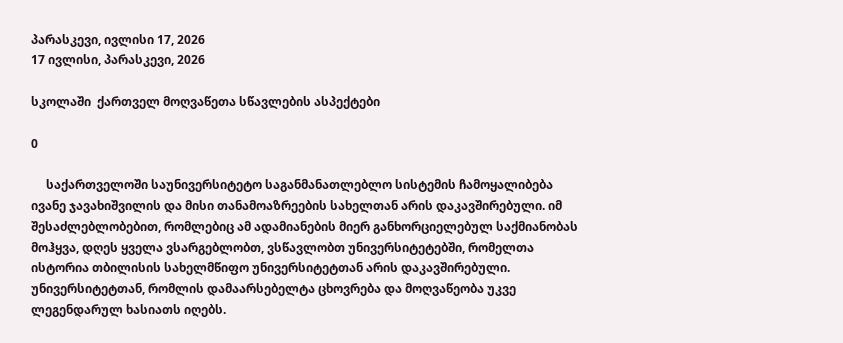პარასკევი, ივლისი 17, 2026
17 ივლისი, პარასკევი, 2026

სკოლაში  ქართველ მოღვაწეთა სწავლების ასპექტები

0

     საქართველოში საუნივერსიტეტო საგანმანათლებლო სისტემის ჩამოყალიბება ივანე ჯავახიშვილის და მისი თანამოაზრეების სახელთან არის დაკავშირებული. იმ შესაძლებლობებით, რომლებიც ამ ადამიანების მიერ განხორციელებულ საქმიანობას მოჰყვა, დღეს ყველა ვსარგებლობთ, ვსწავლობთ უნივერსიტეტებში, რომელთა ისტორია თბილისის სახელმწიფო უნივერსიტეტთან არის დაკავშირებული. უნივერსიტეტთან, რომლის დამაარსებელტა ცხოვრება და მოღვაწეობა უკვე ლეგენდარულ ხასიათს იღებს.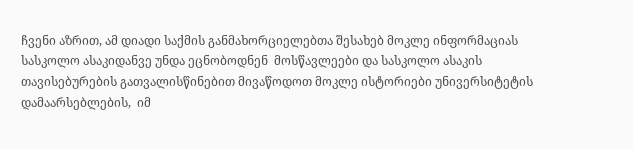ჩვენი აზრით, ამ დიადი საქმის განმახორციელებთა შესახებ მოკლე ინფორმაციას  სასკოლო ასაკიდანვე უნდა ეცნობოდნენ  მოსწავლეები და სასკოლო ასაკის თავისებურების გათვალისწინებით მივაწოდოთ მოკლე ისტორიები უნივერსიტეტის დამაარსებლების,  იმ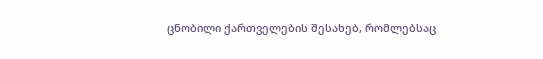ცნობილი ქართველების შესახებ, რომლებსაც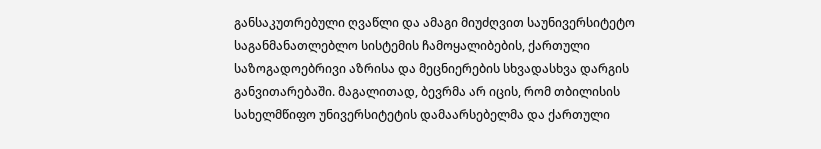განსაკუთრებული ღვაწლი და ამაგი მიუძღვით საუნივერსიტეტო საგანმანათლებლო სისტემის ჩამოყალიბების, ქართული საზოგადოებრივი აზრისა და მეცნიერების სხვადასხვა დარგის განვითარებაში. მაგალითად, ბევრმა არ იცის, რომ თბილისის სახელმწიფო უნივერსიტეტის დამაარსებელმა და ქართული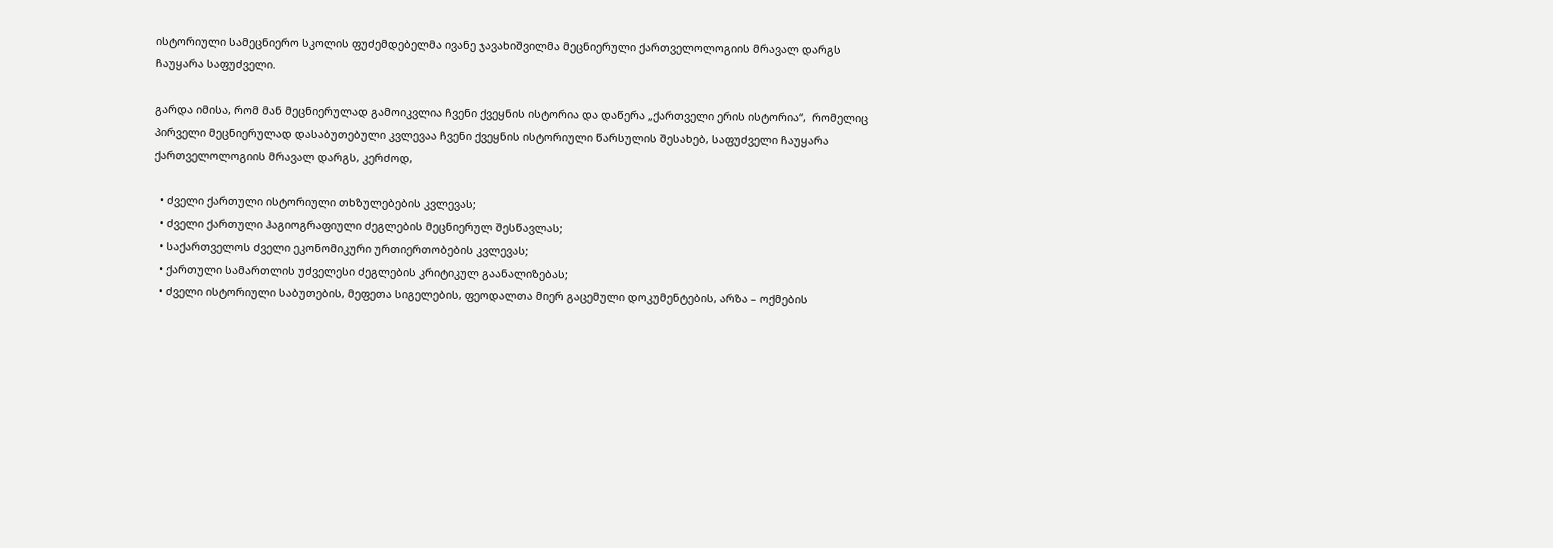ისტორიული სამეცნიერო სკოლის ფუძემდებელმა ივანე ჯავახიშვილმა მეცნიერული ქართველოლოგიის მრავალ დარგს ჩაუყარა საფუძველი.

გარდა იმისა, რომ მან მეცნიერულად გამოიკვლია ჩვენი ქვეყნის ისტორია და დაწერა „ქართველი ერის ისტორია“,  რომელიც პირველი მეცნიერულად დასაბუთებული კვლევაა ჩვენი ქვეყნის ისტორიული წარსულის შესახებ, საფუძველი ჩაუყარა ქართველოლოგიის მრავალ დარგს, კერძოდ,

  • ძველი ქართული ისტორიული თხზულებების კვლევას;
  • ძველი ქართული ჰაგიოგრაფიული ძეგლების მეცნიერულ შესწავლას;
  • საქართველოს ძველი ეკონომიკური ურთიერთობების კვლევას;
  • ქართული სამართლის უძველესი ძეგლების კრიტიკულ გაანალიზებას;
  • ძველი ისტორიული საბუთების, მეფეთა სიგელების, ფეოდალთა მიერ გაცემული დოკუმენტების, არზა – ოქმების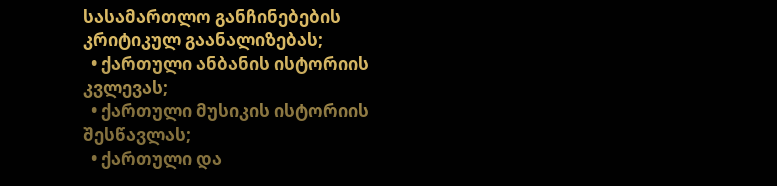სასამართლო განჩინებების კრიტიკულ გაანალიზებას;
  • ქართული ანბანის ისტორიის კვლევას;
  • ქართული მუსიკის ისტორიის შესწავლას;
  • ქართული და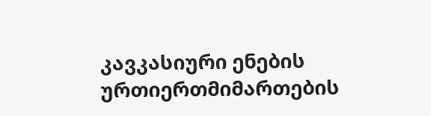კავკასიური ენების ურთიერთმიმართების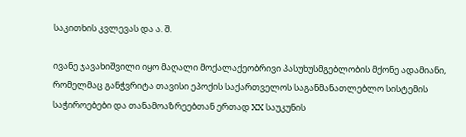საკითხის კვლევას და ა. შ.

ივანე ჯავახიშვილი იყო მაღალი მოქალაქეობრივი პასუხუსმგებლობის მქონე ადამიანი, რომელმაც განჭვრიტა თავისი ეპოქის საქართველოს საგანმანათლებლო სისტემის საჭიროებები და თანამოაზრეებთან ერთად XX საუკუნის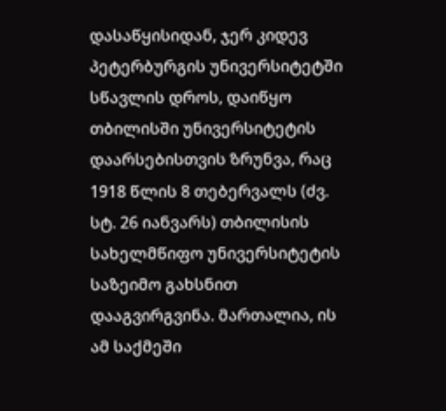დასაწყისიდან, ჯერ კიდევ პეტერბურგის უნივერსიტეტში სწავლის დროს, დაიწყო თბილისში უნივერსიტეტის დაარსებისთვის ზრუნვა, რაც 1918 წლის 8 თებერვალს (ძვ. სტ. 26 იანვარს) თბილისის სახელმწიფო უნივერსიტეტის საზეიმო გახსნით დააგვირგვინა. მართალია, ის ამ საქმეში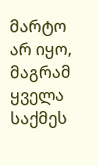მარტო არ იყო, მაგრამ ყველა საქმეს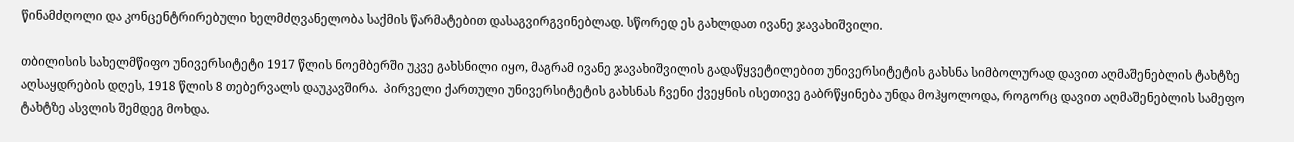წინამძღოლი და კონცენტრირებული ხელმძღვანელობა საქმის წარმატებით დასაგვირგვინებლად. სწორედ ეს გახლდათ ივანე ჯავახიშვილი.

თბილისის სახელმწიფო უნივერსიტეტი 1917 წლის ნოემბერში უკვე გახსნილი იყო, მაგრამ ივანე ჯავახიშვილის გადაწყვეტილებით უნივერსიტეტის გახსნა სიმბოლურად დავით აღმაშენებლის ტახტზე აღსაყდრების დღეს, 1918 წლის 8 თებერვალს დაუკავშირა.  პირველი ქართული უნივერსიტეტის გახსნას ჩვენი ქვეყნის ისეთივე გაბრწყინება უნდა მოჰყოლოდა, როგორც დავით აღმაშენებლის სამეფო ტახტზე ასვლის შემდეგ მოხდა.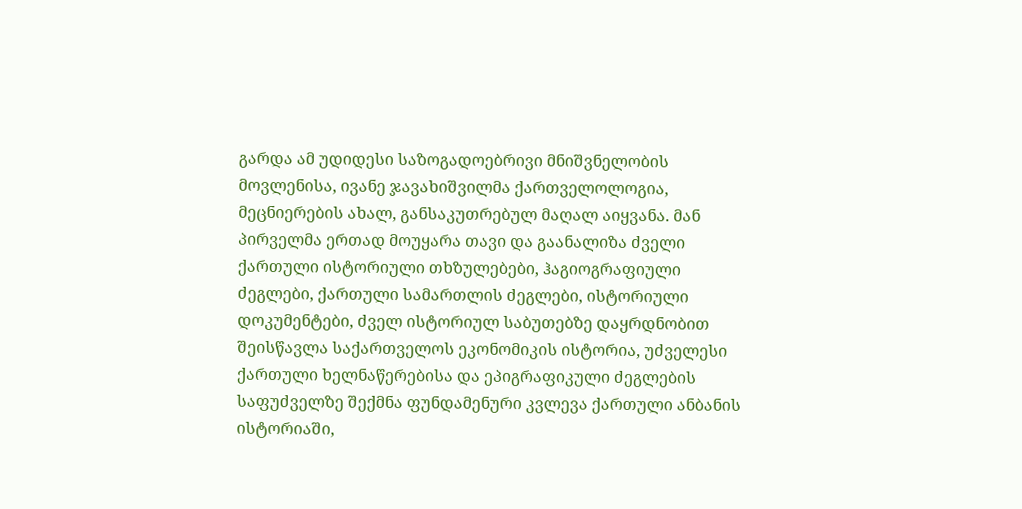გარდა ამ უდიდესი საზოგადოებრივი მნიშვნელობის მოვლენისა, ივანე ჯავახიშვილმა ქართველოლოგია, მეცნიერების ახალ, განსაკუთრებულ მაღალ აიყვანა. მან პირველმა ერთად მოუყარა თავი და გაანალიზა ძველი ქართული ისტორიული თხზულებები, ჰაგიოგრაფიული ძეგლები, ქართული სამართლის ძეგლები, ისტორიული დოკუმენტები, ძველ ისტორიულ საბუთებზე დაყრდნობით შეისწავლა საქართველოს ეკონომიკის ისტორია, უძველესი ქართული ხელნაწერებისა და ეპიგრაფიკული ძეგლების საფუძველზე შექმნა ფუნდამენური კვლევა ქართული ანბანის ისტორიაში,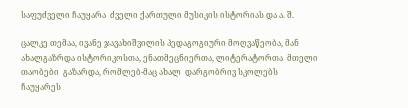საფუძველი ჩაუყარა  ძველი ქართული მუსიკის ისტორიას და ა. შ.

ცალკე თემაა, ივანე ჯავახიშვილის პედაგოგიური მოღვაწეობა, მან ახალგაზრდა ისტორიკოსთა, ენათმეცნიერთა, ლიტერატორთა  მთელი თაობები  გაზარდა, რომლებ-მაც ახალ  დარგობრივ სკოლებს ჩაუყარეს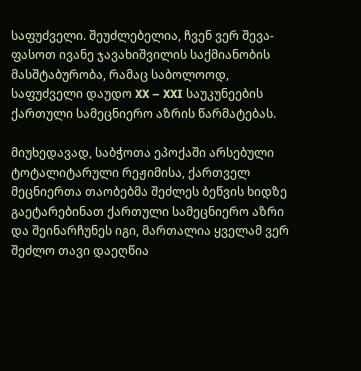საფუძველი. შეუძლებელია, ჩვენ ვერ შევა-ფასოთ ივანე ჯავახიშვილის საქმიანობის მასშტაბურობა, რამაც საბოლოოდ, საფუძველი დაუდო XX – XXI საუკუნეების ქართული სამეცნიერო აზრის წარმატებას.

მიუხედავად, საბჭოთა ეპოქაში არსებული ტოტალიტარული რეჟიმისა, ქართველ მეცნიერთა თაობებმა შეძლეს ბეწვის ხიდზე გაეტარებინათ ქართული სამეცნიერო აზრი და შეინარჩუნეს იგი, მართალია ყველამ ვერ შეძლო თავი დაეღწია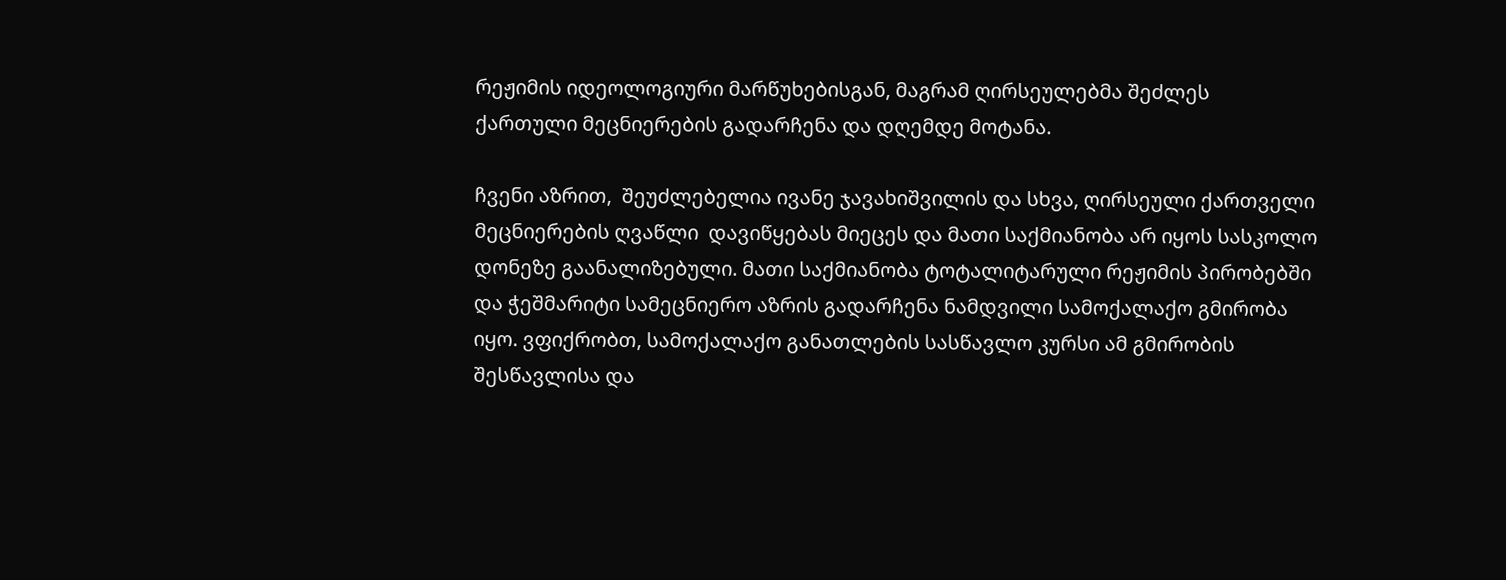რეჟიმის იდეოლოგიური მარწუხებისგან, მაგრამ ღირსეულებმა შეძლეს   ქართული მეცნიერების გადარჩენა და დღემდე მოტანა.

ჩვენი აზრით,  შეუძლებელია ივანე ჯავახიშვილის და სხვა, ღირსეული ქართველი მეცნიერების ღვაწლი  დავიწყებას მიეცეს და მათი საქმიანობა არ იყოს სასკოლო დონეზე გაანალიზებული. მათი საქმიანობა ტოტალიტარული რეჟიმის პირობებში და ჭეშმარიტი სამეცნიერო აზრის გადარჩენა ნამდვილი სამოქალაქო გმირობა იყო. ვფიქრობთ, სამოქალაქო განათლების სასწავლო კურსი ამ გმირობის შესწავლისა და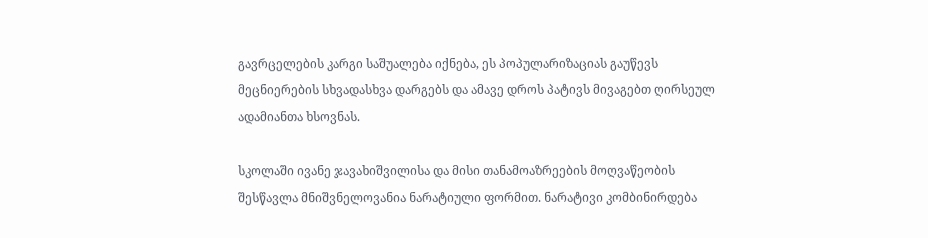გავრცელების კარგი საშუალება იქნება, ეს პოპულარიზაციას გაუწევს მეცნიერების სხვადასხვა დარგებს და ამავე დროს პატივს მივაგებთ ღირსეულ ადამიანთა ხსოვნას.

სკოლაში ივანე ჯავახიშვილისა და მისი თანამოაზრეების მოღვაწეობის შესწავლა მნიშვნელოვანია ნარატიული ფორმით. ნარატივი კომბინირდება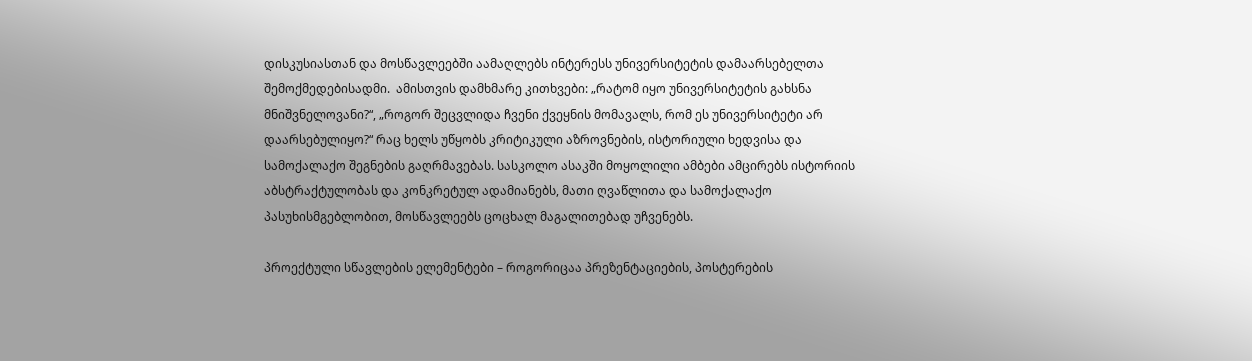დისკუსიასთან და მოსწავლეებში აამაღლებს ინტერესს უნივერსიტეტის დამაარსებელთა შემოქმედებისადმი.  ამისთვის დამხმარე კითხვები: „რატომ იყო უნივერსიტეტის გახსნა მნიშვნელოვანი?“, „როგორ შეცვლიდა ჩვენი ქვეყნის მომავალს, რომ ეს უნივერსიტეტი არ დაარსებულიყო?“ რაც ხელს უწყობს კრიტიკული აზროვნების, ისტორიული ხედვისა და სამოქალაქო შეგნების გაღრმავებას. სასკოლო ასაკში მოყოლილი ამბები ამცირებს ისტორიის აბსტრაქტულობას და კონკრეტულ ადამიანებს, მათი ღვაწლითა და სამოქალაქო პასუხისმგებლობით, მოსწავლეებს ცოცხალ მაგალითებად უჩვენებს.

პროექტული სწავლების ელემენტები – როგორიცაა პრეზენტაციების, პოსტერების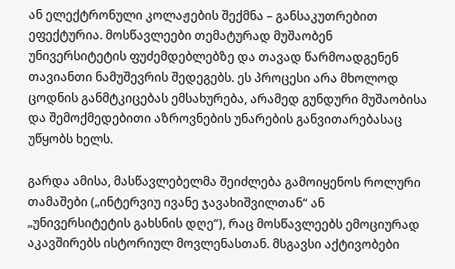ან ელექტრონული კოლაჟების შექმნა – განსაკუთრებით ეფექტურია. მოსწავლეები თემატურად მუშაობენ უნივერსიტეტის ფუძემდებლებზე და თავად წარმოადგენენ თავიანთი ნამუშევრის შედეგებს. ეს პროცესი არა მხოლოდ ცოდნის განმტკიცებას ემსახურება, არამედ გუნდური მუშაობისა და შემოქმედებითი აზროვნების უნარების განვითარებასაც უწყობს ხელს.

გარდა ამისა, მასწავლებელმა შეიძლება გამოიყენოს როლური თამაშები („ინტერვიუ ივანე ჯავახიშვილთან“ ან „უნივერსიტეტის გახსნის დღე“), რაც მოსწავლეებს ემოციურად აკავშირებს ისტორიულ მოვლენასთან. მსგავსი აქტივობები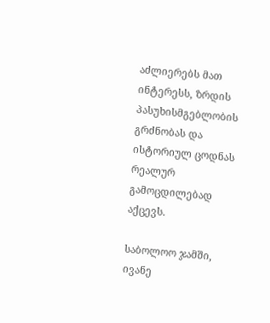აძლიერებს მათ ინტერესს, ზრდის პასუხისმგებლობის გრძნობას და ისტორიულ ცოდნას რეალურ გამოცდილებად აქცევს.

საბოლოო ჯამში, ივანე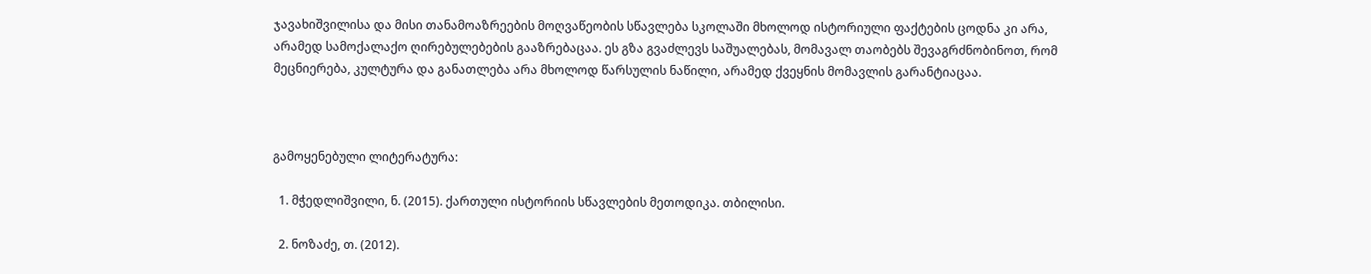ჯავახიშვილისა და მისი თანამოაზრეების მოღვაწეობის სწავლება სკოლაში მხოლოდ ისტორიული ფაქტების ცოდნა კი არა, არამედ სამოქალაქო ღირებულებების გააზრებაცაა. ეს გზა გვაძლევს საშუალებას, მომავალ თაობებს შევაგრძნობინოთ, რომ მეცნიერება, კულტურა და განათლება არა მხოლოდ წარსულის ნაწილი, არამედ ქვეყნის მომავლის გარანტიაცაა.



გამოყენებული ლიტერატურა:

  1. მჭედლიშვილი, ნ. (2015). ქართული ისტორიის სწავლების მეთოდიკა. თბილისი.

  2. ნოზაძე, თ. (2012).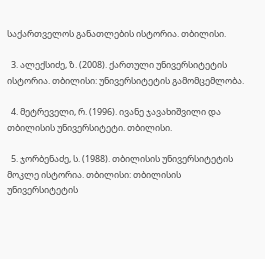საქართველოს განათლების ისტორია. თბილისი.

  3. ალექსიძე, ზ. (2008). ქართული უნივერსიტეტის ისტორია. თბილისი: უნივერსიტეტის გამომცემლობა.

  4. მეტრეველი, რ. (1996). ივანე ჯავახიშვილი და თბილისის უნივერსიტეტი. თბილისი.

  5. ჯორბენაძე, ს. (1988). თბილისის უნივერსიტეტის მოკლე ისტორია. თბილისი: თბილისის უნივერსიტეტის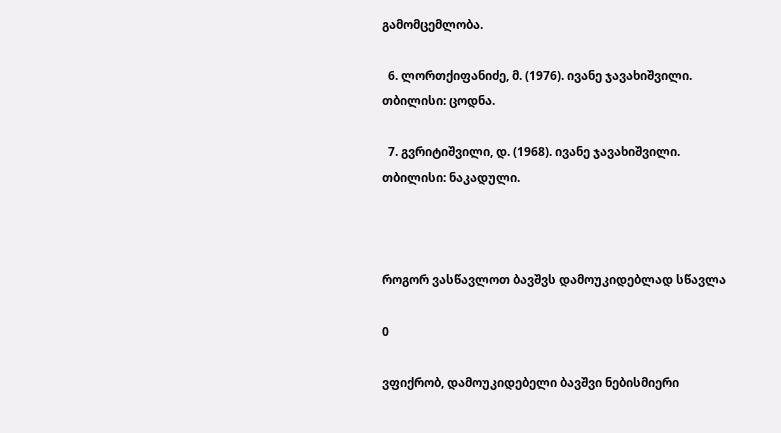გამომცემლობა.

  6. ლორთქიფანიძე, მ. (1976). ივანე ჯავახიშვილი. თბილისი: ცოდნა.

  7. გვრიტიშვილი, დ. (1968). ივანე ჯავახიშვილი. თბილისი: ნაკადული.



როგორ ვასწავლოთ ბავშვს დამოუკიდებლად სწავლა

0

ვფიქრობ, დამოუკიდებელი ბავშვი ნებისმიერი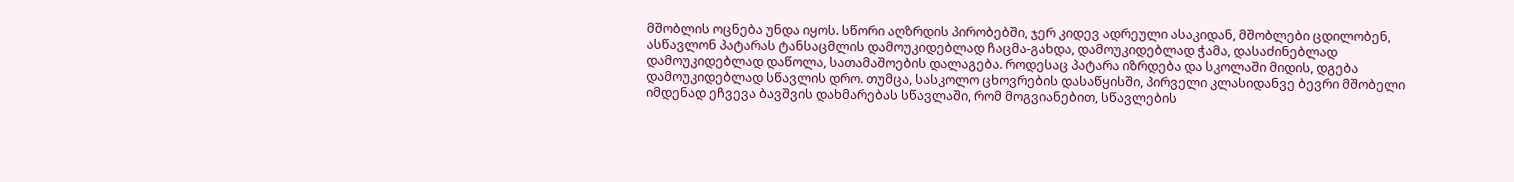მშობლის ოცნება უნდა იყოს. სწორი აღზრდის პირობებში, ჯერ კიდევ ადრეული ასაკიდან, მშობლები ცდილობენ, ასწავლონ პატარას ტანსაცმლის დამოუკიდებლად ჩაცმა-გახდა, დამოუკიდებლად ჭამა, დასაძინებლად დამოუკიდებლად დაწოლა, სათამაშოების დალაგება. როდესაც პატარა იზრდება და სკოლაში მიდის, დგება დამოუკიდებლად სწავლის დრო. თუმცა, სასკოლო ცხოვრების დასაწყისში, პირველი კლასიდანვე ბევრი მშობელი იმდენად ეჩვევა ბავშვის დახმარებას სწავლაში, რომ მოგვიანებით, სწავლების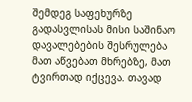შემდეგ საფეხურზე გადასვლისას მისი საშინაო დავალებების შესრულება მათ აწვებათ მხრებზე, მათ ტვირთად იქცევა. თავად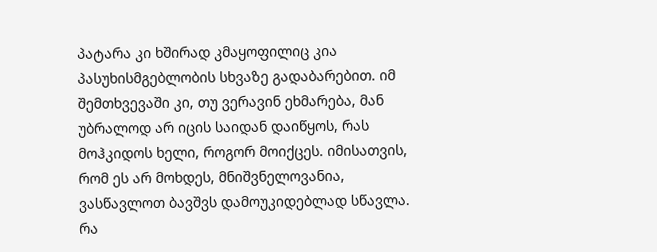პატარა კი ხშირად კმაყოფილიც კია პასუხისმგებლობის სხვაზე გადაბარებით. იმ შემთხვევაში კი, თუ ვერავინ ეხმარება, მან უბრალოდ არ იცის საიდან დაიწყოს, რას მოჰკიდოს ხელი, როგორ მოიქცეს. იმისათვის, რომ ეს არ მოხდეს, მნიშვნელოვანია, ვასწავლოთ ბავშვს დამოუკიდებლად სწავლა. რა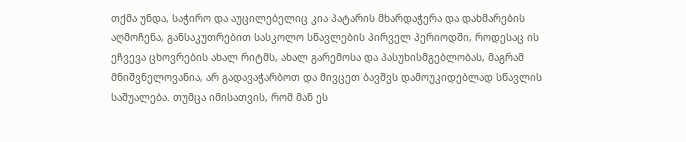თქმა უნდა, საჭირო და აუცილებელიც კია პატარის მხარდაჭერა და დახმარების აღმოჩენა, განსაკუთრებით სასკოლო სწავლების პირველ პერიოდში, როდესაც ის ეჩვევა ცხოვრების ახალ რიტმს, ახალ გარემოსა და პასუხისმგებლობას, მაგრამ მნიშვნელოვანია, არ გადავაჭარბოთ და მივცეთ ბავშვს დამოუკიდებლად სწავლის საშუალება. თუმცა იმისათვის, რომ მან ეს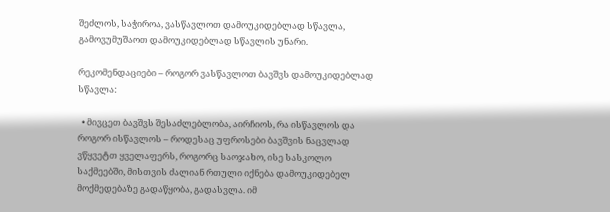შეძლოს, საჭიროა, ვასწავლოთ დამოუკიდებლად სწავლა, გამოვუმუშაოთ დამოუკიდებლად სწავლის უნარი.

რეკომენდაციები – როგორ ვასწავლოთ ბავშვს დამოუკიდებლად სწავლა:

  • მივცეთ ბავშვს შესაძლებლობა, აირჩიოს, რა ისწავლოს და როგორ ისწავლოს – როდესაც უფროსები ბავშვის ნაცვლად ვწყვეტთ ყველაფერს, როგორც საოჯახო, ისე სასკოლო საქმეებში, მისთვის ძალიან რთული იქნება დამოუკიდებელ მოქმედებაზე გადაწყობა, გადასვლა. იმ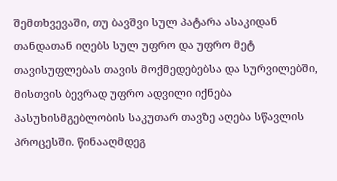შემთხვევაში, თუ ბავშვი სულ პატარა ასაკიდან თანდათან იღებს სულ უფრო და უფრო მეტ თავისუფლებას თავის მოქმედებებსა და სურვილებში, მისთვის ბევრად უფრო ადვილი იქნება პასუხისმგებლობის საკუთარ თავზე აღება სწავლის პროცესში. წინააღმდეგ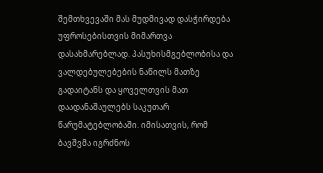შემთხვევაში მას მუდმივად დასჭირდება უფროსებისთვის მიმართვა დასახმარებლად. პასუხისმგებლობისა და ვალდებულებების ნაწილს მათზე გადაიტანს და ყოველთვის მათ დაადანაშაულებს საკუთარ წარუმატებლობაში. იმისათვის, რომ ბავშვმა იგრძნოს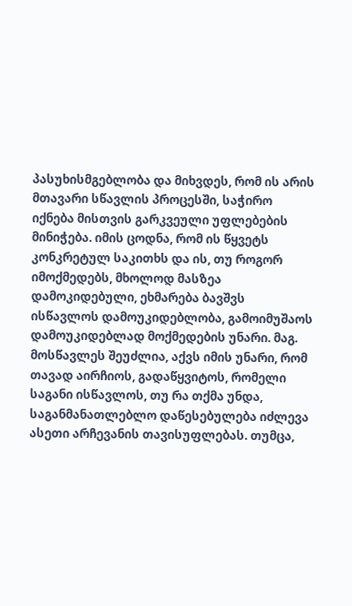პასუხისმგებლობა და მიხვდეს, რომ ის არის მთავარი სწავლის პროცესში, საჭირო იქნება მისთვის გარკვეული უფლებების მინიჭება. იმის ცოდნა, რომ ის წყვეტს კონკრეტულ საკითხს და ის, თუ როგორ იმოქმედებს, მხოლოდ მასზეა დამოკიდებული, ეხმარება ბავშვს ისწავლოს დამოუკიდებლობა, გამოიმუშაოს დამოუკიდებლად მოქმედების უნარი. მაგ. მოსწავლეს შეუძლია, აქვს იმის უნარი, რომ თავად აირჩიოს, გადაწყვიტოს, რომელი საგანი ისწავლოს, თუ რა თქმა უნდა, საგანმანათლებლო დაწესებულება იძლევა ასეთი არჩევანის თავისუფლებას. თუმცა,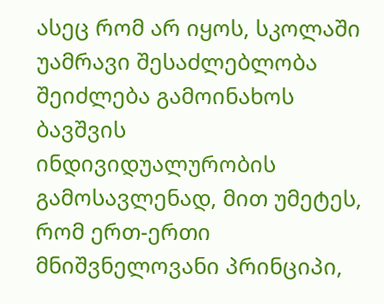ასეც რომ არ იყოს, სკოლაში უამრავი შესაძლებლობა შეიძლება გამოინახოს ბავშვის ინდივიდუალურობის გამოსავლენად, მით უმეტეს, რომ ერთ-ერთი მნიშვნელოვანი პრინციპი,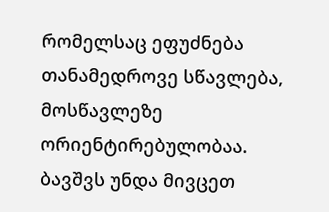რომელსაც ეფუძნება თანამედროვე სწავლება, მოსწავლეზე ორიენტირებულობაა. ბავშვს უნდა მივცეთ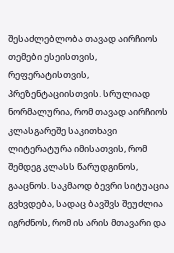შესაძლებლობა თავად აირჩიოს თემები ესეისთვის, რეფერატისთვის, პრეზენტაციისთვის. სრულიად ნორმალურია, რომ თავად აირჩიოს კლასგარეშე საკითხავი ლიტერატურა იმისათვის, რომ შემდეგ კლასს წარუდგინოს, გააცნოს. საკმაოდ ბევრი სიტუაცია გვხვდება, სადაც ბავშვს შეუძლია იგრძნოს, რომ ის არის მთავარი და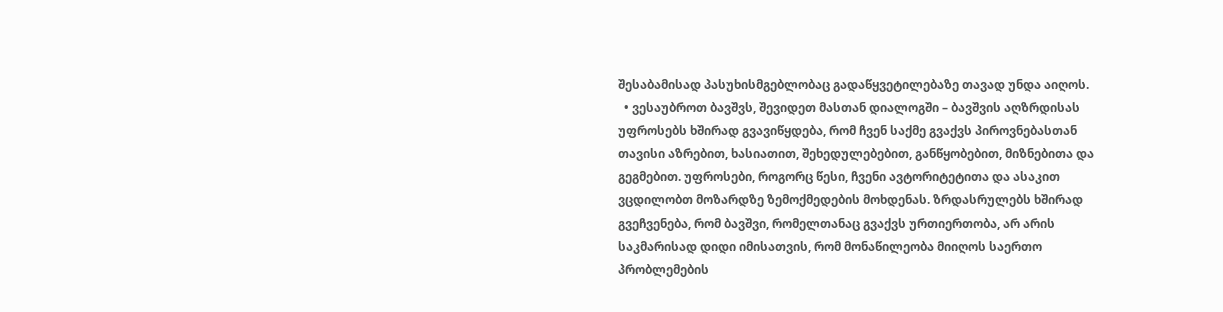შესაბამისად პასუხისმგებლობაც გადაწყვეტილებაზე თავად უნდა აიღოს.
  • ვესაუბროთ ბავშვს, შევიდეთ მასთან დიალოგში – ბავშვის აღზრდისას უფროსებს ხშირად გვავიწყდება, რომ ჩვენ საქმე გვაქვს პიროვნებასთან თავისი აზრებით, ხასიათით, შეხედულებებით, განწყობებით, მიზნებითა და გეგმებით. უფროსები, როგორც წესი, ჩვენი ავტორიტეტითა და ასაკით ვცდილობთ მოზარდზე ზემოქმედების მოხდენას. ზრდასრულებს ხშირად გვეჩვენება, რომ ბავშვი, რომელთანაც გვაქვს ურთიერთობა, არ არის საკმარისად დიდი იმისათვის, რომ მონაწილეობა მიიღოს საერთო პრობლემების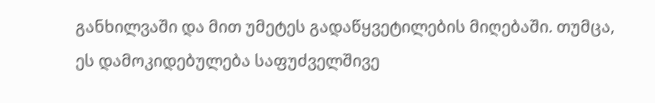განხილვაში და მით უმეტეს გადაწყვეტილების მიღებაში. თუმცა, ეს დამოკიდებულება საფუძველშივე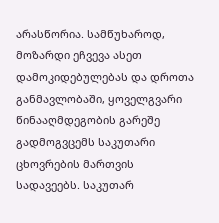არასწორია. სამწუხაროდ, მოზარდი ეჩვევა ასეთ დამოკიდებულებას და დროთა განმავლობაში, ყოველგვარი წინააღმდეგობის გარეშე გადმოგვცემს საკუთარი ცხოვრების მართვის სადავეებს. საკუთარ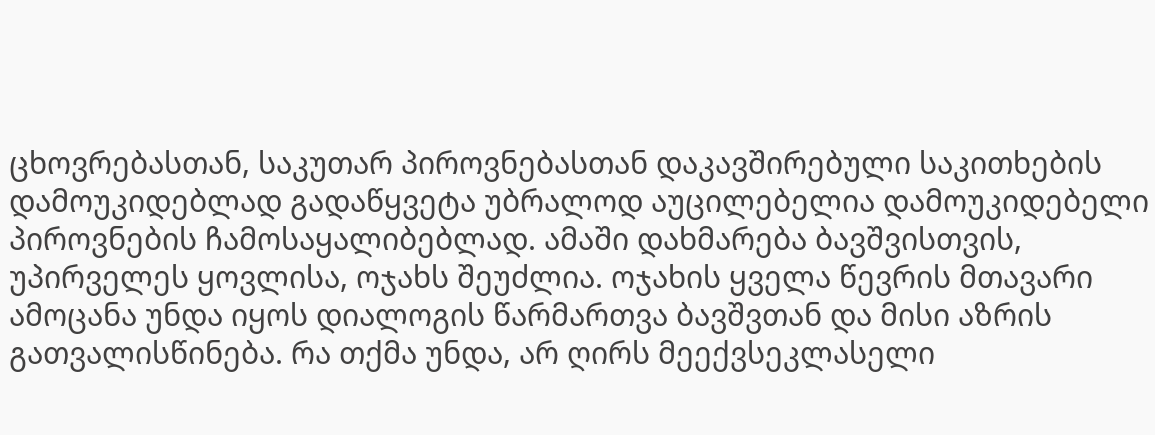ცხოვრებასთან, საკუთარ პიროვნებასთან დაკავშირებული საკითხების დამოუკიდებლად გადაწყვეტა უბრალოდ აუცილებელია დამოუკიდებელი პიროვნების ჩამოსაყალიბებლად. ამაში დახმარება ბავშვისთვის, უპირველეს ყოვლისა, ოჯახს შეუძლია. ოჯახის ყველა წევრის მთავარი ამოცანა უნდა იყოს დიალოგის წარმართვა ბავშვთან და მისი აზრის გათვალისწინება. რა თქმა უნდა, არ ღირს მეექვსეკლასელი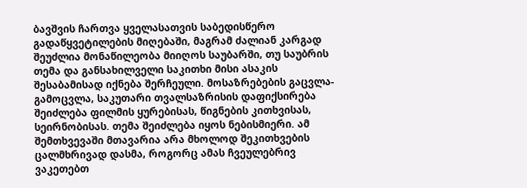ბავშვის ჩართვა ყველასათვის საბედისწერო გადაწყვეტილების მიღებაში, მაგრამ ძალიან კარგად შეუძლია მონაწილეობა მიიღოს საუბარში, თუ საუბრის თემა და განსახილველი საკითხი მისი ასაკის შესაბამისად იქნება შერჩეული. მოსაზრებების გაცვლა-გამოცვლა, საკუთარი თვალსაზრისის დაფიქსირება შეიძლება ფილმის ყურებისას, წიგნების კითხვისას, სეირნობისას. თემა შეიძლება იყოს ნებისმიერი. ამ შემთხვევაში მთავარია არა მხოლოდ შეკითხვების ცალმხრივად დასმა, როგორც ამას ჩვეულებრივ ვაკეთებთ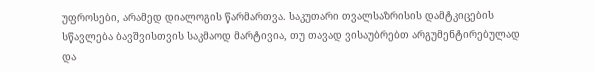უფროსები, არამედ დიალოგის წარმართვა. საკუთარი თვალსაზრისის დამტკიცების სწავლება ბავშვისთვის საკმაოდ მარტივია, თუ თავად ვისაუბრებთ არგუმენტირებულად და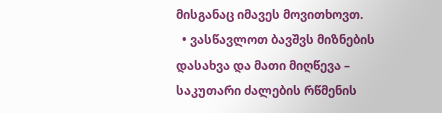მისგანაც იმავეს მოვითხოვთ.
  • ვასწავლოთ ბავშვს მიზნების დასახვა და მათი მიღწევა – საკუთარი ძალების რწმენის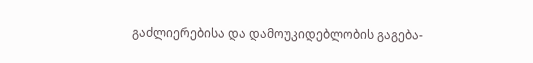გაძლიერებისა და დამოუკიდებლობის გაგება-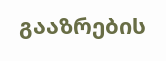გააზრების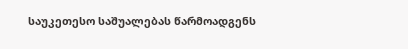საუკეთესო საშუალებას წარმოადგენს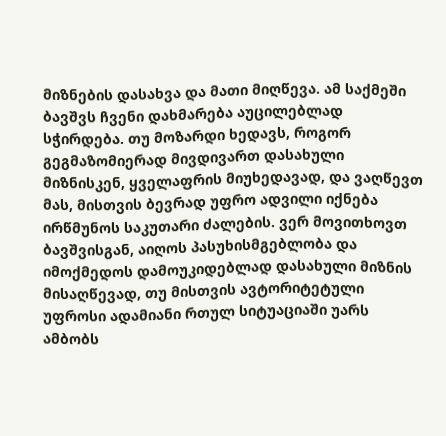მიზნების დასახვა და მათი მიღწევა. ამ საქმეში ბავშვს ჩვენი დახმარება აუცილებლად სჭირდება. თუ მოზარდი ხედავს, როგორ გეგმაზომიერად მივდივართ დასახული მიზნისკენ, ყველაფრის მიუხედავად, და ვაღწევთ მას, მისთვის ბევრად უფრო ადვილი იქნება ირწმუნოს საკუთარი ძალების. ვერ მოვითხოვთ ბავშვისგან, აიღოს პასუხისმგებლობა და იმოქმედოს დამოუკიდებლად დასახული მიზნის მისაღწევად, თუ მისთვის ავტორიტეტული უფროსი ადამიანი რთულ სიტუაციაში უარს ამბობს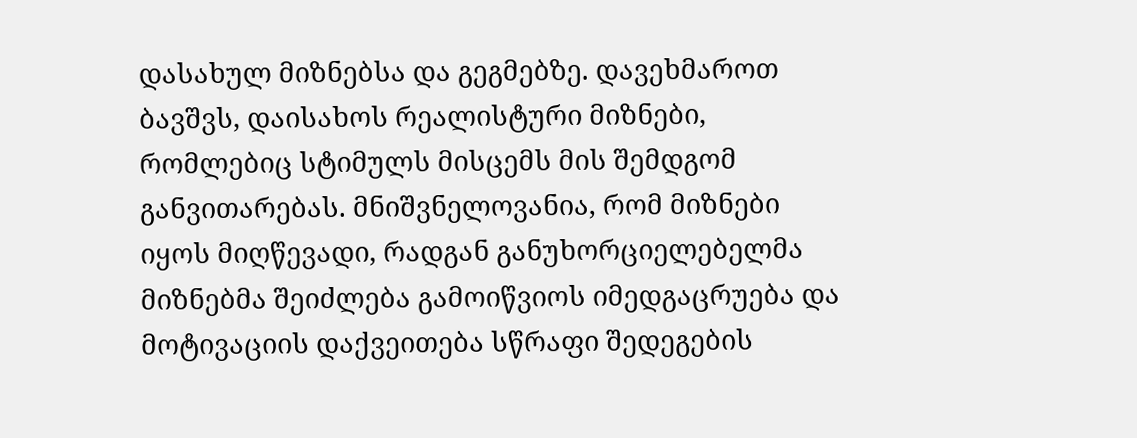დასახულ მიზნებსა და გეგმებზე. დავეხმაროთ ბავშვს, დაისახოს რეალისტური მიზნები, რომლებიც სტიმულს მისცემს მის შემდგომ განვითარებას. მნიშვნელოვანია, რომ მიზნები იყოს მიღწევადი, რადგან განუხორციელებელმა მიზნებმა შეიძლება გამოიწვიოს იმედგაცრუება და მოტივაციის დაქვეითება სწრაფი შედეგების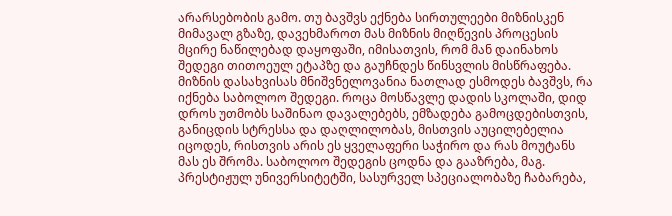არარსებობის გამო. თუ ბავშვს ექნება სირთულეები მიზნისკენ მიმავალ გზაზე, დავეხმაროთ მას მიზნის მიღწევის პროცესის მცირე ნაწილებად დაყოფაში, იმისათვის, რომ მან დაინახოს შედეგი თითოეულ ეტაპზე და გაუჩნდეს წინსვლის მისწრაფება. მიზნის დასახვისას მნიშვნელოვანია ნათლად ესმოდეს ბავშვს, რა იქნება საბოლოო შედეგი. როცა მოსწავლე დადის სკოლაში, დიდ დროს უთმობს საშინაო დავალებებს, ემზადება გამოცდებისთვის, განიცდის სტრესსა და დაღლილობას, მისთვის აუცილებელია იცოდეს, რისთვის არის ეს ყველაფერი საჭირო და რას მოუტანს მას ეს შრომა. საბოლოო შედეგის ცოდნა და გააზრება, მაგ. პრესტიჟულ უნივერსიტეტში, სასურველ სპეციალობაზე ჩაბარება,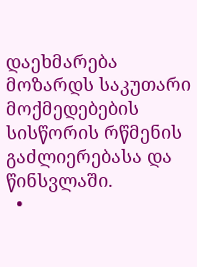დაეხმარება მოზარდს საკუთარი მოქმედებების სისწორის რწმენის გაძლიერებასა და წინსვლაში.
  •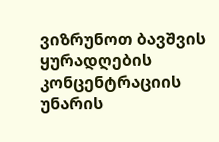ვიზრუნოთ ბავშვის ყურადღების კონცენტრაციის უნარის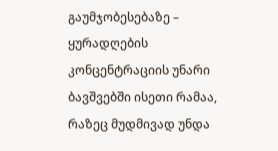გაუმჯობესებაზე – ყურადღების კონცენტრაციის უნარი ბავშვებში ისეთი რამაა, რაზეც მუდმივად უნდა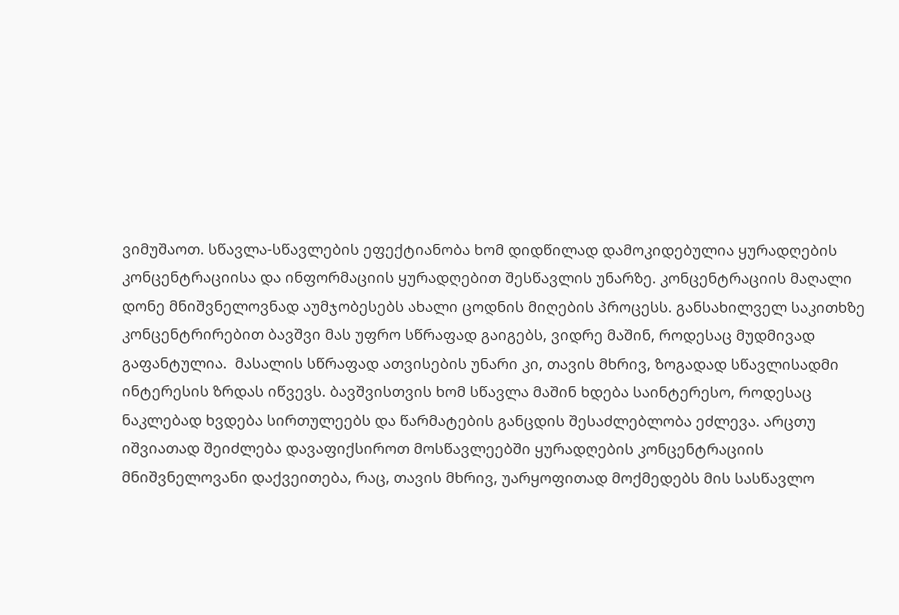ვიმუშაოთ. სწავლა-სწავლების ეფექტიანობა ხომ დიდწილად დამოკიდებულია ყურადღების კონცენტრაციისა და ინფორმაციის ყურადღებით შესწავლის უნარზე. კონცენტრაციის მაღალი დონე მნიშვნელოვნად აუმჯობესებს ახალი ცოდნის მიღების პროცესს. განსახილველ საკითხზე კონცენტრირებით ბავშვი მას უფრო სწრაფად გაიგებს, ვიდრე მაშინ, როდესაც მუდმივად გაფანტულია.  მასალის სწრაფად ათვისების უნარი კი, თავის მხრივ, ზოგადად სწავლისადმი ინტერესის ზრდას იწვევს. ბავშვისთვის ხომ სწავლა მაშინ ხდება საინტერესო, როდესაც ნაკლებად ხვდება სირთულეებს და წარმატების განცდის შესაძლებლობა ეძლევა. არცთუ იშვიათად შეიძლება დავაფიქსიროთ მოსწავლეებში ყურადღების კონცენტრაციის მნიშვნელოვანი დაქვეითება, რაც, თავის მხრივ, უარყოფითად მოქმედებს მის სასწავლო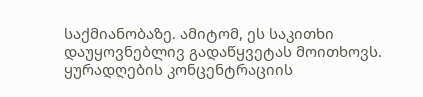საქმიანობაზე. ამიტომ, ეს საკითხი დაუყოვნებლივ გადაწყვეტას მოითხოვს. ყურადღების კონცენტრაციის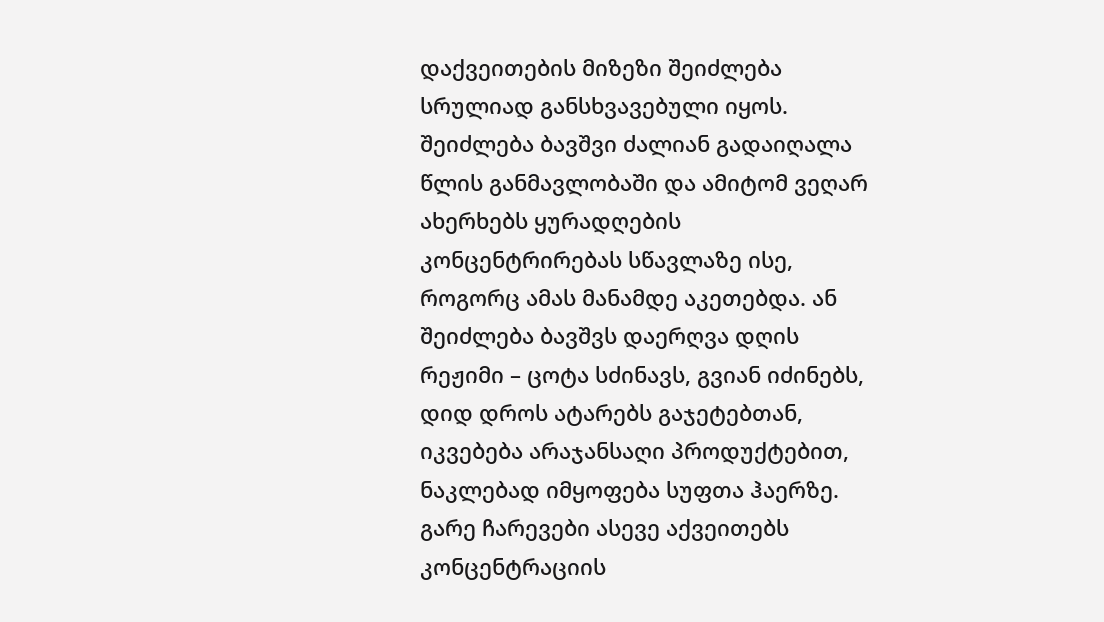დაქვეითების მიზეზი შეიძლება სრულიად განსხვავებული იყოს. შეიძლება ბავშვი ძალიან გადაიღალა წლის განმავლობაში და ამიტომ ვეღარ ახერხებს ყურადღების კონცენტრირებას სწავლაზე ისე, როგორც ამას მანამდე აკეთებდა. ან შეიძლება ბავშვს დაერღვა დღის რეჟიმი – ცოტა სძინავს, გვიან იძინებს, დიდ დროს ატარებს გაჯეტებთან, იკვებება არაჯანსაღი პროდუქტებით, ნაკლებად იმყოფება სუფთა ჰაერზე. გარე ჩარევები ასევე აქვეითებს კონცენტრაციის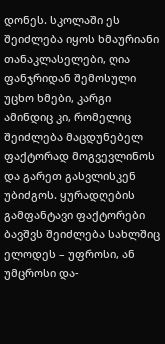დონეს. სკოლაში ეს შეიძლება იყოს ხმაურიანი თანაკლასელები, ღია ფანჯრიდან შემოსული უცხო ხმები, კარგი ამინდიც კი, რომელიც შეიძლება მაცდუნებელ ფაქტორად მოგვევლინოს და გარეთ გასვლისკენ უბიძგოს. ყურადღების გამფანტავი ფაქტორები ბავშვს შეიძლება სახლშიც ელოდეს – უფროსი, ან უმცროსი და-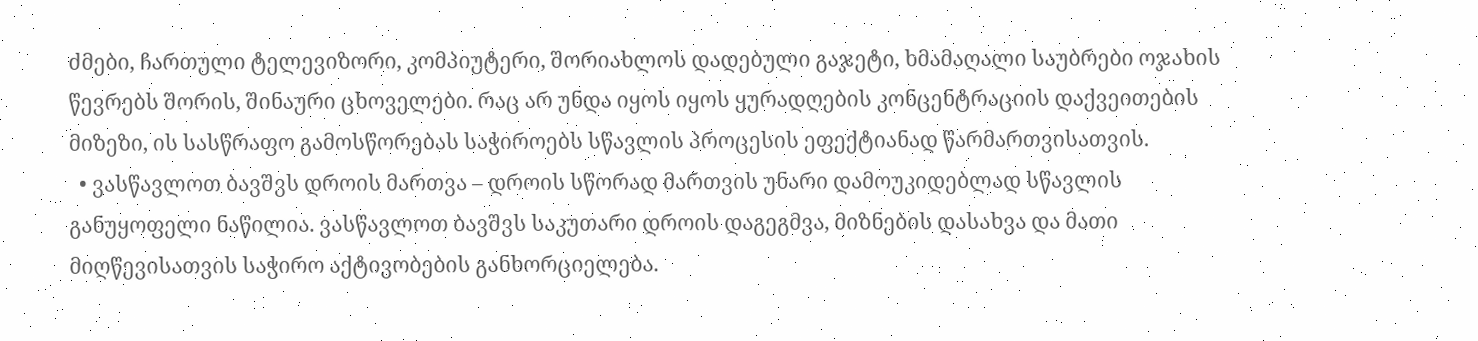ძმები, ჩართული ტელევიზორი, კომპიუტერი, შორიახლოს დადებული გაჯეტი, ხმამაღალი საუბრები ოჯახის წევრებს შორის, შინაური ცხოველები. რაც არ უნდა იყოს იყოს ყურადღების კონცენტრაციის დაქვეითების მიზეზი, ის სასწრაფო გამოსწორებას საჭიროებს სწავლის პროცესის ეფექტიანად წარმართვისათვის.
  • ვასწავლოთ ბავშვს დროის მართვა – დროის სწორად მართვის უნარი დამოუკიდებლად სწავლის განუყოფელი ნაწილია. ვასწავლოთ ბავშვს საკუთარი დროის დაგეგმვა, მიზნების დასახვა და მათი მიღწევისათვის საჭირო აქტივობების განხორციელება.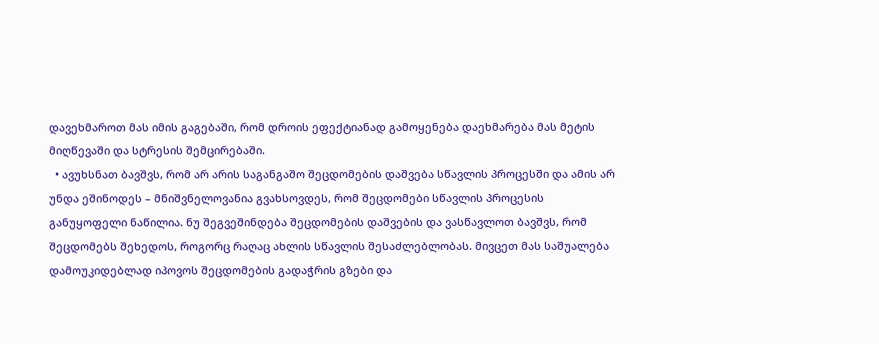დავეხმაროთ მას იმის გაგებაში, რომ დროის ეფექტიანად გამოყენება დაეხმარება მას მეტის მიღწევაში და სტრესის შემცირებაში.
  • ავუხსნათ ბავშვს, რომ არ არის საგანგაშო შეცდომების დაშვება სწავლის პროცესში და ამის არ უნდა ეშინოდეს – მნიშვნელოვანია გვახსოვდეს, რომ შეცდომები სწავლის პროცესის განუყოფელი ნაწილია. ნუ შეგვეშინდება შეცდომების დაშვების და ვასწავლოთ ბავშვს, რომ შეცდომებს შეხედოს, როგორც რაღაც ახლის სწავლის შესაძლებლობას. მივცეთ მას საშუალება დამოუკიდებლად იპოვოს შეცდომების გადაჭრის გზები და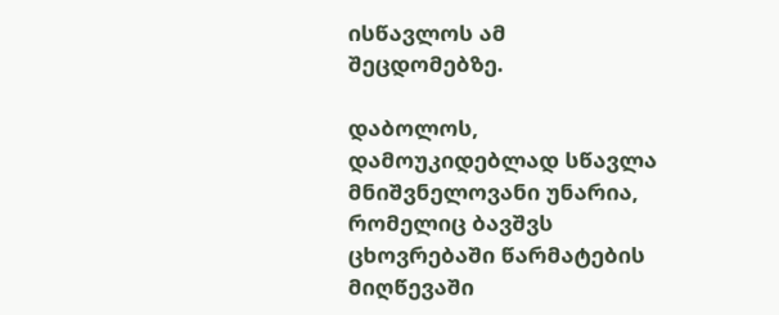ისწავლოს ამ შეცდომებზე.

დაბოლოს, დამოუკიდებლად სწავლა მნიშვნელოვანი უნარია, რომელიც ბავშვს ცხოვრებაში წარმატების მიღწევაში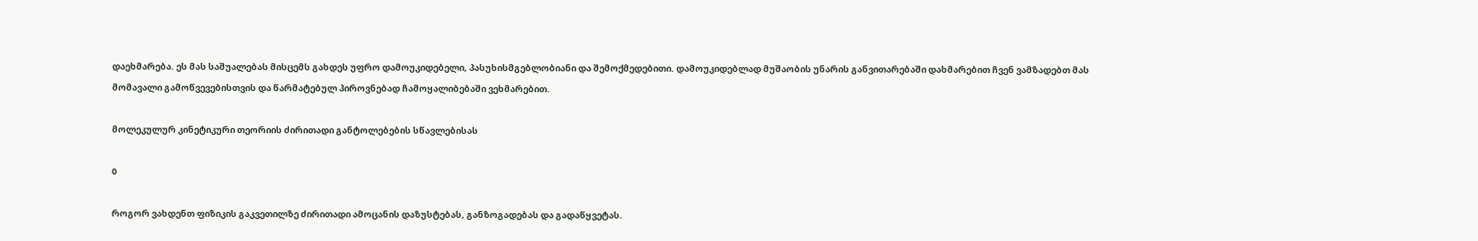დაეხმარება. ეს მას საშუალებას მისცემს გახდეს უფრო დამოუკიდებელი, პასუხისმგებლობიანი და შემოქმედებითი. დამოუკიდებლად მუშაობის უნარის განვითარებაში დახმარებით ჩვენ ვამზადებთ მას მომავალი გამოწვევებისთვის და წარმატებულ პიროვნებად ჩამოყალიბებაში ვეხმარებით.

მოლეკულურ კინეტიკური თეორიის ძირითადი განტოლებების სწავლებისას

0

როგორ ვახდენთ ფიზიკის გაკვეთილზე ძირითადი ამოცანის დაზუსტებას, განზოგადებას და გადაწყვეტას.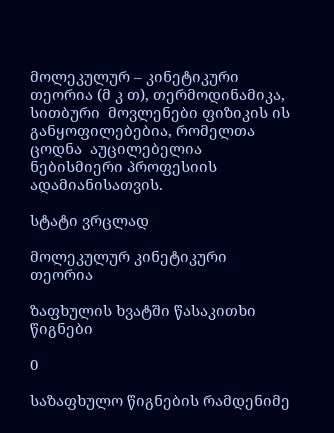მოლეკულურ – კინეტიკური თეორია (მ კ თ), თერმოდინამიკა,  სითბური  მოვლენები ფიზიკის ის განყოფილებებია, რომელთა  ცოდნა  აუცილებელია ნებისმიერი პროფესიის ადამიანისათვის.

სტატი ვრცლად

მოლეკულურ კინეტიკური თეორია

ზაფხულის ხვატში წასაკითხი წიგნები

0

საზაფხულო წიგნების რამდენიმე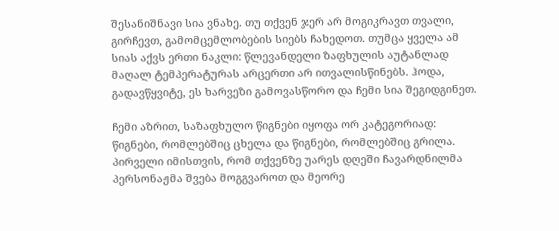შესანიშნავი სია ვნახე. თუ თქვენ ჯერ არ მოგიკრავთ თვალი, გირჩევთ, გამომცემლობების სიებს ჩახედოთ. თუმცა ყველა ამ სიას აქვს ერთი ნაკლი: წლევანდელი ზაფხულის აუტანლად მაღალ ტემპერატურას არცერთი არ ითვალისწინებს. ჰოდა, გადავწყვიტე, ეს ხარვეზი გამოვასწორო და ჩემი სია შეგიდგინეთ.

ჩემი აზრით, საზაფხულო წიგნები იყოფა ორ კატეგორიად: წიგნები, რომლებშიც ცხელა და წიგნები, რომლებშიც გრილა. პირველი იმისთვის, რომ თქვენზე უარეს დღეში ჩავარდნილმა პერსონაჟმა შვება მოგგვაროთ და მეორე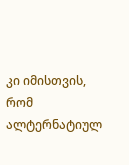კი იმისთვის, რომ ალტერნატიულ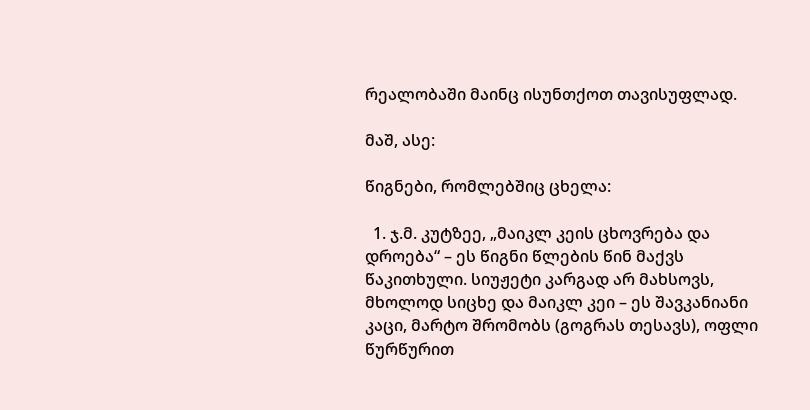რეალობაში მაინც ისუნთქოთ თავისუფლად.

მაშ, ასე:

წიგნები, რომლებშიც ცხელა:

  1. ჯ.მ. კუტზეე, „მაიკლ კეის ცხოვრება და დროება“ – ეს წიგნი წლების წინ მაქვს წაკითხული. სიუჟეტი კარგად არ მახსოვს, მხოლოდ სიცხე და მაიკლ კეი – ეს შავკანიანი კაცი, მარტო შრომობს (გოგრას თესავს), ოფლი წურწურით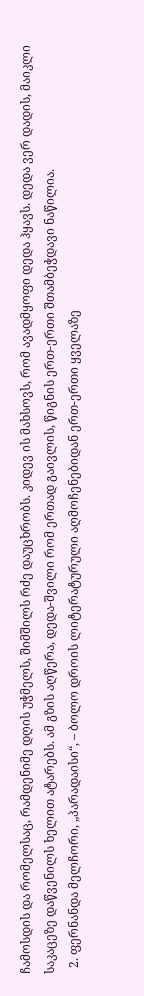ჩამოსდის და რომელსაც, რამდენიმე დღის უჭმელს, შიმშილს რძე დაუცხრობს. კიდევ ის მახსოვს, რომ ავადმყოფი დედა ჰყავს. დედა ვერ დადის, მაიკლი საკაცეზე დაწვენილს ხელით ატარებს. ამ გზის აღწერა, დედა-შვილი რომ ერთად გაივლის, წიგნის ერთ-ერთი შთამბეჭდავი ნაწილია.
  2. ფერნანდა მელჩორი, „პარადაისი“, – ბოლო დროის ლიტერატურული აღმოჩენებიდან ერთ-ერთი ყველაზე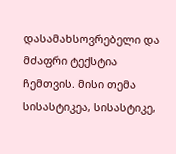დასამახსოვრებელი და მძაფრი ტექსტია ჩემთვის. მისი თემა სისასტიკეა, სისასტიკე,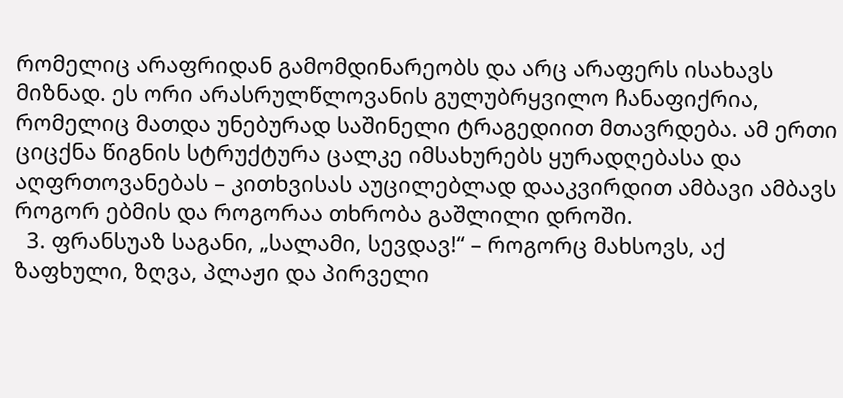რომელიც არაფრიდან გამომდინარეობს და არც არაფერს ისახავს მიზნად. ეს ორი არასრულწლოვანის გულუბრყვილო ჩანაფიქრია, რომელიც მათდა უნებურად საშინელი ტრაგედიით მთავრდება. ამ ერთი ციცქნა წიგნის სტრუქტურა ცალკე იმსახურებს ყურადღებასა და აღფრთოვანებას – კითხვისას აუცილებლად დააკვირდით ამბავი ამბავს როგორ ებმის და როგორაა თხრობა გაშლილი დროში.
  3. ფრანსუაზ საგანი, „სალამი, სევდავ!“ – როგორც მახსოვს, აქ ზაფხული, ზღვა, პლაჟი და პირველი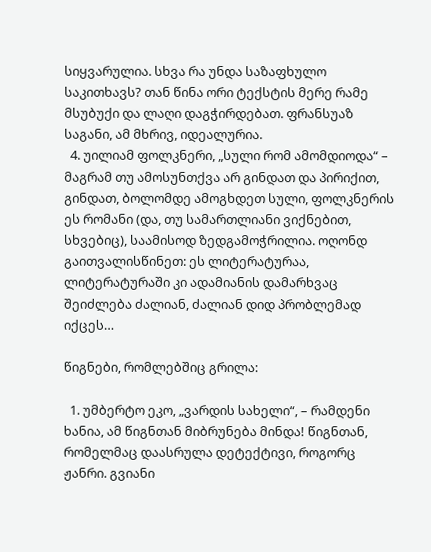სიყვარულია. სხვა რა უნდა საზაფხულო საკითხავს? თან წინა ორი ტექსტის მერე რამე მსუბუქი და ლაღი დაგჭირდებათ. ფრანსუაზ საგანი, ამ მხრივ, იდეალურია.
  4. უილიამ ფოლკნერი, „სული რომ ამომდიოდა“ – მაგრამ თუ ამოსუნთქვა არ გინდათ და პირიქით, გინდათ, ბოლომდე ამოგხდეთ სული, ფოლკნერის ეს რომანი (და, თუ სამართლიანი ვიქნებით, სხვებიც), საამისოდ ზედგამოჭრილია. ოღონდ გაითვალისწინეთ: ეს ლიტერატურაა, ლიტერატურაში კი ადამიანის დამარხვაც შეიძლება ძალიან, ძალიან დიდ პრობლემად იქცეს…

წიგნები, რომლებშიც გრილა:

  1. უმბერტო ეკო, „ვარდის სახელი“, – რამდენი ხანია, ამ წიგნთან მიბრუნება მინდა! წიგნთან, რომელმაც დაასრულა დეტექტივი, როგორც ჟანრი. გვიანი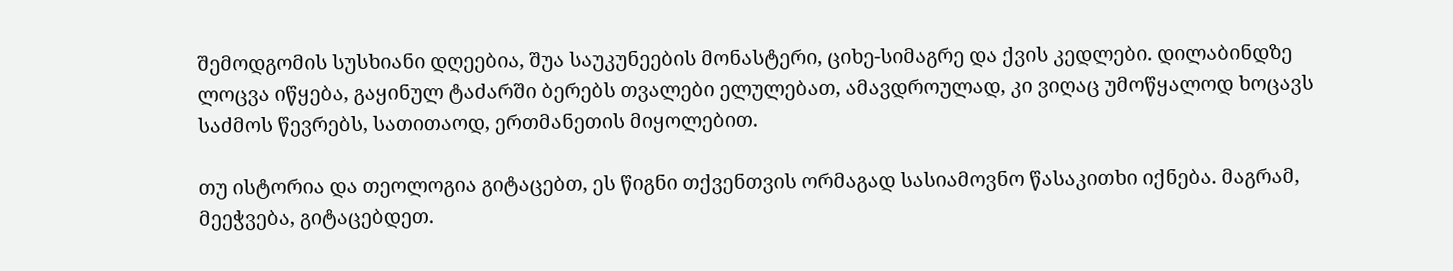შემოდგომის სუსხიანი დღეებია, შუა საუკუნეების მონასტერი, ციხე-სიმაგრე და ქვის კედლები. დილაბინდზე ლოცვა იწყება, გაყინულ ტაძარში ბერებს თვალები ელულებათ, ამავდროულად, კი ვიღაც უმოწყალოდ ხოცავს საძმოს წევრებს, სათითაოდ, ერთმანეთის მიყოლებით.

თუ ისტორია და თეოლოგია გიტაცებთ, ეს წიგნი თქვენთვის ორმაგად სასიამოვნო წასაკითხი იქნება. მაგრამ, მეეჭვება, გიტაცებდეთ.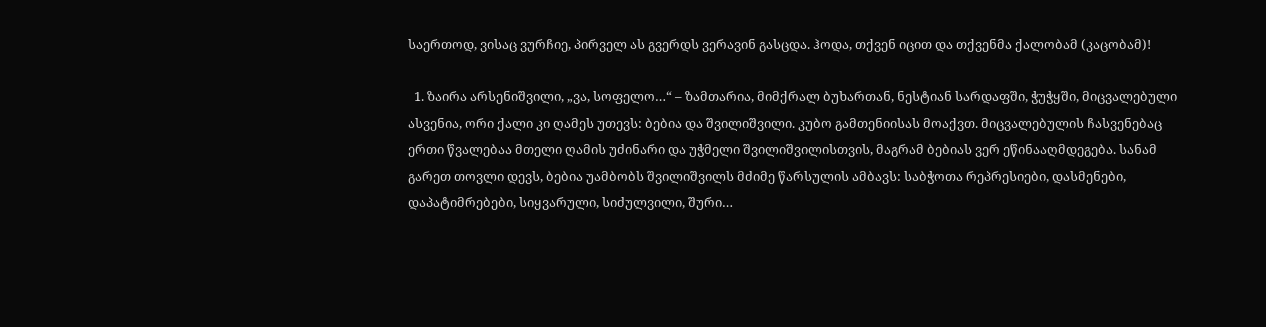საერთოდ, ვისაც ვურჩიე, პირველ ას გვერდს ვერავინ გასცდა. ჰოდა, თქვენ იცით და თქვენმა ქალობამ (კაცობამ)!

  1. ზაირა არსენიშვილი, „ვა, სოფელო…“ – ზამთარია, მიმქრალ ბუხართან, ნესტიან სარდაფში, ჭუჭყში, მიცვალებული ასვენია, ორი ქალი კი ღამეს უთევს: ბებია და შვილიშვილი. კუბო გამთენიისას მოაქვთ. მიცვალებულის ჩასვენებაც ერთი წვალებაა მთელი ღამის უძინარი და უჭმელი შვილიშვილისთვის, მაგრამ ბებიას ვერ ეწინააღმდეგება. სანამ გარეთ თოვლი დევს, ბებია უამბობს შვილიშვილს მძიმე წარსულის ამბავს: საბჭოთა რეპრესიები, დასმენები, დაპატიმრებები, სიყვარული, სიძულვილი, შური…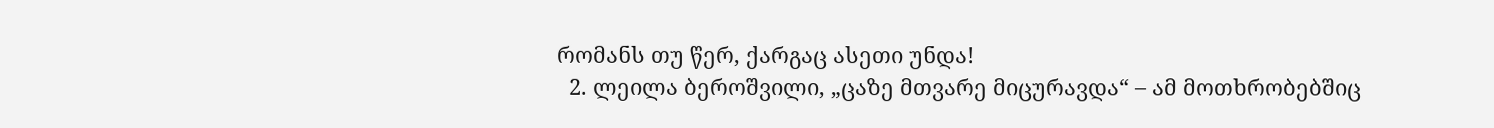რომანს თუ წერ, ქარგაც ასეთი უნდა!
  2. ლეილა ბეროშვილი, „ცაზე მთვარე მიცურავდა“ – ამ მოთხრობებშიც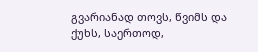გვარიანად თოვს, წვიმს და ქუხს, საერთოდ,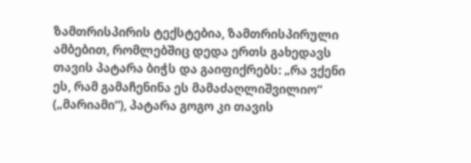ზამთრისპირის ტექსტებია, ზამთრისპირული ამბებით, რომლებშიც დედა ერთს გახედავს თავის პატარა ბიჭს და გაიფიქრებს: „რა ვქენი ეს, რამ გამაჩენინა ეს მამაძაღლიშვილიო“ („მარიამი“), პატარა გოგო კი თავის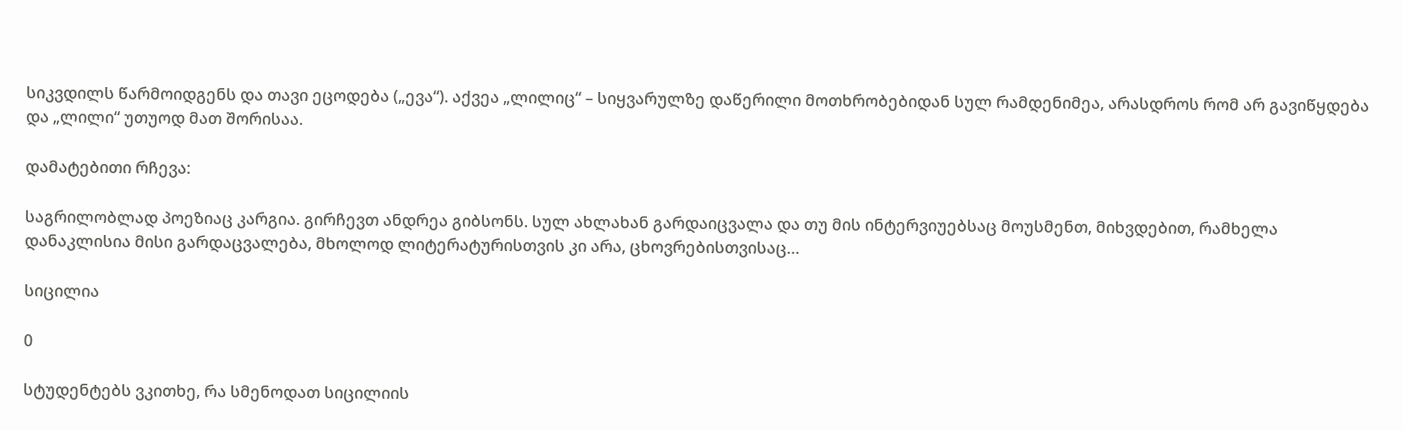სიკვდილს წარმოიდგენს და თავი ეცოდება („ევა“). აქვეა „ლილიც“ – სიყვარულზე დაწერილი მოთხრობებიდან სულ რამდენიმეა, არასდროს რომ არ გავიწყდება და „ლილი“ უთუოდ მათ შორისაა.

დამატებითი რჩევა:

საგრილობლად პოეზიაც კარგია. გირჩევთ ანდრეა გიბსონს. სულ ახლახან გარდაიცვალა და თუ მის ინტერვიუებსაც მოუსმენთ, მიხვდებით, რამხელა დანაკლისია მისი გარდაცვალება, მხოლოდ ლიტერატურისთვის კი არა, ცხოვრებისთვისაც…

სიცილია

0

სტუდენტებს ვკითხე, რა სმენოდათ სიცილიის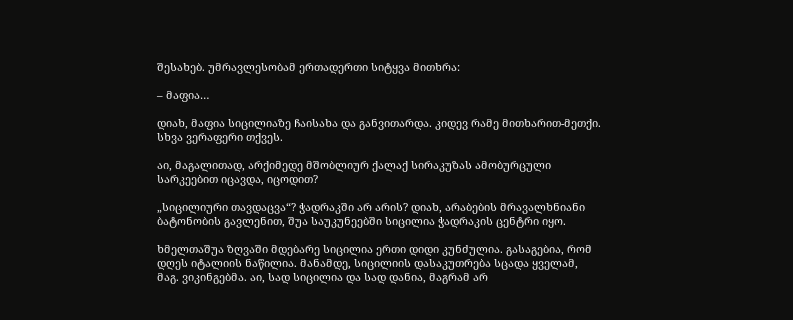შესახებ. უმრავლესობამ ერთადერთი სიტყვა მითხრა:

– მაფია…

დიახ, მაფია სიცილიაზე ჩაისახა და განვითარდა. კიდევ რამე მითხარით-მეთქი. სხვა ვერაფერი თქვეს.

აი, მაგალითად, არქიმედე მშობლიურ ქალაქ სირაკუზას ამობურცული სარკეებით იცავდა, იცოდით?

„სიცილიური თავდაცვა“? ჭადრაკში არ არის? დიახ, არაბების მრავალხნიანი ბატონობის გავლენით, შუა საუკუნეებში სიცილია ჭადრაკის ცენტრი იყო.

ხმელთაშუა ზღვაში მდებარე სიცილია ერთი დიდი კუნძულია. გასაგებია, რომ დღეს იტალიის ნაწილია. მანამდე, სიცილიის დასაკუთრება სცადა ყველამ, მაგ. ვიკინგებმა. აი, სად სიცილია და სად დანია, მაგრამ არ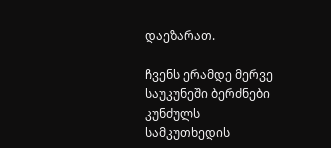დაეზარათ.

ჩვენს ერამდე მერვე საუკუნეში ბერძნები კუნძულს სამკუთხედის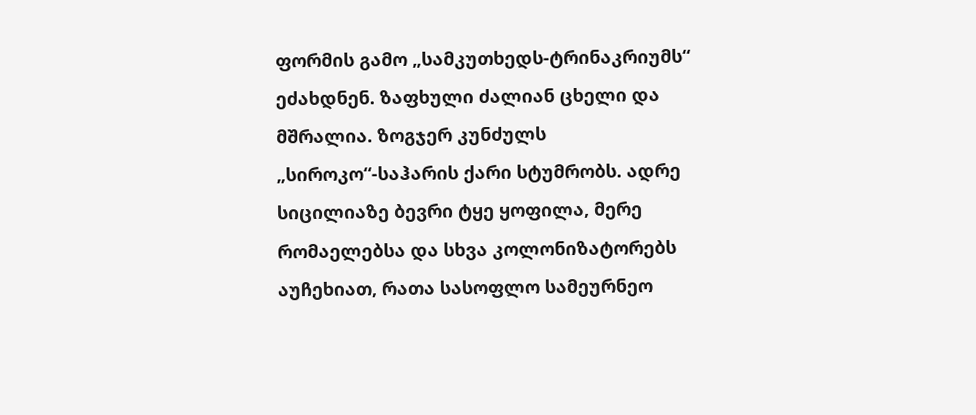ფორმის გამო „სამკუთხედს-ტრინაკრიუმს“ ეძახდნენ. ზაფხული ძალიან ცხელი და მშრალია. ზოგჯერ კუნძულს „სიროკო“-საჰარის ქარი სტუმრობს. ადრე სიცილიაზე ბევრი ტყე ყოფილა, მერე რომაელებსა და სხვა კოლონიზატორებს აუჩეხიათ, რათა სასოფლო სამეურნეო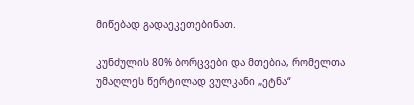მიწებად გადაეკეთებინათ.

კუნძულის 80% ბორცვები და მთებია, რომელთა უმაღლეს წერტილად ვულკანი „ეტნა“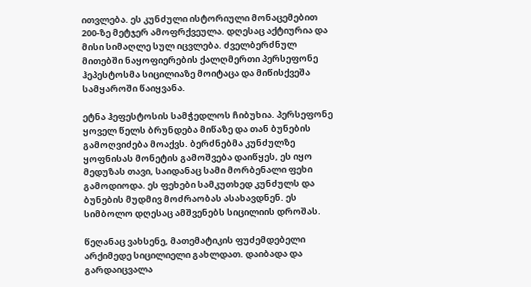ითვლება. ეს კუნძული ისტორიული მონაცემებით 200-ზე მეტჯერ ამოფრქვეულა. დღესაც აქტიურია და მისი სიმაღლე სულ იცვლება. ძველბერძნულ მითებში ნაყოფიერების ქალღმერთი პერსეფონე ჰეპესტოსმა სიცილიაზე მოიტაცა და მიწისქვეშა სამყაროში წაიყვანა.

ეტნა ჰეფესტოსის სამჭედლოს ჩიბუხია. პერსეფონე ყოველ წელს ბრუნდება მიწაზე და თან ბუნების გამოღვიძება მოაქვს. ბერძნებმა კუნძულზე ყოფნისას მონეტის გამოშვება დაიწყეს, ეს იყო მედუზას თავი, საიდანაც სამი მორბენალი ფეხი გამოდიოდა. ეს ფეხები სამკუთხედ კუნძულს და ბუნების მუდმივ მოძრაობას ასახავდნენ. ეს სიმბოლო დღესაც ამშვენებს სიცილიის დროშას.

წეღანაც ვახსენე, მათემატიკის ფუძემდებელი არქიმედე სიცილიელი გახლდათ. დაიბადა და გარდაიცვალა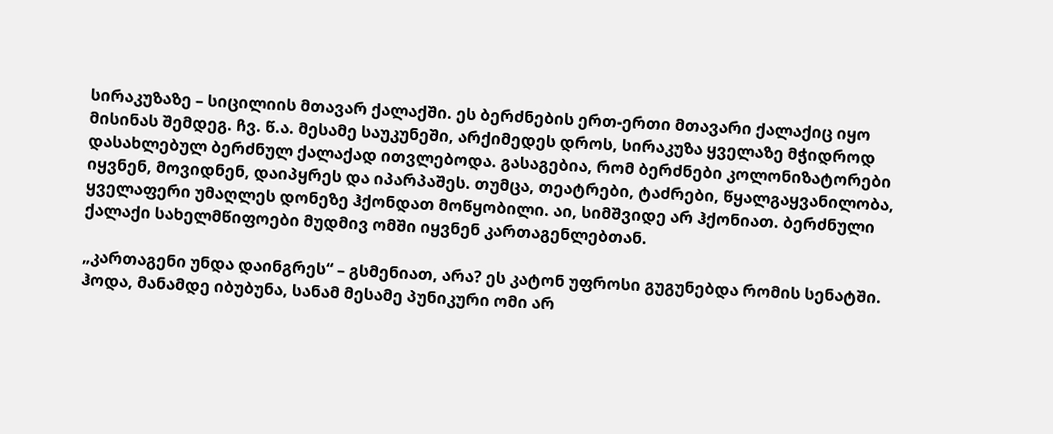სირაკუზაზე – სიცილიის მთავარ ქალაქში. ეს ბერძნების ერთ-ერთი მთავარი ქალაქიც იყო მისინას შემდეგ. ჩვ. წ.ა. მესამე საუკუნეში, არქიმედეს დროს, სირაკუზა ყველაზე მჭიდროდ დასახლებულ ბერძნულ ქალაქად ითვლებოდა. გასაგებია, რომ ბერძნები კოლონიზატორები იყვნენ, მოვიდნენ, დაიპყრეს და იპარპაშეს. თუმცა, თეატრები, ტაძრები, წყალგაყვანილობა, ყველაფერი უმაღლეს დონეზე ჰქონდათ მოწყობილი. აი, სიმშვიდე არ ჰქონიათ. ბერძნული ქალაქი სახელმწიფოები მუდმივ ომში იყვნენ კართაგენლებთან.

„კართაგენი უნდა დაინგრეს“ – გსმენიათ, არა? ეს კატონ უფროსი გუგუნებდა რომის სენატში. ჰოდა, მანამდე იბუბუნა, სანამ მესამე პუნიკური ომი არ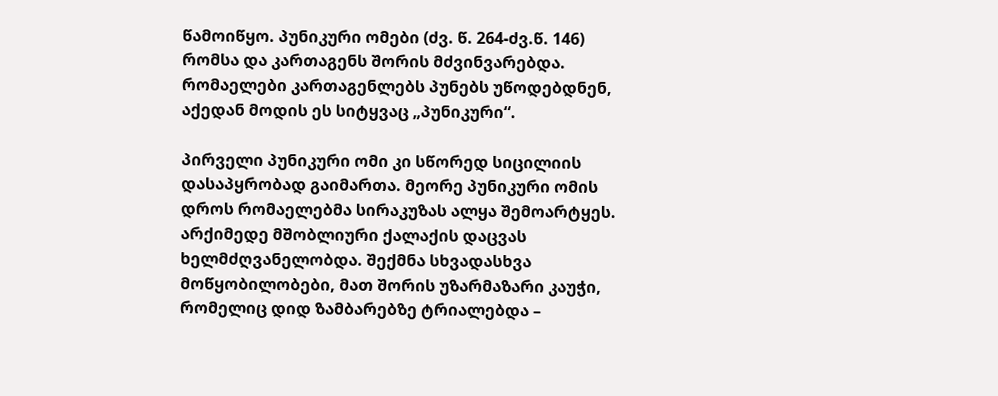წამოიწყო. პუნიკური ომები (ძვ. წ. 264-ძვ.წ. 146) რომსა და კართაგენს შორის მძვინვარებდა. რომაელები კართაგენლებს პუნებს უწოდებდნენ, აქედან მოდის ეს სიტყვაც „პუნიკური“.

პირველი პუნიკური ომი კი სწორედ სიცილიის დასაპყრობად გაიმართა. მეორე პუნიკური ომის დროს რომაელებმა სირაკუზას ალყა შემოარტყეს. არქიმედე მშობლიური ქალაქის დაცვას ხელმძღვანელობდა. შექმნა სხვადასხვა მოწყობილობები, მათ შორის უზარმაზარი კაუჭი, რომელიც დიდ ზამბარებზე ტრიალებდა –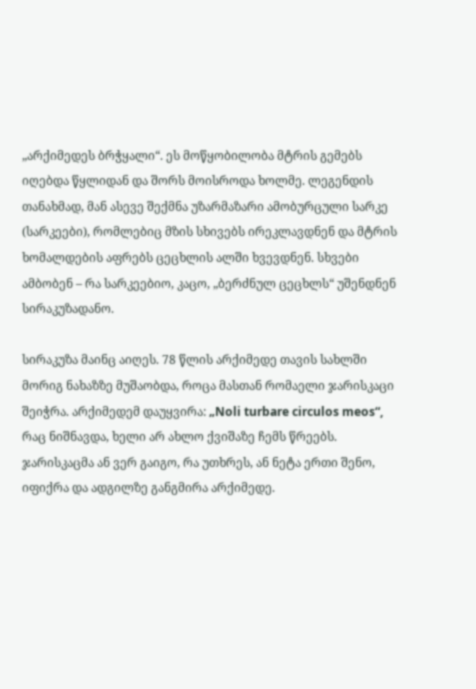„არქიმედეს ბრჭყალი“. ეს მოწყობილობა მტრის გემებს იღებდა წყლიდან და შორს მოისროდა ხოლმე. ლეგენდის თანახმად, მან ასევე შექმნა უზარმაზარი ამობურცული სარკე (სარკეები), რომლებიც მზის სხივებს ირეკლავდნენ და მტრის ხომალდების აფრებს ცეცხლის ალში ხვევდნენ. სხვები ამბობენ – რა სარკეებიო, კაცო, „ბერძნულ ცეცხლს“ უშენდნენ სირაკუზადანო.

სირაკუზა მაინც აიღეს. 78 წლის არქიმედე თავის სახლში მორიგ ნახაზზე მუშაობდა, როცა მასთან რომაელი ჯარისკაცი შეიჭრა. არქიმედემ დაუყვირა: „Noli turbare circulos meos“, რაც ნიშნავდა, ხელი არ ახლო ქვიშაზე ჩემს წრეებს. ჯარისკაცმა ან ვერ გაიგო, რა უთხრეს, ან ნეტა ერთი შენო, იფიქრა და ადგილზე განგმირა არქიმედე.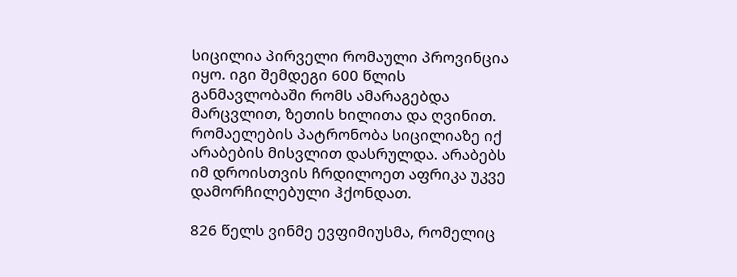სიცილია პირველი რომაული პროვინცია იყო. იგი შემდეგი 600 წლის განმავლობაში რომს ამარაგებდა მარცვლით, ზეთის ხილითა და ღვინით. რომაელების პატრონობა სიცილიაზე იქ არაბების მისვლით დასრულდა. არაბებს იმ დროისთვის ჩრდილოეთ აფრიკა უკვე დამორჩილებული ჰქონდათ.

826 წელს ვინმე ევფიმიუსმა, რომელიც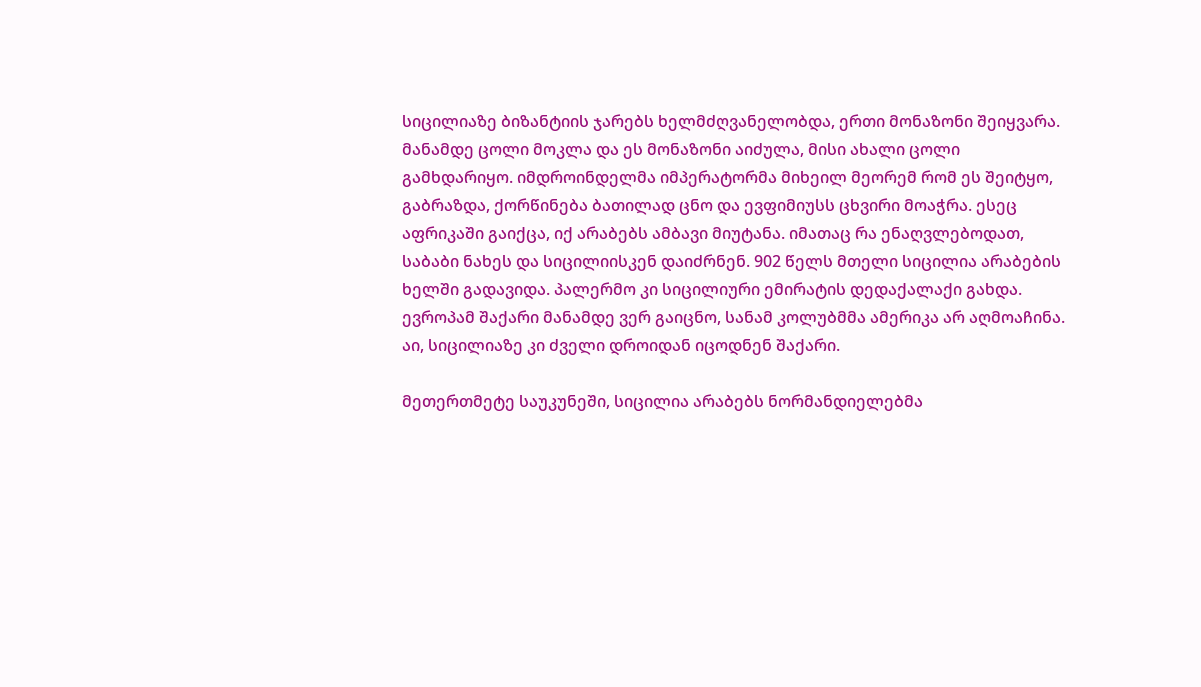სიცილიაზე ბიზანტიის ჯარებს ხელმძღვანელობდა, ერთი მონაზონი შეიყვარა. მანამდე ცოლი მოკლა და ეს მონაზონი აიძულა, მისი ახალი ცოლი გამხდარიყო. იმდროინდელმა იმპერატორმა მიხეილ მეორემ რომ ეს შეიტყო, გაბრაზდა, ქორწინება ბათილად ცნო და ევფიმიუსს ცხვირი მოაჭრა. ესეც აფრიკაში გაიქცა, იქ არაბებს ამბავი მიუტანა. იმათაც რა ენაღვლებოდათ, საბაბი ნახეს და სიცილიისკენ დაიძრნენ. 902 წელს მთელი სიცილია არაბების ხელში გადავიდა. პალერმო კი სიცილიური ემირატის დედაქალაქი გახდა. ევროპამ შაქარი მანამდე ვერ გაიცნო, სანამ კოლუბმმა ამერიკა არ აღმოაჩინა. აი, სიცილიაზე კი ძველი დროიდან იცოდნენ შაქარი.

მეთერთმეტე საუკუნეში, სიცილია არაბებს ნორმანდიელებმა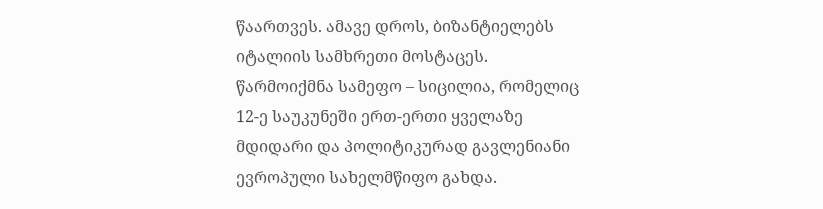წაართვეს. ამავე დროს, ბიზანტიელებს იტალიის სამხრეთი მოსტაცეს. წარმოიქმნა სამეფო – სიცილია, რომელიც 12-ე საუკუნეში ერთ-ერთი ყველაზე მდიდარი და პოლიტიკურად გავლენიანი ევროპული სახელმწიფო გახდა.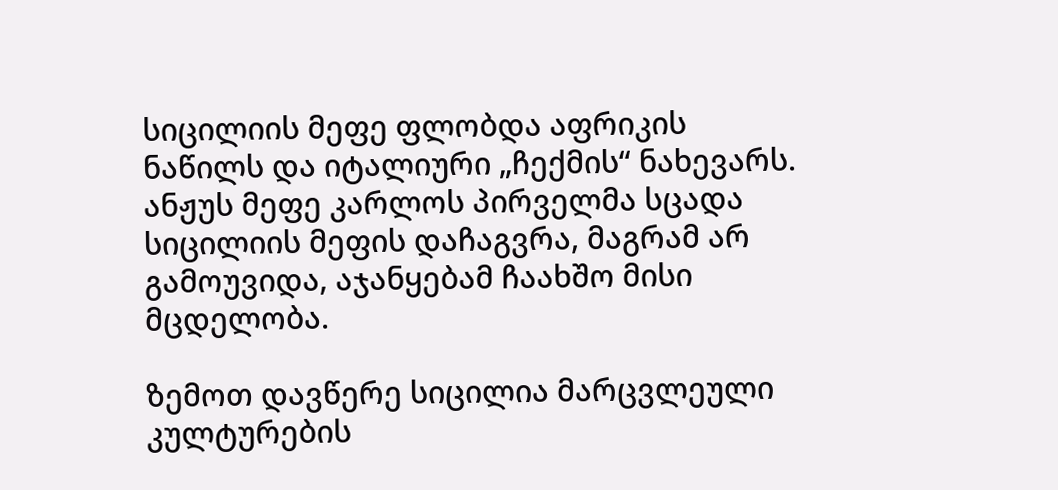სიცილიის მეფე ფლობდა აფრიკის ნაწილს და იტალიური „ჩექმის“ ნახევარს. ანჟუს მეფე კარლოს პირველმა სცადა სიცილიის მეფის დაჩაგვრა, მაგრამ არ გამოუვიდა, აჯანყებამ ჩაახშო მისი მცდელობა.

ზემოთ დავწერე სიცილია მარცვლეული კულტურების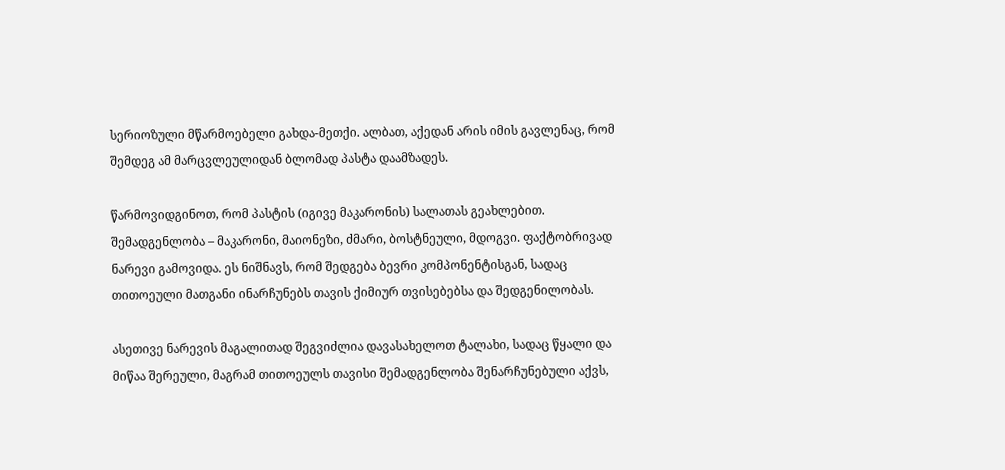სერიოზული მწარმოებელი გახდა-მეთქი. ალბათ, აქედან არის იმის გავლენაც, რომ შემდეგ ამ მარცვლეულიდან ბლომად პასტა დაამზადეს.

წარმოვიდგინოთ, რომ პასტის (იგივე მაკარონის) სალათას გეახლებით. შემადგენლობა – მაკარონი, მაიონეზი, ძმარი, ბოსტნეული, მდოგვი. ფაქტობრივად ნარევი გამოვიდა. ეს ნიშნავს, რომ შედგება ბევრი კომპონენტისგან, სადაც თითოეული მათგანი ინარჩუნებს თავის ქიმიურ თვისებებსა და შედგენილობას.

ასეთივე ნარევის მაგალითად შეგვიძლია დავასახელოთ ტალახი, სადაც წყალი და მიწაა შერეული, მაგრამ თითოეულს თავისი შემადგენლობა შენარჩუნებული აქვს,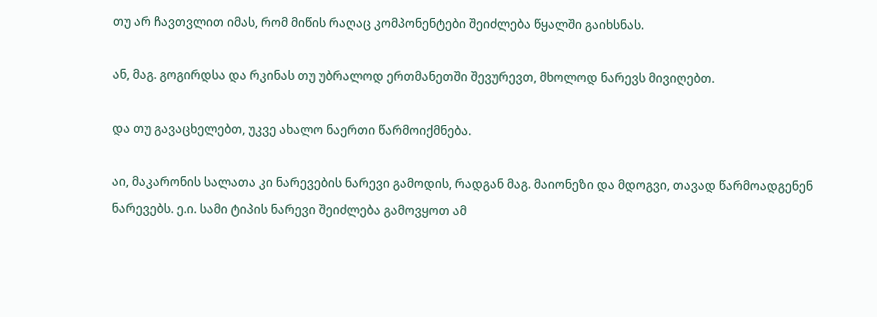თუ არ ჩავთვლით იმას, რომ მიწის რაღაც კომპონენტები შეიძლება წყალში გაიხსნას.

ან, მაგ. გოგირდსა და რკინას თუ უბრალოდ ერთმანეთში შევურევთ, მხოლოდ ნარევს მივიღებთ.

და თუ გავაცხელებთ, უკვე ახალო ნაერთი წარმოიქმნება.

აი, მაკარონის სალათა კი ნარევების ნარევი გამოდის, რადგან მაგ. მაიონეზი და მდოგვი, თავად წარმოადგენენ ნარევებს. ე.ი. სამი ტიპის ნარევი შეიძლება გამოვყოთ ამ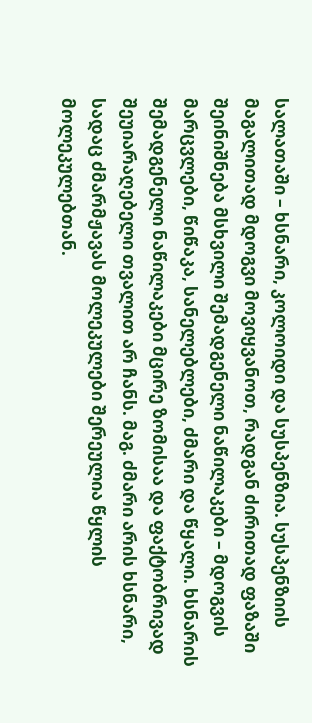სალათაში – ხსნარი, კოლოიდი და სუსპენზია. სუსპენზიის მაგალითად მდოგვი მოვიყვანოთ, რადგან ძირითად ფაზაში შეინიშნება მსხვილი შემადგენელი ნაწილაკები – მდოგვის მარცვლები, წიწაკა, სანელებლები, ძმარი და წყალი. ხსნარის შემადგენელი ნაწილაკები მცირე ზომისაა და ფაქტობრივად შეუიარაღებელი თვალით არ ჩანს. მაგ. ძმარი არის ხსნარი, სადაც ძმარმჟავას მოლეკულები შერეულია წყლის მოლეკულებთან.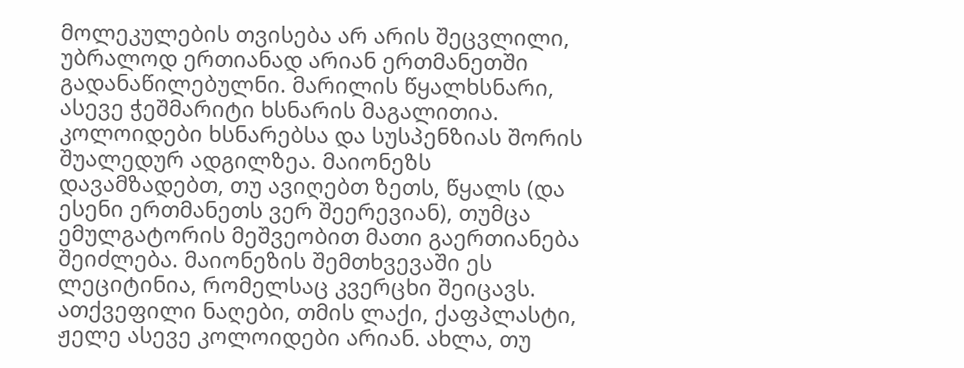მოლეკულების თვისება არ არის შეცვლილი, უბრალოდ ერთიანად არიან ერთმანეთში გადანაწილებულნი. მარილის წყალხსნარი, ასევე ჭეშმარიტი ხსნარის მაგალითია. კოლოიდები ხსნარებსა და სუსპენზიას შორის შუალედურ ადგილზეა. მაიონეზს დავამზადებთ, თუ ავიღებთ ზეთს, წყალს (და ესენი ერთმანეთს ვერ შეერევიან), თუმცა ემულგატორის მეშვეობით მათი გაერთიანება შეიძლება. მაიონეზის შემთხვევაში ეს ლეციტინია, რომელსაც კვერცხი შეიცავს. ათქვეფილი ნაღები, თმის ლაქი, ქაფპლასტი, ჟელე ასევე კოლოიდები არიან. ახლა, თუ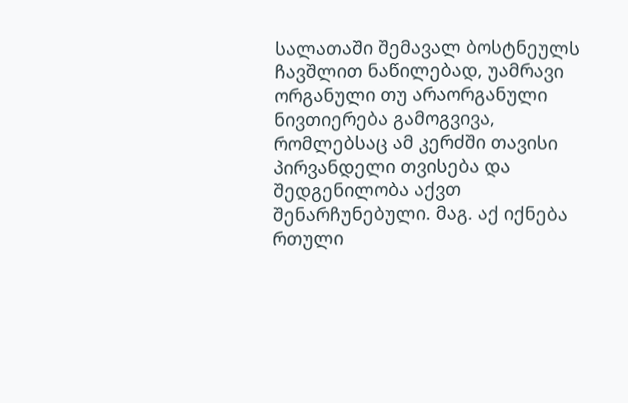სალათაში შემავალ ბოსტნეულს ჩავშლით ნაწილებად, უამრავი ორგანული თუ არაორგანული ნივთიერება გამოგვივა, რომლებსაც ამ კერძში თავისი პირვანდელი თვისება და შედგენილობა აქვთ შენარჩუნებული. მაგ. აქ იქნება რთული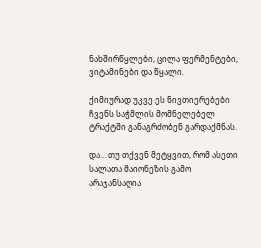ნახშირწყლები, ცილა ფერმენტები, ვიტამინები და წყალი.

ქიმიურად უკვე ეს ნივთიერებები ჩვენს საჭმლის მომნელებელ ტრაქტში განაგრძობენ გარდაქმნას.

და… თუ თქვენ მეტყვით, რომ ასეთი სალათა მაიონეზის გამო არაჯანსაღია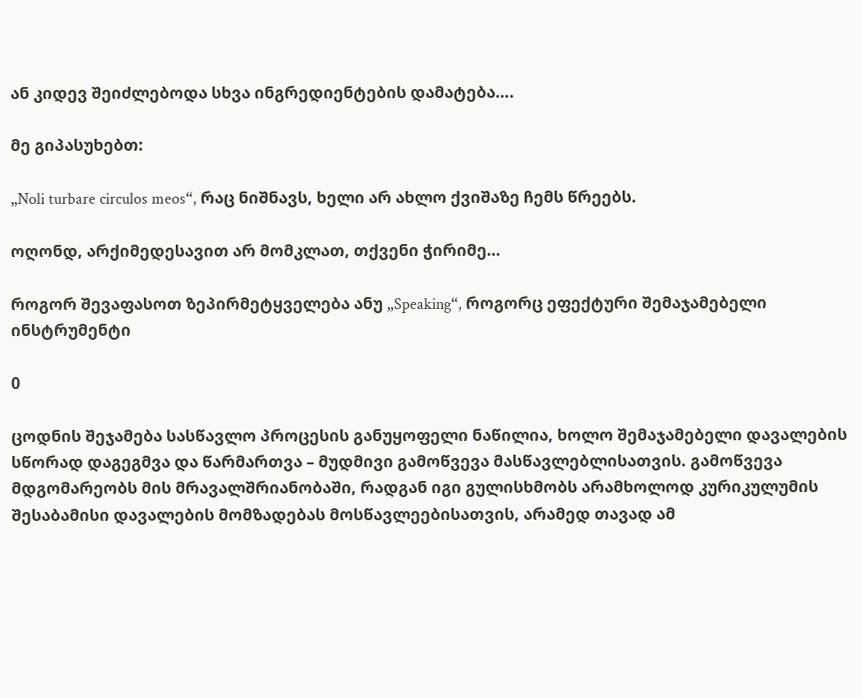ან კიდევ შეიძლებოდა სხვა ინგრედიენტების დამატება….

მე გიპასუხებთ:

„Noli turbare circulos meos“, რაც ნიშნავს, ხელი არ ახლო ქვიშაზე ჩემს წრეებს.

ოღონდ, არქიმედესავით არ მომკლათ, თქვენი ჭირიმე…

როგორ შევაფასოთ ზეპირმეტყველება ანუ „Speaking“, როგორც ეფექტური შემაჯამებელი ინსტრუმენტი

0

ცოდნის შეჯამება სასწავლო პროცესის განუყოფელი ნაწილია, ხოლო შემაჯამებელი დავალების სწორად დაგეგმვა და წარმართვა – მუდმივი გამოწვევა მასწავლებლისათვის. გამოწვევა მდგომარეობს მის მრავალშრიანობაში, რადგან იგი გულისხმობს არამხოლოდ კურიკულუმის შესაბამისი დავალების მომზადებას მოსწავლეებისათვის, არამედ თავად ამ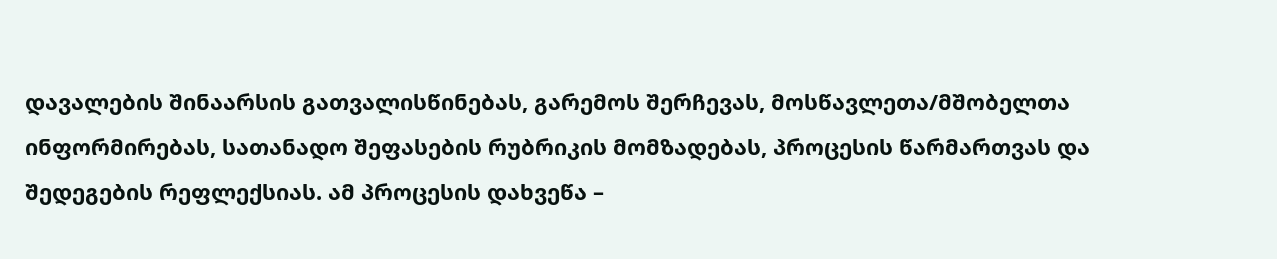დავალების შინაარსის გათვალისწინებას, გარემოს შერჩევას, მოსწავლეთა/მშობელთა ინფორმირებას, სათანადო შეფასების რუბრიკის მომზადებას, პროცესის წარმართვას და შედეგების რეფლექსიას. ამ პროცესის დახვეწა –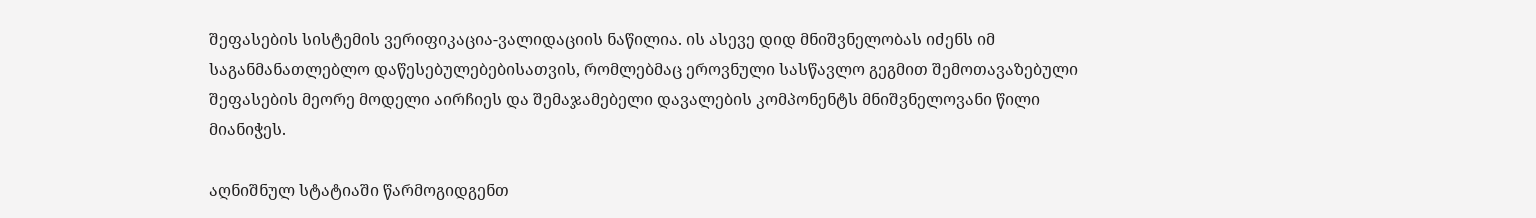შეფასების სისტემის ვერიფიკაცია-ვალიდაციის ნაწილია. ის ასევე დიდ მნიშვნელობას იძენს იმ საგანმანათლებლო დაწესებულებებისათვის, რომლებმაც ეროვნული სასწავლო გეგმით შემოთავაზებული შეფასების მეორე მოდელი აირჩიეს და შემაჯამებელი დავალების კომპონენტს მნიშვნელოვანი წილი მიანიჭეს.

აღნიშნულ სტატიაში წარმოგიდგენთ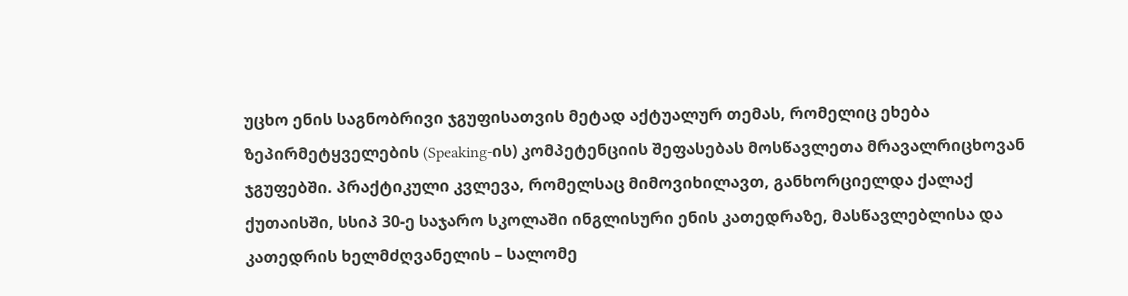უცხო ენის საგნობრივი ჯგუფისათვის მეტად აქტუალურ თემას, რომელიც ეხება ზეპირმეტყველების (Speaking-ის) კომპეტენციის შეფასებას მოსწავლეთა მრავალრიცხოვან ჯგუფებში. პრაქტიკული კვლევა, რომელსაც მიმოვიხილავთ, განხორციელდა ქალაქ ქუთაისში, სსიპ 30-ე საჯარო სკოლაში ინგლისური ენის კათედრაზე, მასწავლებლისა და კათედრის ხელმძღვანელის – სალომე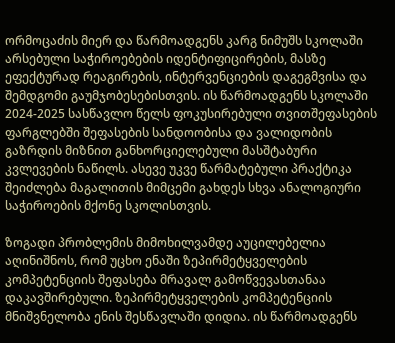ორმოცაძის მიერ და წარმოადგენს კარგ ნიმუშს სკოლაში არსებული საჭიროებების იდენტიფიცირების, მასზე ეფექტურად რეაგირების, ინტერვენციების დაგეგმვისა და შემდგომი გაუმჯობესებისთვის. ის წარმოადგენს სკოლაში 2024-2025 სასწავლო წელს ფოკუსირებული თვითშეფასების ფარგლებში შეფასების სანდოობისა და ვალიდობის გაზრდის მიზნით განხორციელებული მასშტაბური კვლევების ნაწილს. ასევე უკვე წარმატებული პრაქტიკა შეიძლება მაგალითის მიმცემი გახდეს სხვა ანალოგიური საჭიროების მქონე სკოლისთვის.

ზოგადი პრობლემის მიმოხილვამდე აუცილებელია აღინიშნოს, რომ უცხო ენაში ზეპირმეტყველების კომპეტენციის შეფასება მრავალ გამოწვევასთანაა დაკავშირებული. ზეპირმეტყველების კომპეტენციის მნიშვნელობა ენის შესწავლაში დიდია. ის წარმოადგენს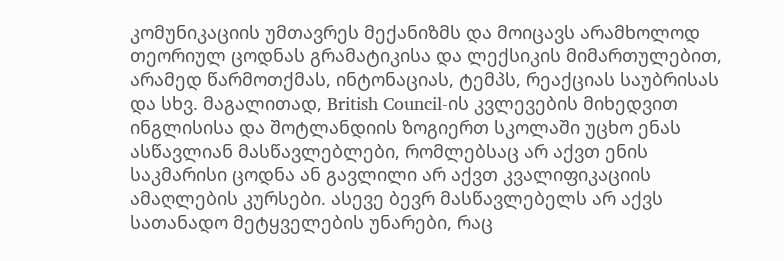კომუნიკაციის უმთავრეს მექანიზმს და მოიცავს არამხოლოდ თეორიულ ცოდნას გრამატიკისა და ლექსიკის მიმართულებით, არამედ წარმოთქმას, ინტონაციას, ტემპს, რეაქციას საუბრისას და სხვ. მაგალითად, British Council-ის კვლევების მიხედვით ინგლისისა და შოტლანდიის ზოგიერთ სკოლაში უცხო ენას ასწავლიან მასწავლებლები, რომლებსაც არ აქვთ ენის საკმარისი ცოდნა ან გავლილი არ აქვთ კვალიფიკაციის ამაღლების კურსები. ასევე ბევრ მასწავლებელს არ აქვს სათანადო მეტყველების უნარები, რაც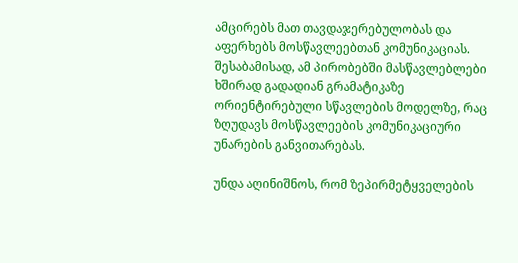ამცირებს მათ თავდაჯერებულობას და აფერხებს მოსწავლეებთან კომუნიკაციას. შესაბამისად, ამ პირობებში მასწავლებლები ხშირად გადადიან გრამატიკაზე ორიენტირებული სწავლების მოდელზე, რაც ზღუდავს მოსწავლეების კომუნიკაციური უნარების განვითარებას.

უნდა აღინიშნოს, რომ ზეპირმეტყველების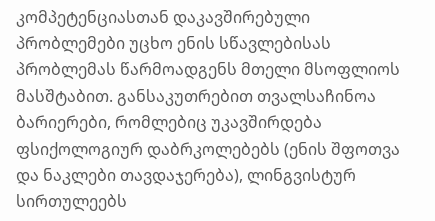კომპეტენციასთან დაკავშირებული პრობლემები უცხო ენის სწავლებისას პრობლემას წარმოადგენს მთელი მსოფლიოს მასშტაბით. განსაკუთრებით თვალსაჩინოა ბარიერები, რომლებიც უკავშირდება ფსიქოლოგიურ დაბრკოლებებს (ენის შფოთვა და ნაკლები თავდაჯერება), ლინგვისტურ სირთულეებს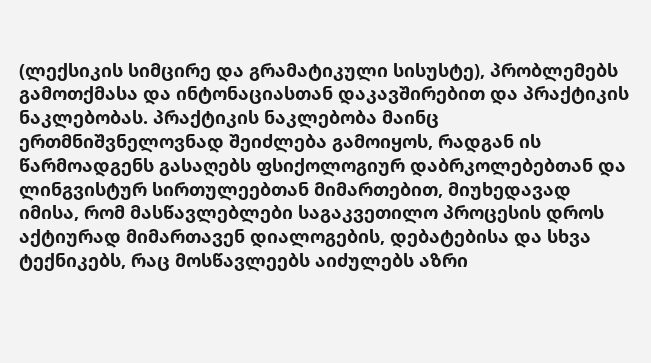(ლექსიკის სიმცირე და გრამატიკული სისუსტე), პრობლემებს გამოთქმასა და ინტონაციასთან დაკავშირებით და პრაქტიკის ნაკლებობას. პრაქტიკის ნაკლებობა მაინც ერთმნიშვნელოვნად შეიძლება გამოიყოს, რადგან ის წარმოადგენს გასაღებს ფსიქოლოგიურ დაბრკოლებებთან და ლინგვისტურ სირთულეებთან მიმართებით, მიუხედავად იმისა, რომ მასწავლებლები საგაკვეთილო პროცესის დროს აქტიურად მიმართავენ დიალოგების, დებატებისა და სხვა ტექნიკებს, რაც მოსწავლეებს აიძულებს აზრი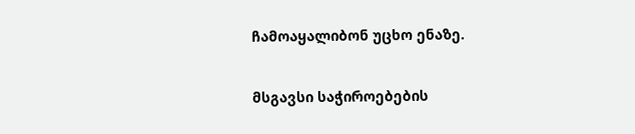ჩამოაყალიბონ უცხო ენაზე.

მსგავსი საჭიროებების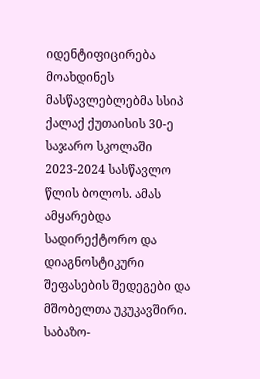იდენტიფიცირება მოახდინეს მასწავლებლებმა სსიპ ქალაქ ქუთაისის 30-ე საჯარო სკოლაში 2023-2024 სასწავლო წლის ბოლოს. ამას ამყარებდა სადირექტორო და დიაგნოსტიკური შეფასების შედეგები და მშობელთა უკუკავშირი. საბაზო-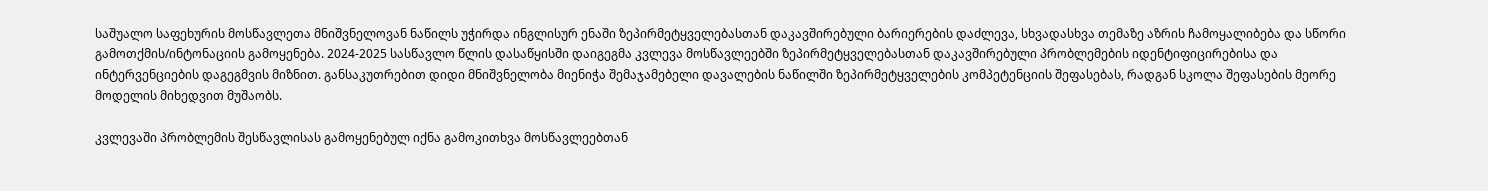საშუალო საფეხურის მოსწავლეთა მნიშვნელოვან ნაწილს უჭირდა ინგლისურ ენაში ზეპირმეტყველებასთან დაკავშირებული ბარიერების დაძლევა, სხვადასხვა თემაზე აზრის ჩამოყალიბება და სწორი გამოთქმის/ინტონაციის გამოყენება. 2024-2025 სასწავლო წლის დასაწყისში დაიგეგმა კვლევა მოსწავლეებში ზეპირმეტყველებასთან დაკავშირებული პრობლემების იდენტიფიცირებისა და ინტერვენციების დაგეგმვის მიზნით. განსაკუთრებით დიდი მნიშვნელობა მიენიჭა შემაჯამებელი დავალების ნაწილში ზეპირმეტყველების კომპეტენციის შეფასებას, რადგან სკოლა შეფასების მეორე მოდელის მიხედვით მუშაობს.

კვლევაში პრობლემის შესწავლისას გამოყენებულ იქნა გამოკითხვა მოსწავლეებთან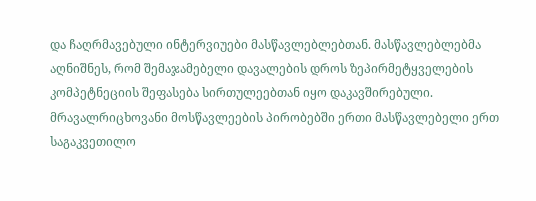და ჩაღრმავებული ინტერვიუები მასწავლებლებთან. მასწავლებლებმა აღნიშნეს, რომ შემაჯამებელი დავალების დროს ზეპირმეტყველების კომპეტნეციის შეფასება სირთულეებთან იყო დაკავშირებული. მრავალრიცხოვანი მოსწავლეების პირობებში ერთი მასწავლებელი ერთ საგაკვეთილო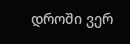დროში ვერ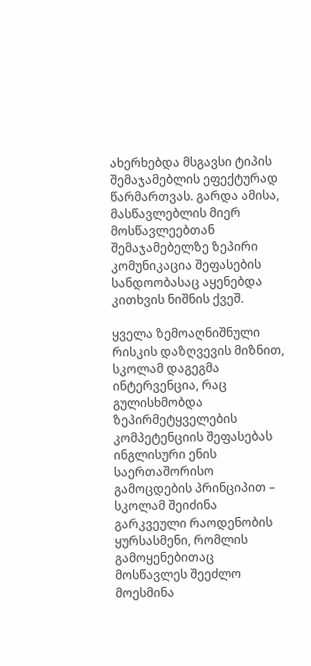ახერხებდა მსგავსი ტიპის შემაჯამებლის ეფექტურად წარმართვას. გარდა ამისა, მასწავლებლის მიერ მოსწავლეებთან შემაჯამებელზე ზეპირი კომუნიკაცია შეფასების სანდოობასაც აყენებდა კითხვის ნიშნის ქვეშ.

ყველა ზემოაღნიშნული რისკის დაზღვევის მიზნით, სკოლამ დაგეგმა ინტერვენცია, რაც გულისხმობდა ზეპირმეტყველების კომპეტენციის შეფასებას ინგლისური ენის საერთაშორისო გამოცდების პრინციპით – სკოლამ შეიძინა გარკვეული რაოდენობის ყურსასმენი, რომლის გამოყენებითაც მოსწავლეს შეეძლო მოესმინა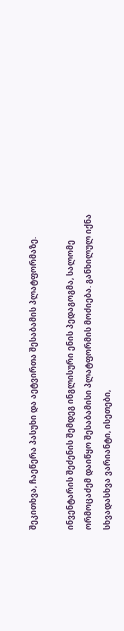შეკითხვა, ჩაეწერა პასუხი და აეტვირთა შესაბამის პლატფორმაზე.

ინვენტარის შეძენის შემდეგ ინგლისური ენის პედაგოგმა, სალომე ორმოცაძემ დაიწყო შესაბამისი პლატფორმის მოძიება. განხილულ იქნა სხვადასხვა ვარიანტი, ისეთები,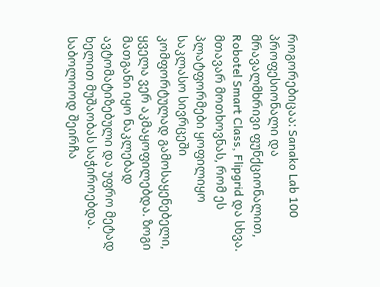როგორებიცაა: Sanako Lab 100 პროფესიონალი და მრავალმხრივი ფუნქციონალით, Robotel Smart Class, Flipgrid და სხვა. მთავარ მოთხოვნას, რომ ეს პლატფორმები ყოფილიყო საკლასო სივრცეში კომფორტულად გამოსაყენებელი, ყველა ვერ აკმაყოფილებდა. ზოგი მათგანი იყო ნაკლებად ავტომატიზებული და უფრო მეტად ხელით მუშაობას საჭიროებდა. საბოლოოდ შეირჩა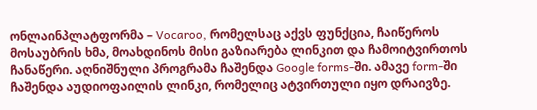ონლაინპლატფორმა – Vocaroo, რომელსაც აქვს ფუნქცია, ჩაიწეროს მოსაუბრის ხმა, მოახდინოს მისი გაზიარება ლინკით და ჩამოიტვირთოს ჩანაწერი. აღნიშნული პროგრამა ჩაშენდა Google forms-ში. ამავე form-ში ჩაშენდა აუდიოფაილის ლინკი, რომელიც ატვირთული იყო დრაივზე.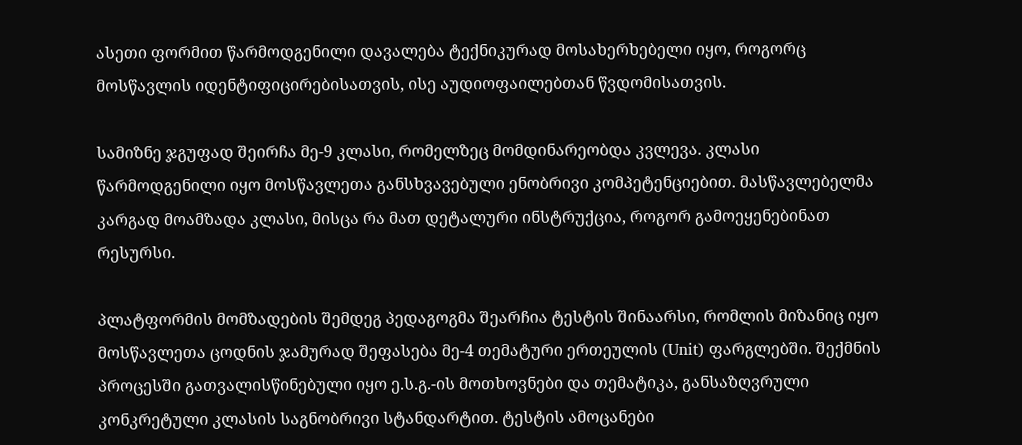ასეთი ფორმით წარმოდგენილი დავალება ტექნიკურად მოსახერხებელი იყო, როგორც მოსწავლის იდენტიფიცირებისათვის, ისე აუდიოფაილებთან წვდომისათვის.

სამიზნე ჯგუფად შეირჩა მე-9 კლასი, რომელზეც მომდინარეობდა კვლევა. კლასი წარმოდგენილი იყო მოსწავლეთა განსხვავებული ენობრივი კომპეტენციებით. მასწავლებელმა კარგად მოამზადა კლასი, მისცა რა მათ დეტალური ინსტრუქცია, როგორ გამოეყენებინათ რესურსი.

პლატფორმის მომზადების შემდეგ პედაგოგმა შეარჩია ტესტის შინაარსი, რომლის მიზანიც იყო მოსწავლეთა ცოდნის ჯამურად შეფასება მე-4 თემატური ერთეულის (Unit) ფარგლებში. შექმნის პროცესში გათვალისწინებული იყო ე.ს.გ.-ის მოთხოვნები და თემატიკა, განსაზღვრული კონკრეტული კლასის საგნობრივი სტანდარტით. ტესტის ამოცანები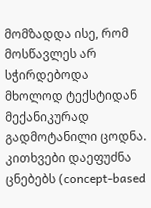მომზადდა ისე, რომ მოსწავლეს არ სჭირდებოდა მხოლოდ ტექსტიდან მექანიკურად გადმოტანილი ცოდნა. კითხვები დაეფუძნა ცნებებს (concept-based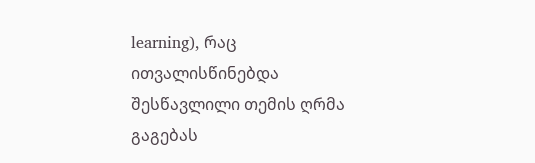learning), რაც ითვალისწინებდა შესწავლილი თემის ღრმა გაგებას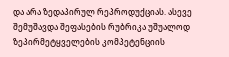და არა ზედაპირულ რეპროდუქციას. ასევე შემუშავდა შეფასების რუბრიკა უშუალოდ ზეპირმეტყველების კომპეტენციის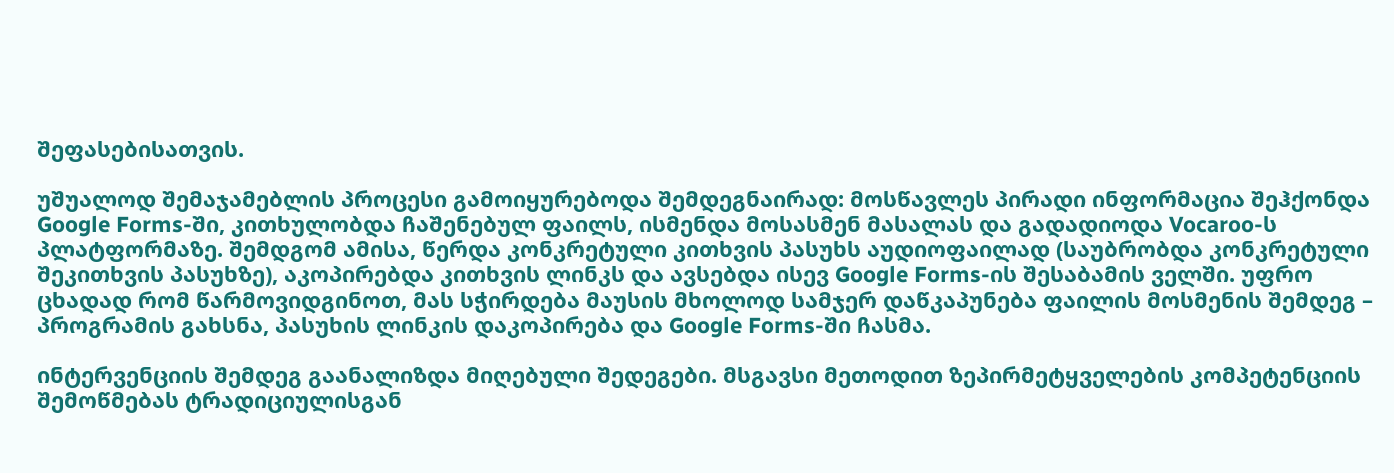შეფასებისათვის.

უშუალოდ შემაჯამებლის პროცესი გამოიყურებოდა შემდეგნაირად: მოსწავლეს პირადი ინფორმაცია შეჰქონდა Google Forms-ში, კითხულობდა ჩაშენებულ ფაილს, ისმენდა მოსასმენ მასალას და გადადიოდა Vocaroo-ს პლატფორმაზე. შემდგომ ამისა, წერდა კონკრეტული კითხვის პასუხს აუდიოფაილად (საუბრობდა კონკრეტული შეკითხვის პასუხზე), აკოპირებდა კითხვის ლინკს და ავსებდა ისევ Google Forms-ის შესაბამის ველში. უფრო ცხადად რომ წარმოვიდგინოთ, მას სჭირდება მაუსის მხოლოდ სამჯერ დაწკაპუნება ფაილის მოსმენის შემდეგ – პროგრამის გახსნა, პასუხის ლინკის დაკოპირება და Google Forms-ში ჩასმა.

ინტერვენციის შემდეგ გაანალიზდა მიღებული შედეგები. მსგავსი მეთოდით ზეპირმეტყველების კომპეტენციის შემოწმებას ტრადიციულისგან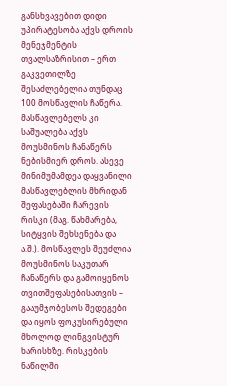განსხვავებით დიდი უპირატესობა აქვს დროის მენეჯმენტის თვალსაზრისით – ერთ გაკვეთილზე შესაძლებელია თუნდაც 100 მოსწავლის ჩაწერა. მასწავლებელს კი საშუალება აქვს მოუსმინოს ჩანაწერს ნებისმიერ დროს. ასევე მინიმუმამდეა დაყვანილი მასწავლებლის მხრიდან შეფასებაში ჩარევის რისკი (მაგ. წახმარება, სიტყვის შეხსენება და ა.შ.). მოსწავლეს შეუძლია მოუსმინოს საკუთარ ჩანაწერს და გამოიყენოს თვითშეფასებისათვის – გააუმჯობესოს შედეგები და იყოს ფოკუსირებული მხოლოდ ლინგვისტურ ხარისხზე. რისკების ნაწილში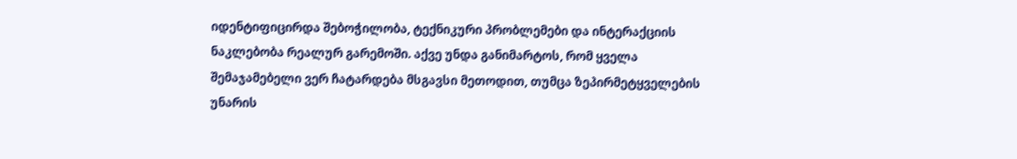იდენტიფიცირდა შებოჭილობა, ტექნიკური პრობლემები და ინტერაქციის ნაკლებობა რეალურ გარემოში. აქვე უნდა განიმარტოს, რომ ყველა შემაჯამებელი ვერ ჩატარდება მსგავსი მეთოდით, თუმცა ზეპირმეტყველების უნარის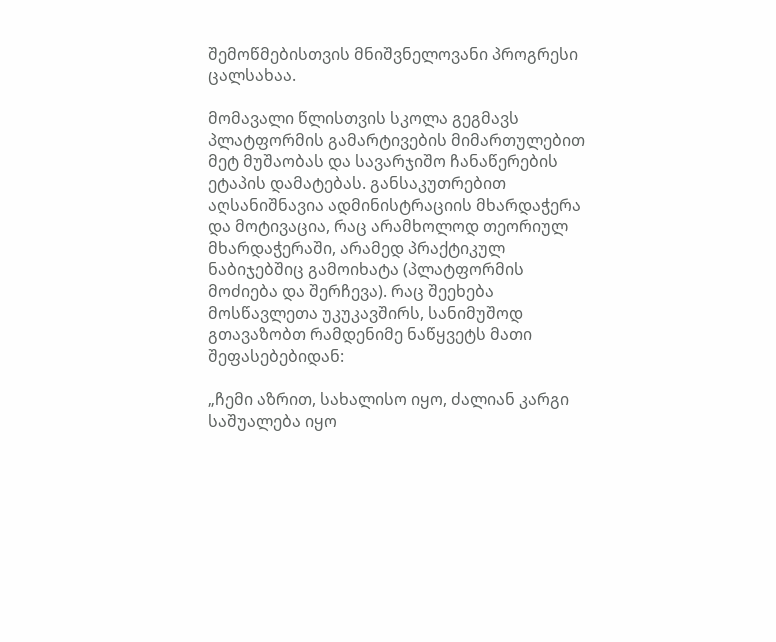შემოწმებისთვის მნიშვნელოვანი პროგრესი ცალსახაა.

მომავალი წლისთვის სკოლა გეგმავს პლატფორმის გამარტივების მიმართულებით მეტ მუშაობას და სავარჯიშო ჩანაწერების ეტაპის დამატებას. განსაკუთრებით აღსანიშნავია ადმინისტრაციის მხარდაჭერა და მოტივაცია, რაც არამხოლოდ თეორიულ მხარდაჭერაში, არამედ პრაქტიკულ ნაბიჯებშიც გამოიხატა (პლატფორმის მოძიება და შერჩევა). რაც შეეხება მოსწავლეთა უკუკავშირს, სანიმუშოდ გთავაზობთ რამდენიმე ნაწყვეტს მათი შეფასებებიდან:

„ჩემი აზრით, სახალისო იყო, ძალიან კარგი საშუალება იყო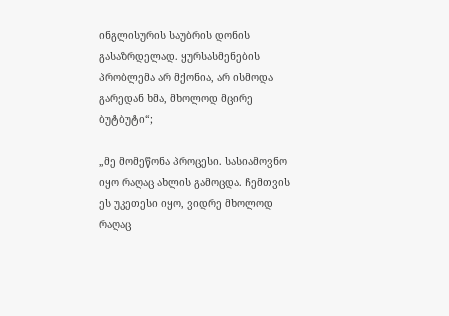ინგლისურის საუბრის დონის გასაზრდელად. ყურსასმენების პრობლემა არ მქონია, არ ისმოდა გარედან ხმა, მხოლოდ მცირე ბუტბუტი“;

„მე მომეწონა პროცესი. სასიამოვნო იყო რაღაც ახლის გამოცდა. ჩემთვის ეს უკეთესი იყო, ვიდრე მხოლოდ რაღაც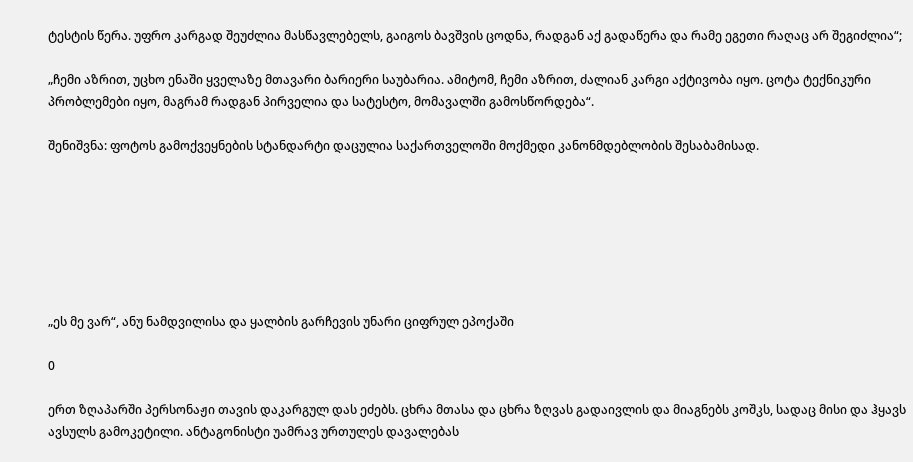ტესტის წერა. უფრო კარგად შეუძლია მასწავლებელს, გაიგოს ბავშვის ცოდნა, რადგან აქ გადაწერა და რამე ეგეთი რაღაც არ შეგიძლია“;

„ჩემი აზრით, უცხო ენაში ყველაზე მთავარი ბარიერი საუბარია. ამიტომ, ჩემი აზრით, ძალიან კარგი აქტივობა იყო. ცოტა ტექნიკური პრობლემები იყო, მაგრამ რადგან პირველია და სატესტო, მომავალში გამოსწორდება“.

შენიშვნა: ფოტოს გამოქვეყნების სტანდარტი დაცულია საქართველოში მოქმედი კანონმდებლობის შესაბამისად.







„ეს მე ვარ“, ანუ ნამდვილისა და ყალბის გარჩევის უნარი ციფრულ ეპოქაში

0

ერთ ზღაპარში პერსონაჟი თავის დაკარგულ დას ეძებს. ცხრა მთასა და ცხრა ზღვას გადაივლის და მიაგნებს კოშკს, სადაც მისი და ჰყავს ავსულს გამოკეტილი. ანტაგონისტი უამრავ ურთულეს დავალებას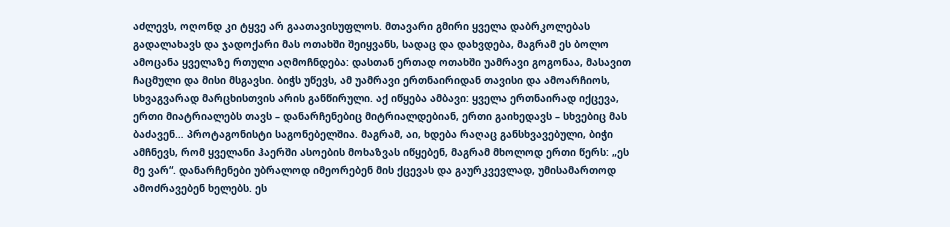აძლევს, ოღონდ კი ტყვე არ გაათავისუფლოს. მთავარი გმირი ყველა დაბრკოლებას გადალახავს და ჯადოქარი მას ოთახში შეიყვანს, სადაც და დახვდება, მაგრამ ეს ბოლო ამოცანა ყველაზე რთული აღმოჩნდება: დასთან ერთად ოთახში უამრავი გოგონაა, მასავით ჩაცმული და მისი მსგავსი. ბიჭს უწევს, ამ უამრავი ერთნაირიდან თავისი და ამოარჩიოს, სხვაგვარად მარცხისთვის არის განწირული. აქ იწყება ამბავი: ყველა ერთნაირად იქცევა, ერთი მიატრიალებს თავს – დანარჩენებიც მიტრიალდებიან, ერთი გაიხედავს – სხვებიც მას ბაძავენ… პროტაგონისტი საგონებელშია. მაგრამ, აი, ხდება რაღაც განსხვავებული, ბიჭი ამჩნევს, რომ ყველანი ჰაერში ასოების მოხაზვას იწყებენ, მაგრამ მხოლოდ ერთი წერს: „ეს მე ვარ“. დანარჩენები უბრალოდ იმეორებენ მის ქცევას და გაურკვევლად, უმისამართოდ ამოძრავებენ ხელებს. ეს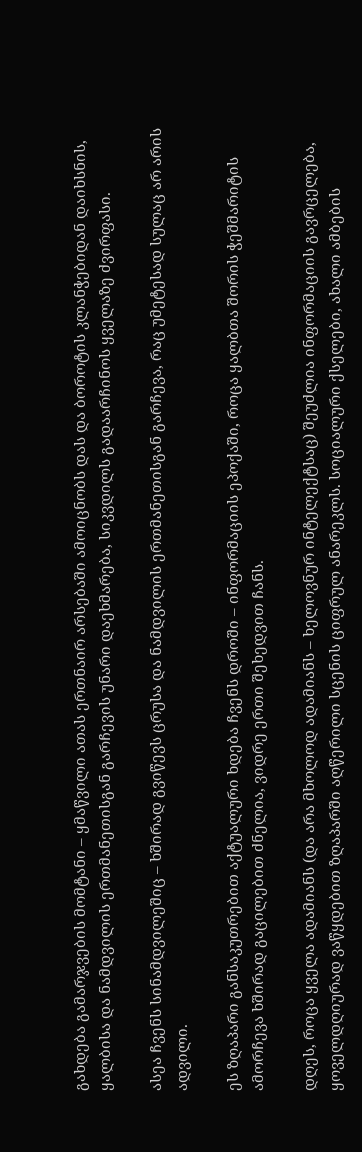გახდება გამარჯვების მომტანი – ყმაწვილი ათას ერთნაირ არსებაში ამოიცნობს დას და ბოროტის კლანჭებიდან დაიხსნის, ყალბისა და ნამდვილის ერთმანეთისგან გარჩევის უნარი დაეხმარება, სიკვდილს გადაარჩინოს ყველაზე ძვირფასი.

ასეა ჩვენს სინამდვილეშიც – ხშირად გვიწევს ცრუსა და ნამდვილის ერთმანეთისგან გარჩევა, რაც უმეტესად სულაც არ არის ადვილი.

ეს ზღაპარი განსაკუთრებით აქტუალური ხდება ჩვენს დროში – ინფორმაციის ეპოქაში, როცა ყალბთა შორის ჭეშმარიტის ამორჩევა ხშირად გაცილებით ძნელია, ვიდრე ერთი შეხედვით ჩანს.

დღეს, როცა ყველა ადამიანს (და არა მხოლოდ ადამიანს – ხელოვნურ ინტელექტსაც) შეუძლია ინფორმაციის გავრცელება, ყოველდღიურად ვაწყდებით ზღაპარში აღწერილი სცენის ციფრულ ანარეკლს. სოციალური ქსელები, ახალი ამბების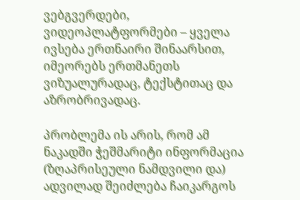ვებგვერდები, ვიდეოპლატფორმები – ყველა ივსება ერთნაირი შინაარსით, იმეორებს ერთმანეთს ვიზუალურადაც, ტექსტითაც და აზრობრივადაც.

პრობლემა ის არის, რომ ამ ნაკადში ჭეშმარიტი ინფორმაცია (ზღაპრისეული ნამდვილი და) ადვილად შეიძლება ჩაიკარგოს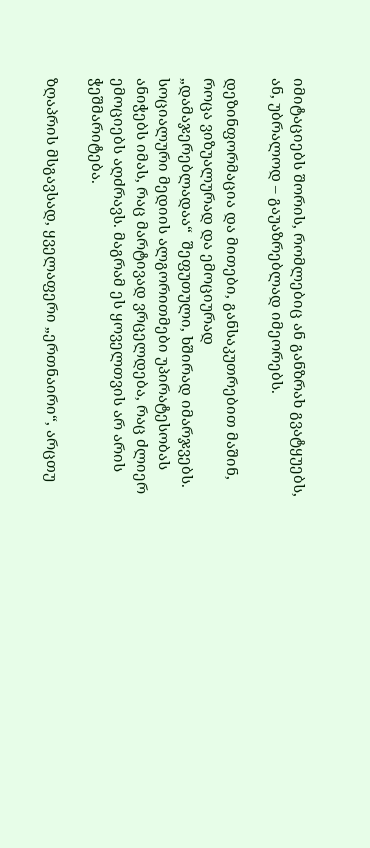იმიტაციებს შორის, რომლებიც ან განზრახ გვატყუებს, ან, უბრალოდ – გაუაზრებლად იმეორებს.

დეზინფორმაცია და მითები, განსაკუთრებით მაშინ, როცა ვიზუალურად და ემოციურად „დამაჯერებლადაა“  შეფუთული, ხშირად იმარჯვებს. სოციალური მედიის ალგორითმები უპირატესობას ანიჭებს იმას, რაც მარტივად ვრცელდება, რაც ძლიერ ემოციებს აღძრავს. მაგრამ ეს ყოველთვის არ არის ჭეშმარიტება.

ზღაპრის მსგავსად, ყველაფერი „ერთნაირი“, არცთუ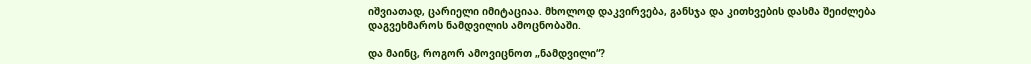იშვიათად, ცარიელი იმიტაციაა. მხოლოდ დაკვირვება, განსჯა და კითხვების დასმა შეიძლება დაგვეხმაროს ნამდვილის ამოცნობაში.

და მაინც, როგორ ამოვიცნოთ „ნამდვილი“?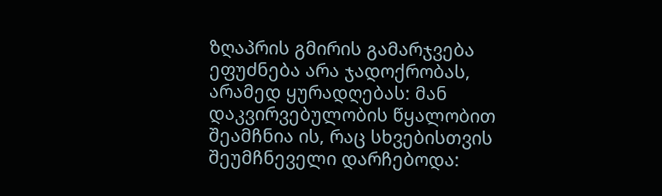ზღაპრის გმირის გამარჯვება ეფუძნება არა ჯადოქრობას, არამედ ყურადღებას: მან დაკვირვებულობის წყალობით შეამჩნია ის, რაც სხვებისთვის შეუმჩნეველი დარჩებოდა: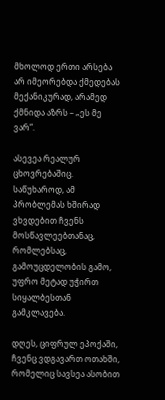მხოლოდ ერთი არსება არ იმეორებდა ქმედებას მექანიკურად, არამედ ქმნიდა აზრს – „ეს მე ვარ“.

ასევეა რეალურ ცხოვრებაშიც. საწუხაროდ, ამ პრობლემას ხშირად ვხვდებით ჩვენს მოსწავლეებთანაც, რომლებსაც, გამოუცდელობის გამო, უფრო მეტად უჭირთ სიყალბესთან გამკლავება.

დღეს, ციფრულ ეპოქაში, ჩვენც ვდგავართ ოთახში, რომელიც სავსეა ასობით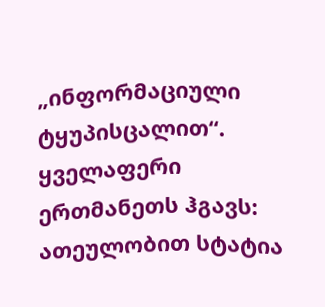„ინფორმაციული ტყუპისცალით“. ყველაფერი ერთმანეთს ჰგავს: ათეულობით სტატია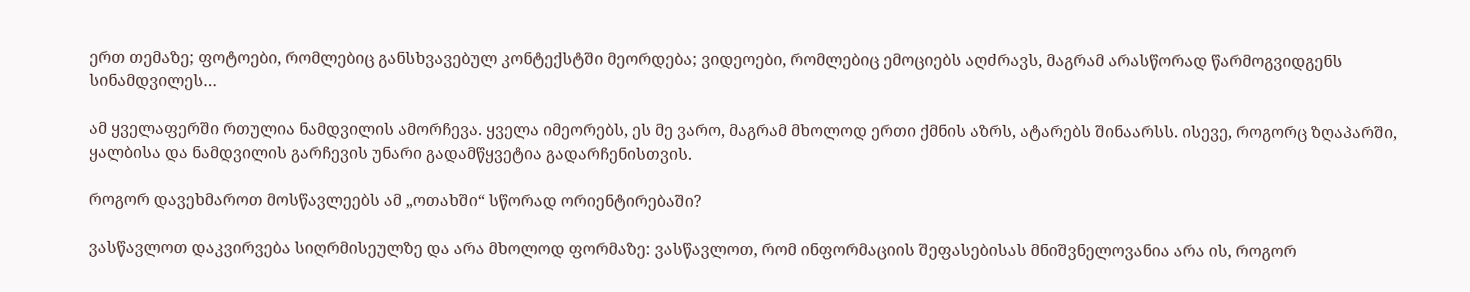ერთ თემაზე; ფოტოები, რომლებიც განსხვავებულ კონტექსტში მეორდება; ვიდეოები, რომლებიც ემოციებს აღძრავს, მაგრამ არასწორად წარმოგვიდგენს სინამდვილეს…

ამ ყველაფერში რთულია ნამდვილის ამორჩევა. ყველა იმეორებს, ეს მე ვარო, მაგრამ მხოლოდ ერთი ქმნის აზრს, ატარებს შინაარსს. ისევე, როგორც ზღაპარში, ყალბისა და ნამდვილის გარჩევის უნარი გადამწყვეტია გადარჩენისთვის.

როგორ დავეხმაროთ მოსწავლეებს ამ „ოთახში“ სწორად ორიენტირებაში?

ვასწავლოთ დაკვირვება სიღრმისეულზე და არა მხოლოდ ფორმაზე: ვასწავლოთ, რომ ინფორმაციის შეფასებისას მნიშვნელოვანია არა ის, როგორ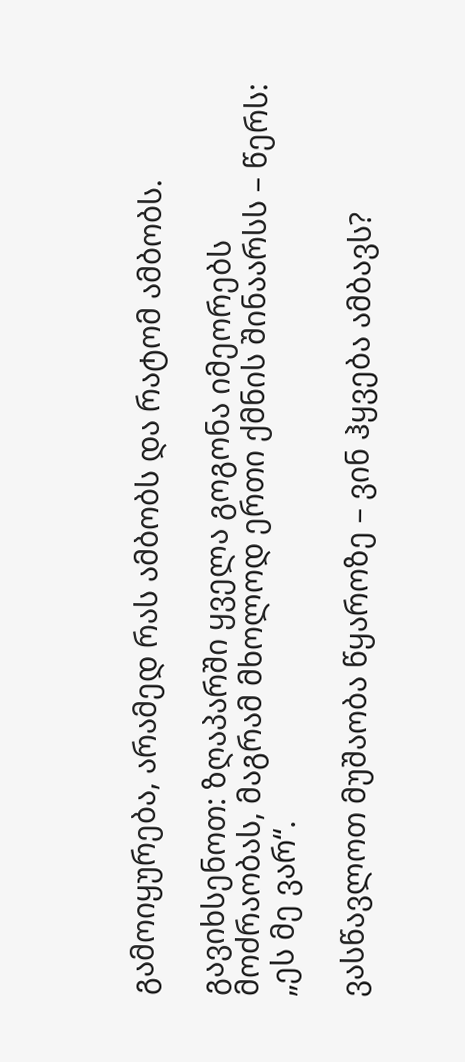გამოიყურება, არამედ რას ამბობს და რატომ ამბობს.

გავიხსენოთ: ზღაპარში ყველა გოგონა იმეორებს მოძრაობას, მაგრამ მხოლოდ ერთი ქმნის შინაარსს – წერს: „ეს მე ვარ“.

ვასწავლოთ მუშაობა წყაროზე – ვინ ჰყვება ამბავს?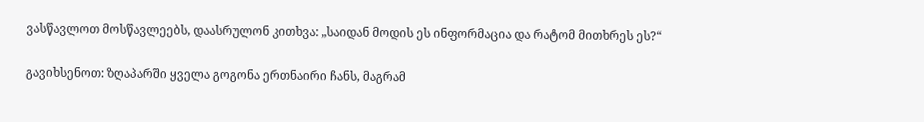ვასწავლოთ მოსწავლეებს, დაასრულონ კითხვა: „საიდან მოდის ეს ინფორმაცია და რატომ მითხრეს ეს?“

გავიხსენოთ: ზღაპარში ყველა გოგონა ერთნაირი ჩანს, მაგრამ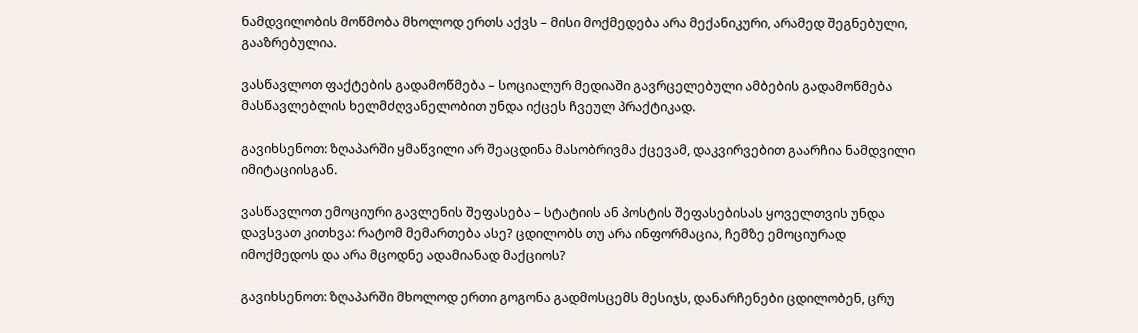ნამდვილობის მოწმობა მხოლოდ ერთს აქვს – მისი მოქმედება არა მექანიკური, არამედ შეგნებული, გააზრებულია.

ვასწავლოთ ფაქტების გადამოწმება – სოციალურ მედიაში გავრცელებული ამბების გადამოწმება მასწავლებლის ხელმძღვანელობით უნდა იქცეს ჩვეულ პრაქტიკად.

გავიხსენოთ: ზღაპარში ყმაწვილი არ შეაცდინა მასობრივმა ქცევამ, დაკვირვებით გაარჩია ნამდვილი იმიტაციისგან.

ვასწავლოთ ემოციური გავლენის შეფასება – სტატიის ან პოსტის შეფასებისას ყოველთვის უნდა დავსვათ კითხვა: რატომ მემართება ასე? ცდილობს თუ არა ინფორმაცია, ჩემზე ემოციურად იმოქმედოს და არა მცოდნე ადამიანად მაქციოს?

გავიხსენოთ: ზღაპარში მხოლოდ ერთი გოგონა გადმოსცემს მესიჯს, დანარჩენები ცდილობენ, ცრუ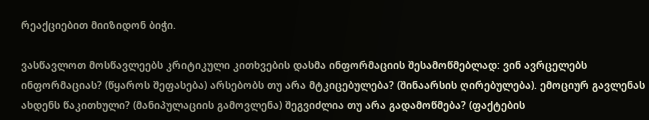რეაქციებით მიიზიდონ ბიჭი.

ვასწავლოთ მოსწავლეებს კრიტიკული კითხვების დასმა ინფორმაციის შესამოწმებლად: ვინ ავრცელებს ინფორმაციას? (წყაროს შეფასება) არსებობს თუ არა მტკიცებულება? (შინაარსის ღირებულება). ემოციურ გავლენას ახდენს წაკითხული? (მანიპულაციის გამოვლენა) შეგვიძლია თუ არა გადამოწმება? (ფაქტების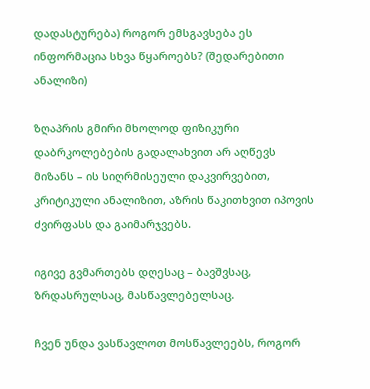დადასტურება) როგორ ემსგავსება ეს ინფორმაცია სხვა წყაროებს? (შედარებითი ანალიზი)

ზღაპრის გმირი მხოლოდ ფიზიკური დაბრკოლებების გადალახვით არ აღწევს მიზანს – ის სიღრმისეული დაკვირვებით, კრიტიკული ანალიზით, აზრის წაკითხვით იპოვის ძვირფასს და გაიმარჯვებს.

იგივე გვმართებს დღესაც – ბავშვსაც, ზრდასრულსაც, მასწავლებელსაც.

ჩვენ უნდა ვასწავლოთ მოსწავლეებს, როგორ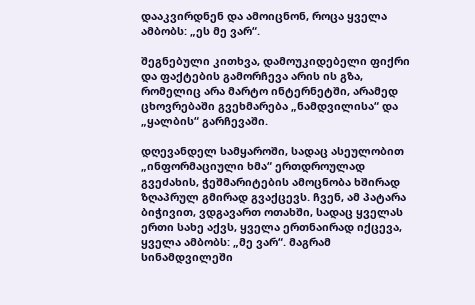დააკვირდნენ და ამოიცნონ, როცა ყველა ამბობს: „ეს მე ვარ“.

შეგნებული კითხვა, დამოუკიდებელი ფიქრი და ფაქტების გამორჩევა არის ის გზა, რომელიც არა მარტო ინტერნეტში, არამედ ცხოვრებაში გვეხმარება „ნამდვილისა“ და „ყალბის“ გარჩევაში.

დღევანდელ სამყაროში, სადაც ასეულობით „ინფორმაციული ხმა“ ერთდროულად გვეძახის, ჭეშმარიტების ამოცნობა ხშირად ზღაპრულ გმირად გვაქცევს. ჩვენ, ამ პატარა ბიჭივით, ვდგავართ ოთახში, სადაც ყველას ერთი სახე აქვს, ყველა ერთნაირად იქცევა, ყველა ამბობს: „მე ვარ“. მაგრამ სინამდვილეში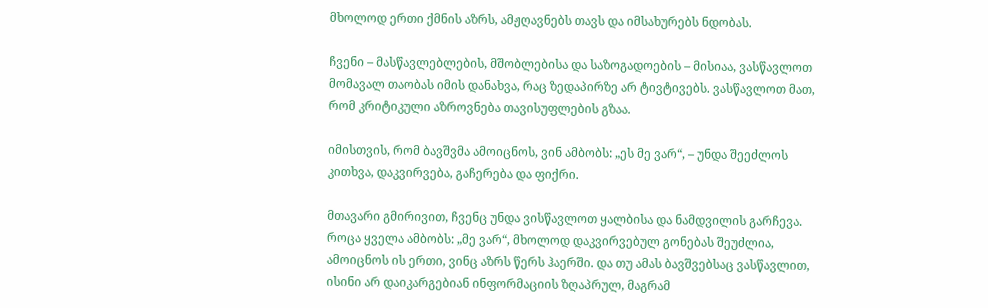მხოლოდ ერთი ქმნის აზრს, ამჟღავნებს თავს და იმსახურებს ნდობას.

ჩვენი – მასწავლებლების, მშობლებისა და საზოგადოების – მისიაა, ვასწავლოთ მომავალ თაობას იმის დანახვა, რაც ზედაპირზე არ ტივტივებს. ვასწავლოთ მათ, რომ კრიტიკული აზროვნება თავისუფლების გზაა.

იმისთვის, რომ ბავშვმა ამოიცნოს, ვინ ამბობს: „ეს მე ვარ“, – უნდა შეეძლოს კითხვა, დაკვირვება, გაჩერება და ფიქრი.

მთავარი გმირივით, ჩვენც უნდა ვისწავლოთ ყალბისა და ნამდვილის გარჩევა. როცა ყველა ამბობს: „მე ვარ“, მხოლოდ დაკვირვებულ გონებას შეუძლია, ამოიცნოს ის ერთი, ვინც აზრს წერს ჰაერში. და თუ ამას ბავშვებსაც ვასწავლით, ისინი არ დაიკარგებიან ინფორმაციის ზღაპრულ, მაგრამ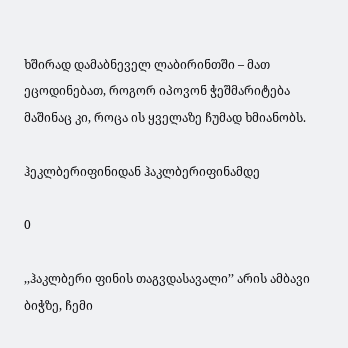ხშირად დამაბნეველ ლაბირინთში – მათ ეცოდინებათ, როგორ იპოვონ ჭეშმარიტება მაშინაც კი, როცა ის ყველაზე ჩუმად ხმიანობს.

ჰეკლბერიფინიდან ჰაკლბერიფინამდე

0

,,ჰაკლბერი ფინის თაგვდასავალი’’ არის ამბავი ბიჭზე, ჩემი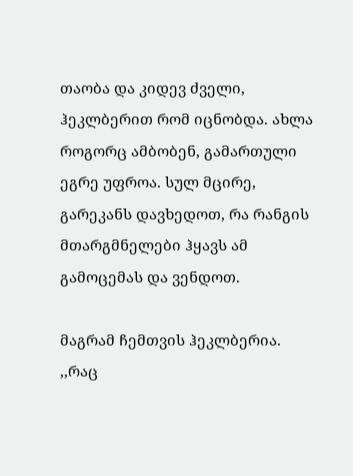თაობა და კიდევ ძველი, ჰეკლბერით რომ იცნობდა. ახლა როგორც ამბობენ, გამართული ეგრე უფროა. სულ მცირე, გარეკანს დავხედოთ, რა რანგის მთარგმნელები ჰყავს ამ გამოცემას და ვენდოთ.

მაგრამ ჩემთვის ჰეკლბერია. ,,რაც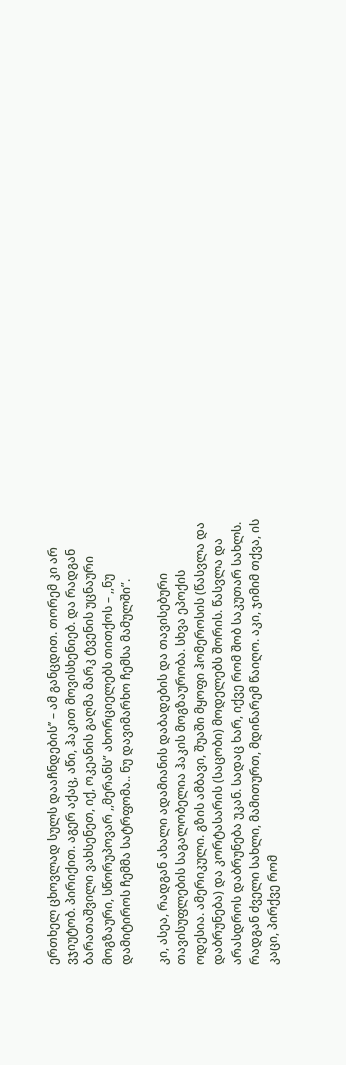ერთხელ ცხოვლად სულს დააჩნდების’’ – ამ განცდით. თორემ კი არ ვჯიუტობ. პირიქით. აგერ აქაც, აწი, ჰაკით მოვისხენიებ. და რადგან ბარათაშვილი ვახსენეთ, იქ, ოკეანის გაღმა მარკ ტვენის უცნაური მოგზაური, სწორუპოვარ ,,მერანს” ახორციელებს თითქოს – ,,ნუ დამიტიროს ჩემმა სატრფომა.. ნუ დავიმარხო ჩემსა მამულში”.

კი, ასეა, რადგან ახალი ადამიანის დაბადების და თავისებური თავისუფლების საგალობელია ჰაკის მოგზაურობა. სხვა ეპოქის ოდესია. ამერიკული. გზის ამბავი, შუაში მყოფი ჰომეროსის (წასვლა და დაბრუნება) და კორტასარის (საცობი) მოდელებს შორის. წასვლა და არასდროს დაბრუნება უკან. სადაც ხარ, იქვე რომ შობ საკუთარ სახლს. რადგან ძველი სახლი, მამითურთ, მდინარემ წაიღო. აკი, ჯიმიმ თქვა, ის კაცი, პირქვე რომ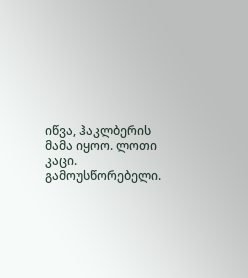იწვა, ჰაკლბერის მამა იყოო. ლოთი კაცი. გამოუსწორებელი.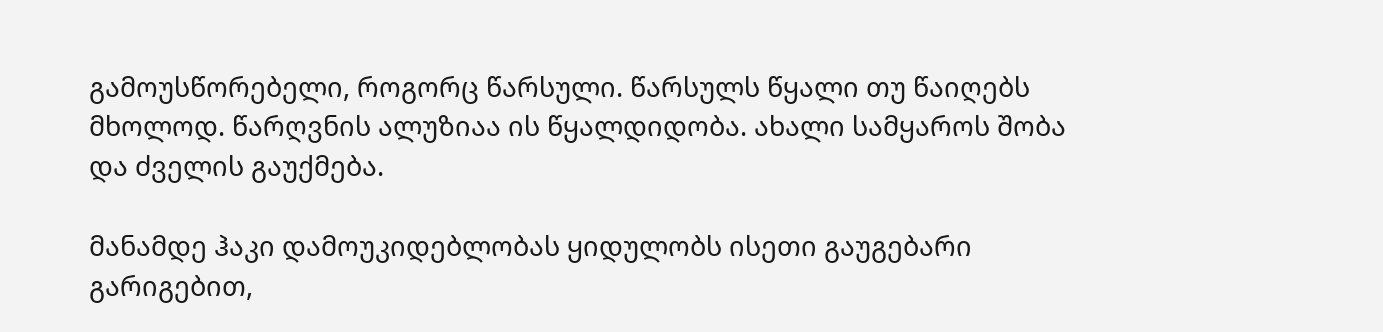გამოუსწორებელი, როგორც წარსული. წარსულს წყალი თუ წაიღებს მხოლოდ. წარღვნის ალუზიაა ის წყალდიდობა. ახალი სამყაროს შობა და ძველის გაუქმება.

მანამდე ჰაკი დამოუკიდებლობას ყიდულობს ისეთი გაუგებარი გარიგებით,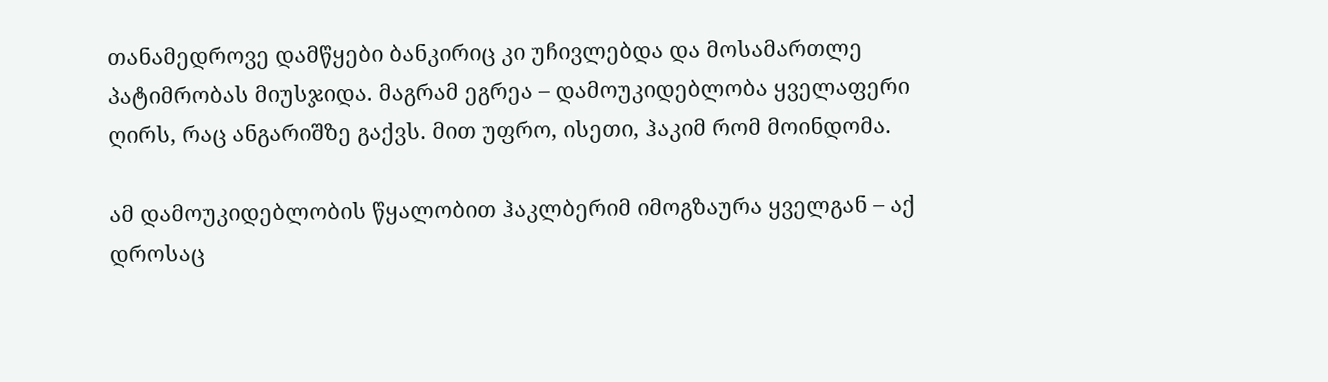თანამედროვე დამწყები ბანკირიც კი უჩივლებდა და მოსამართლე პატიმრობას მიუსჯიდა. მაგრამ ეგრეა – დამოუკიდებლობა ყველაფერი ღირს, რაც ანგარიშზე გაქვს. მით უფრო, ისეთი, ჰაკიმ რომ მოინდომა.

ამ დამოუკიდებლობის წყალობით ჰაკლბერიმ იმოგზაურა ყველგან – აქ დროსაც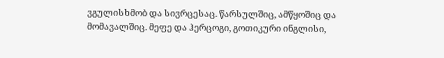ვგულისხმობ და სივრცესაც. წარსულშიც, ამწყოშიც და მომავალშიც. მეფე და ჰერცოგი, გოთიკური ინგლისი,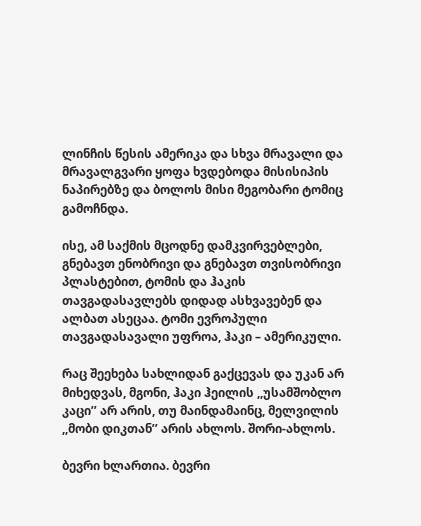ლინჩის წესის ამერიკა და სხვა მრავალი და მრავალგვარი ყოფა ხვდებოდა მისისიპის ნაპირებზე და ბოლოს მისი მეგობარი ტომიც გამოჩნდა.

ისე, ამ საქმის მცოდნე დამკვირვებლები, გნებავთ ენობრივი და გნებავთ თვისობრივი პლასტებით, ტომის და ჰაკის თავგადასავლებს დიდად ასხვავებენ და ალბათ ასეცაა. ტომი ევროპული თავგადასავალი უფროა, ჰაკი – ამერიკული.

რაც შეეხება სახლიდან გაქცევას და უკან არ მიხედვას, მგონი, ჰაკი ჰეილის ,,უსამშობლო კაცი’’ არ არის, თუ მაინდამაინც, მელვილის ,,მობი დიკთან’’ არის ახლოს. შორი-ახლოს.

ბევრი ხლართია. ბევრი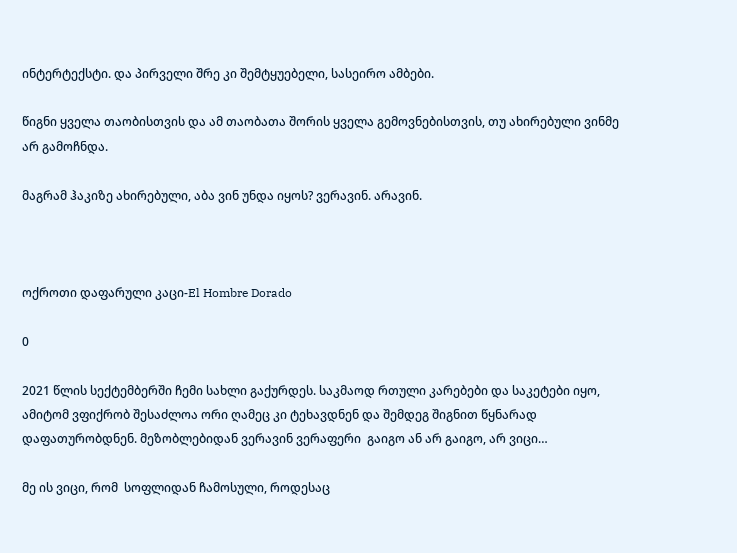ინტერტექსტი. და პირველი შრე კი შემტყუებელი, სასეირო ამბები.

წიგნი ყველა თაობისთვის და ამ თაობათა შორის ყველა გემოვნებისთვის, თუ ახირებული ვინმე არ გამოჩნდა.

მაგრამ ჰაკიზე ახირებული, აბა ვინ უნდა იყოს? ვერავინ. არავინ.



ოქროთი დაფარული კაცი-El Hombre Dorado

0

2021 წლის სექტემბერში ჩემი სახლი გაქურდეს. საკმაოდ რთული კარებები და საკეტები იყო, ამიტომ ვფიქრობ შესაძლოა ორი ღამეც კი ტეხავდნენ და შემდეგ შიგნით წყნარად დაფათურობდნენ. მეზობლებიდან ვერავინ ვერაფერი  გაიგო ან არ გაიგო, არ ვიცი…

მე ის ვიცი, რომ  სოფლიდან ჩამოსული, როდესაც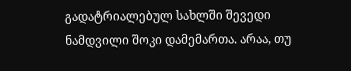გადატრიალებულ სახლში შევედი ნამდვილი შოკი დამემართა. არაა, თუ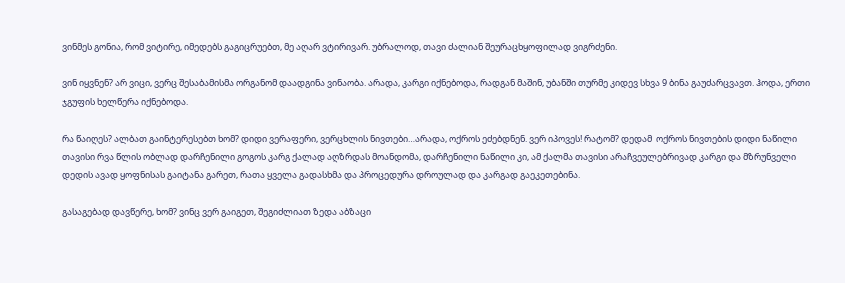ვინმეს გონია, რომ ვიტირე, იმედებს გაგიცრუებთ, მე აღარ ვტირივარ. უბრალოდ, თავი ძალიან შეურაცხყოფილად ვიგრძენი.

ვინ იყვნენ? არ ვიცი, ვერც შესაბამისმა ორგანომ დაადგინა ვინაობა. არადა, კარგი იქნებოდა, რადგან მაშინ, უბანში თურმე კიდევ სხვა 9 ბინა გაუძარცვავთ. ჰოდა, ერთი ჯგუფის ხელწერა იქნებოდა.

რა წაიღეს? ალბათ გაინტერესებთ ხომ? დიდი ვერაფერი, ვერცხლის ნივთები…არადა, ოქროს ეძებდნენ. ვერ იპოვეს! რატომ? დედამ  ოქროს ნივთების დიდი ნაწილი თავისი რვა წლის ობლად დარჩენილი გოგოს კარგ ქალად აღზრდას მოანდომა, დარჩენილი ნაწილი კი, ამ ქალმა თავისი არაჩვეულებრივად კარგი და მზრუნველი  დედის ავად ყოფნისას გაიტანა გარეთ, რათა ყველა გადასხმა და პროცედურა დროულად და კარგად გაეკეთებინა.

გასაგებად დავწერე, ხომ? ვინც ვერ გაიგეთ, შეგიძლიათ ზედა აბზაცი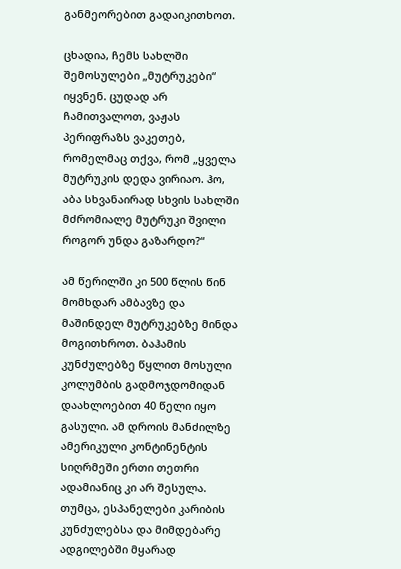განმეორებით გადაიკითხოთ.

ცხადია, ჩემს სახლში შემოსულები „მუტრუკები“ იყვნენ. ცუდად არ ჩამითვალოთ, ვაჟას პერიფრაზს ვაკეთებ, რომელმაც თქვა, რომ „ყველა მუტრუკის დედა ვირიაო. ჰო, აბა სხვანაირად სხვის სახლში მძრომიალე მუტრუკი შვილი როგორ უნდა გაზარდო?“

ამ წერილში კი 500 წლის წინ მომხდარ ამბავზე და მაშინდელ მუტრუკებზე მინდა მოგითხროთ. ბაჰამის კუნძულებზე წყლით მოსული კოლუმბის გადმოჯდომიდან დაახლოებით 40 წელი იყო გასული. ამ დროის მანძილზე ამერიკული კონტინენტის სიღრმეში ერთი თეთრი ადამიანიც კი არ შესულა. თუმცა, ესპანელები კარიბის კუნძულებსა და მიმდებარე ადგილებში მყარად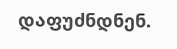დაფუძნდნენ.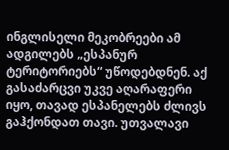ინგლისელი მეკობრეები ამ ადგილებს „ესპანურ ტერიტორიებს“ უწოდებდნენ. აქ გასაძარცვი უკვე აღარაფერი იყო, თავად ესპანელებს ძლივს გაჰქონდათ თავი. უთვალავი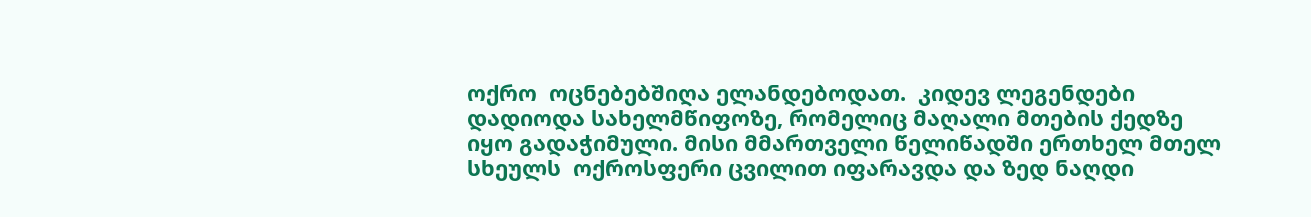ოქრო  ოცნებებშიღა ელანდებოდათ.  კიდევ ლეგენდები დადიოდა სახელმწიფოზე, რომელიც მაღალი მთების ქედზე იყო გადაჭიმული. მისი მმართველი წელიწადში ერთხელ მთელ სხეულს  ოქროსფერი ცვილით იფარავდა და ზედ ნაღდი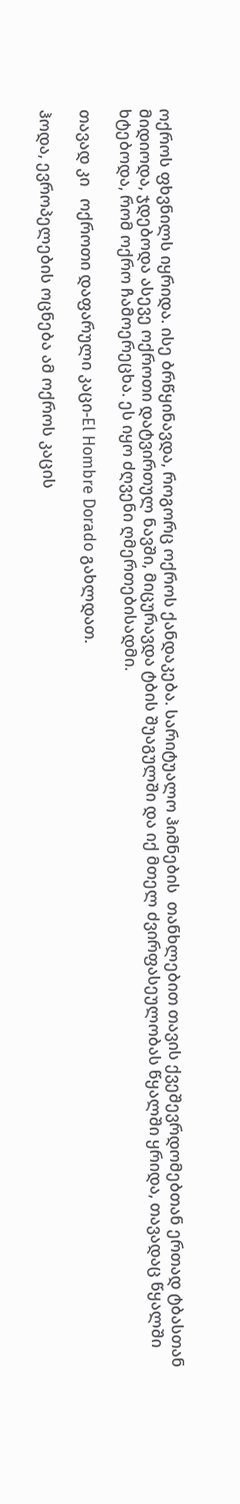ოქროს ფხვნილს იყრიდა. ისე ბრწყინავდა, როგორც ოქროს ქანდაკება. სარიტუალო ჰიმნების  თანხლებით თავის ქვეშევრდომებთან ერთად ტბასთან მიდიოდა, ჯდებოდა ასევე ოქროთი დატვირთულ ნავში, მიცურავდა ტბის შუაგულში და იქ მთელ ძვირფასეულობას წყალში ყრიდა, თავადაც წყალში ხტებოდა, რომ ოქრო ჩამოერეცხა. ეს იყო ძღვენი ღმერთებისადმი.

თავად კი   ოქროთი დაფარული კაცი-El Hombre Dorado გახლდათ.

ჰოდა, ევროპელების ოცნება ამ ოქროს კაცის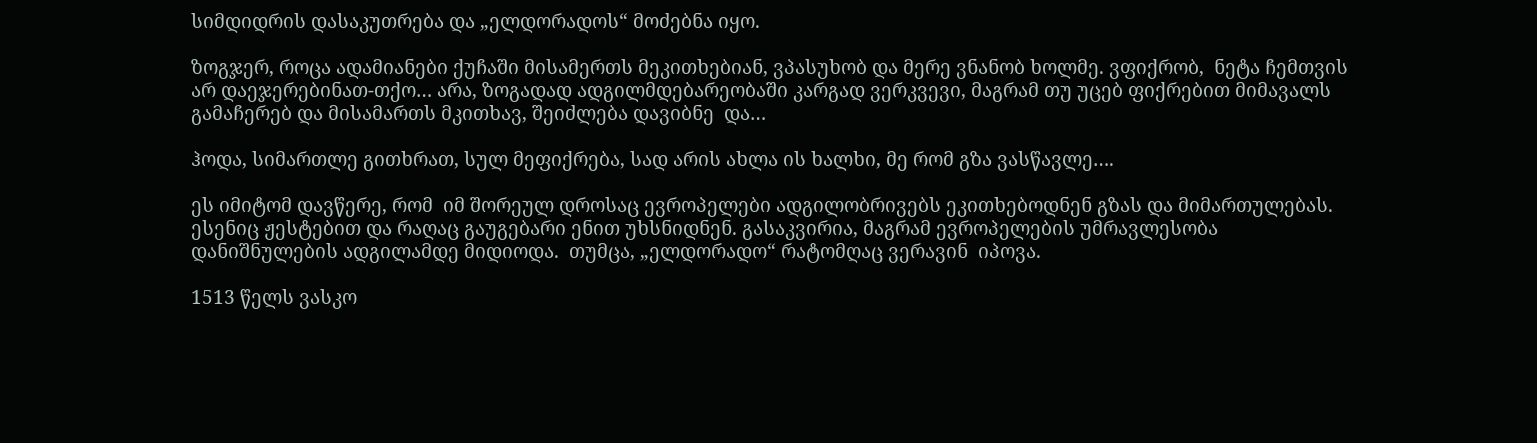სიმდიდრის დასაკუთრება და „ელდორადოს“ მოძებნა იყო.

ზოგჯერ, როცა ადამიანები ქუჩაში მისამერთს მეკითხებიან, ვპასუხობ და მერე ვნანობ ხოლმე. ვფიქრობ,  ნეტა ჩემთვის არ დაეჯერებინათ-თქო… არა, ზოგადად ადგილმდებარეობაში კარგად ვერკვევი, მაგრამ თუ უცებ ფიქრებით მიმავალს გამაჩერებ და მისამართს მკითხავ, შეიძლება დავიბნე  და…

ჰოდა, სიმართლე გითხრათ, სულ მეფიქრება, სად არის ახლა ის ხალხი, მე რომ გზა ვასწავლე….

ეს იმიტომ დავწერე, რომ  იმ შორეულ დროსაც ევროპელები ადგილობრივებს ეკითხებოდნენ გზას და მიმართულებას. ესენიც ჟესტებით და რაღაც გაუგებარი ენით უხსნიდნენ. გასაკვირია, მაგრამ ევროპელების უმრავლესობა დანიშნულების ადგილამდე მიდიოდა.  თუმცა, „ელდორადო“ რატომღაც ვერავინ  იპოვა.

1513 წელს ვასკო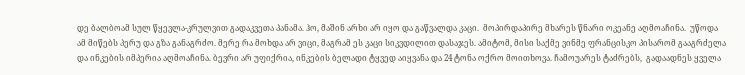დე ბალბოამ სულ წყევლა-კრულვით გადაკვეთა პანამა. ჰო, მაშინ არხი არ იყო და გაწვალდა კაცი.  მოპირდაპირე მხარეს წნარი ოკეანე აღმოაჩინა.  უწოდა ამ მიწებს პერუ და გზა განაგრძო. მერე რა მოხდა არ ვიცი, მაგრამ ეს კაცი სიკვდილით დასაჯეს. ამიტომ, მისი საქმე ვინმე ფრანცისკო პისარომ გააგრძელა და ინკების იმპერია აღმოაჩინა. ბევრი არ უფიქრია, ინკების ბელადი ტყვედ აიყვანა და 24 ტონა ოქრო მოითხოვა. ჩამოუარეს ტაძრებს,  გადაადნეს ყველა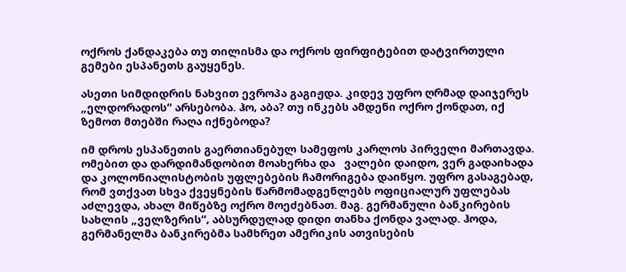ოქროს ქანდაკება თუ თილისმა და ოქროს ფირფიტებით დატვირთული გემები ესპანეთს გაუყენეს.

ასეთი სიმდიდრის ნახვით ევროპა გაგიჟდა. კიდევ უფრო ღრმად დაიჯერეს „ელდორადოს“ არსებობა. ჰო, აბა? თუ ინკებს ამდენი ოქრო ქონდათ, იქ ზემოთ მთებში რაღა იქნებოდა?

იმ დროს ესპანეთის გაერთიანებულ სამეფოს კარლოს პირველი მართავდა. ომებით და დარდიმანდობით მოახერხა და   ვალები დაიდო, ვერ გადაიხადა და კოლონიალისტობის უფლებების ჩამორიგება დაიწყო. უფრო გასაგებად, რომ ვთქვათ სხვა ქვეყნების წარმომადგენლებს ოფიციალურ უფლებას აძლევდა, ახალ მიწებზე ოქრო მოეძებნათ. მაგ. გერმანული ბანკირების სახლის „ველზერის“, აბსურდულად დიდი თანხა ქონდა ვალად. ჰოდა, გერმანელმა ბანკირებმა სამხრეთ ამერიკის ათვისების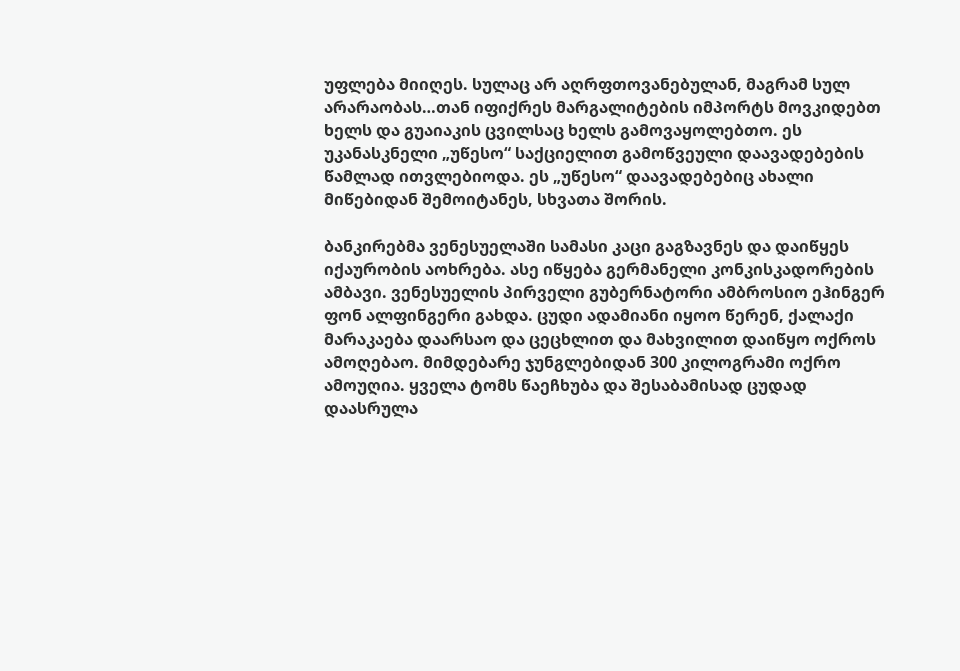უფლება მიიღეს. სულაც არ აღრფთოვანებულან, მაგრამ სულ არარაობას…თან იფიქრეს მარგალიტების იმპორტს მოვკიდებთ ხელს და გუაიაკის ცვილსაც ხელს გამოვაყოლებთო. ეს უკანასკნელი „უწესო“ საქციელით გამოწვეული დაავადებების წამლად ითვლებიოდა. ეს „უწესო“ დაავადებებიც ახალი მიწებიდან შემოიტანეს, სხვათა შორის.

ბანკირებმა ვენესუელაში სამასი კაცი გაგზავნეს და დაიწყეს იქაურობის აოხრება. ასე იწყება გერმანელი კონკისკადორების ამბავი. ვენესუელის პირველი გუბერნატორი ამბროსიო ეჰინგერ ფონ ალფინგერი გახდა. ცუდი ადამიანი იყოო წერენ, ქალაქი მარაკაება დაარსაო და ცეცხლით და მახვილით დაიწყო ოქროს ამოღებაო. მიმდებარე ჯუნგლებიდან 300 კილოგრამი ოქრო ამოუღია. ყველა ტომს წაეჩხუბა და შესაბამისად ცუდად დაასრულა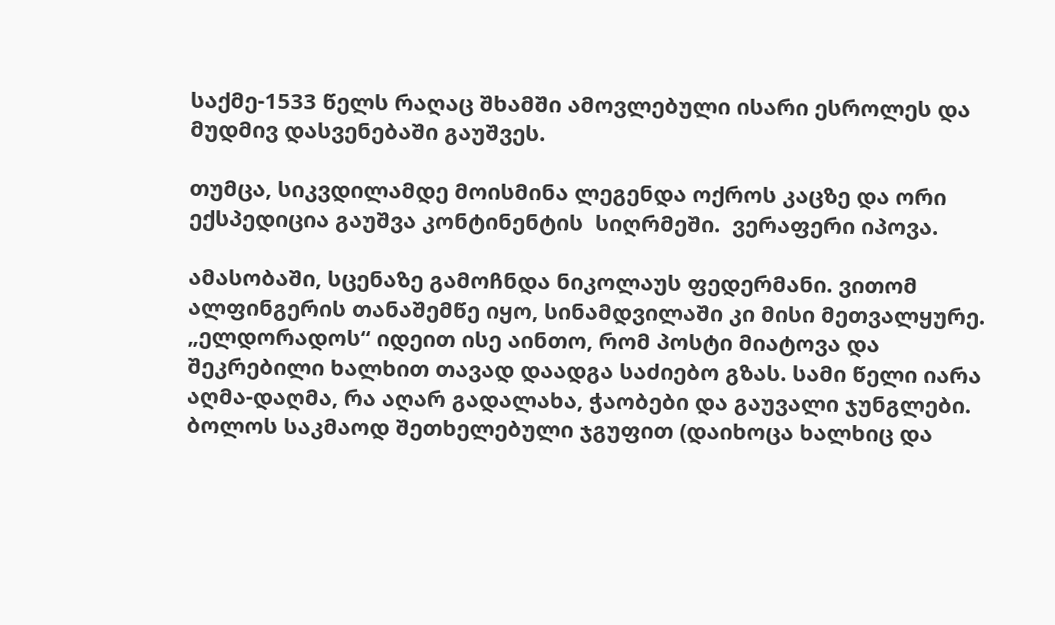საქმე-1533 წელს რაღაც შხამში ამოვლებული ისარი ესროლეს და მუდმივ დასვენებაში გაუშვეს.

თუმცა, სიკვდილამდე მოისმინა ლეგენდა ოქროს კაცზე და ორი ექსპედიცია გაუშვა კონტინენტის  სიღრმეში.  ვერაფერი იპოვა.

ამასობაში, სცენაზე გამოჩნდა ნიკოლაუს ფედერმანი. ვითომ ალფინგერის თანაშემწე იყო, სინამდვილაში კი მისი მეთვალყურე. „ელდორადოს“ იდეით ისე აინთო, რომ პოსტი მიატოვა და შეკრებილი ხალხით თავად დაადგა საძიებო გზას. სამი წელი იარა აღმა-დაღმა, რა აღარ გადალახა, ჭაობები და გაუვალი ჯუნგლები. ბოლოს საკმაოდ შეთხელებული ჯგუფით (დაიხოცა ხალხიც და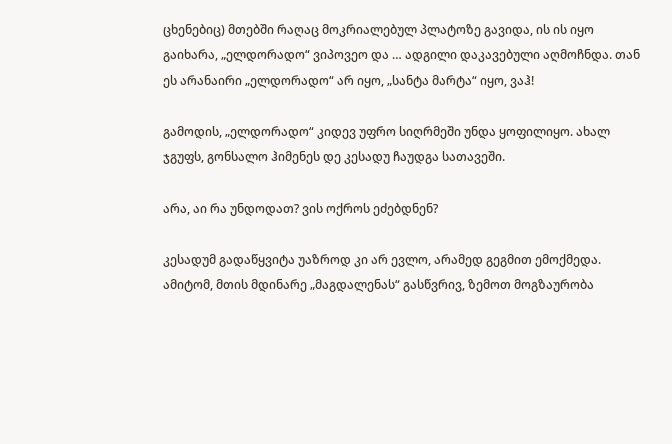ცხენებიც) მთებში რაღაც მოკრიალებულ პლატოზე გავიდა, ის ის იყო გაიხარა, „ელდორადო“ ვიპოვეო და … ადგილი დაკავებული აღმოჩნდა. თან ეს არანაირი „ელდორადო“ არ იყო, „სანტა მარტა“ იყო, ვაჰ!

გამოდის, „ელდორადო“ კიდევ უფრო სიღრმეში უნდა ყოფილიყო. ახალ ჯგუფს, გონსალო ჰიმენეს დე კესადუ ჩაუდგა სათავეში.

არა, აი რა უნდოდათ? ვის ოქროს ეძებდნენ?

კესადუმ გადაწყვიტა უაზროდ კი არ ევლო, არამედ გეგმით ემოქმედა. ამიტომ, მთის მდინარე „მაგდალენას“ გასწვრივ, ზემოთ მოგზაურობა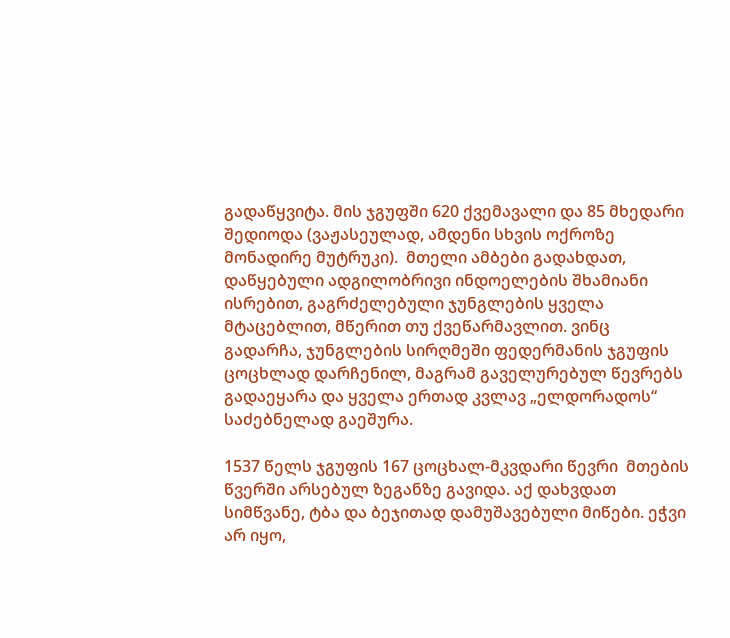გადაწყვიტა. მის ჯგუფში 620 ქვემავალი და 85 მხედარი შედიოდა (ვაჟასეულად, ამდენი სხვის ოქროზე მონადირე მუტრუკი).  მთელი ამბები გადახდათ, დაწყებული ადგილობრივი ინდოელების შხამიანი ისრებით, გაგრძელებული ჯუნგლების ყველა მტაცებლით, მწერით თუ ქვეწარმავლით. ვინც გადარჩა, ჯუნგლების სირღმეში ფედერმანის ჯგუფის ცოცხლად დარჩენილ, მაგრამ გაველურებულ წევრებს გადაეყარა და ყველა ერთად კვლავ „ელდორადოს“ საძებნელად გაეშურა.

1537 წელს ჯგუფის 167 ცოცხალ-მკვდარი წევრი  მთების წვერში არსებულ ზეგანზე გავიდა. აქ დახვდათ სიმწვანე, ტბა და ბეჯითად დამუშავებული მიწები. ეჭვი არ იყო,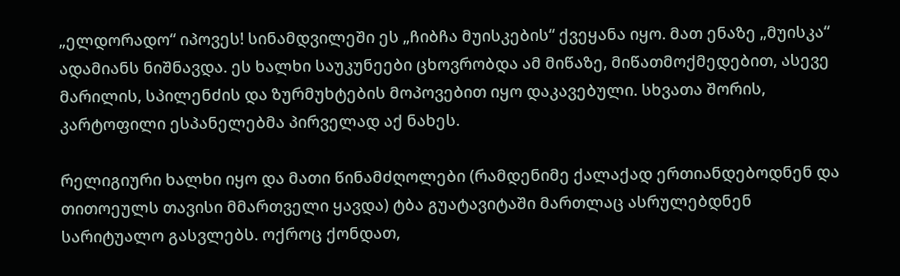„ელდორადო“ იპოვეს! სინამდვილეში ეს „ჩიბჩა მუისკების“ ქვეყანა იყო. მათ ენაზე „მუისკა“ ადამიანს ნიშნავდა. ეს ხალხი საუკუნეები ცხოვრობდა ამ მიწაზე, მიწათმოქმედებით, ასევე მარილის, სპილენძის და ზურმუხტების მოპოვებით იყო დაკავებული. სხვათა შორის, კარტოფილი ესპანელებმა პირველად აქ ნახეს.

რელიგიური ხალხი იყო და მათი წინამძღოლები (რამდენიმე ქალაქად ერთიანდებოდნენ და თითოეულს თავისი მმართველი ყავდა) ტბა გუატავიტაში მართლაც ასრულებდნენ სარიტუალო გასვლებს. ოქროც ქონდათ,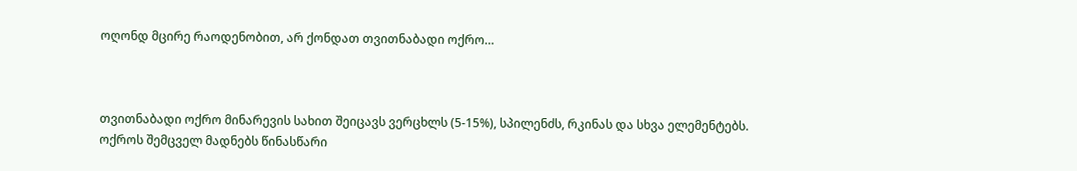ოღონდ მცირე რაოდენობით, არ ქონდათ თვითნაბადი ოქრო…



თვითნაბადი ოქრო მინარევის სახით შეიცავს ვერცხლს (5-15%), სპილენძს, რკინას და სხვა ელემენტებს. ოქროს შემცველ მადნებს წინასწარი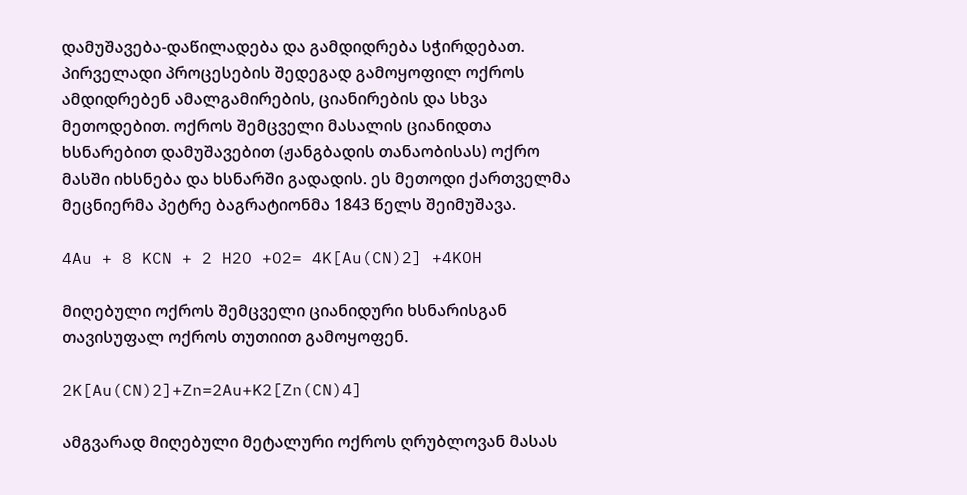დამუშავება-დაწილადება და გამდიდრება სჭირდებათ. პირველადი პროცესების შედეგად გამოყოფილ ოქროს ამდიდრებენ ამალგამირების, ციანირების და სხვა მეთოდებით. ოქროს შემცველი მასალის ციანიდთა ხსნარებით დამუშავებით (ჟანგბადის თანაობისას) ოქრო მასში იხსნება და ხსნარში გადადის. ეს მეთოდი ქართველმა მეცნიერმა პეტრე ბაგრატიონმა 1843 წელს შეიმუშავა.

4Au + 8 KCN + 2 H2O +O2= 4K[Au(CN)2] +4KOH

მიღებული ოქროს შემცველი ციანიდური ხსნარისგან თავისუფალ ოქროს თუთიით გამოყოფენ.

2K[Au(CN)2]+Zn=2Au+K2[Zn(CN)4]

ამგვარად მიღებული მეტალური ოქროს ღრუბლოვან მასას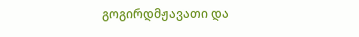გოგირდმჟავათი და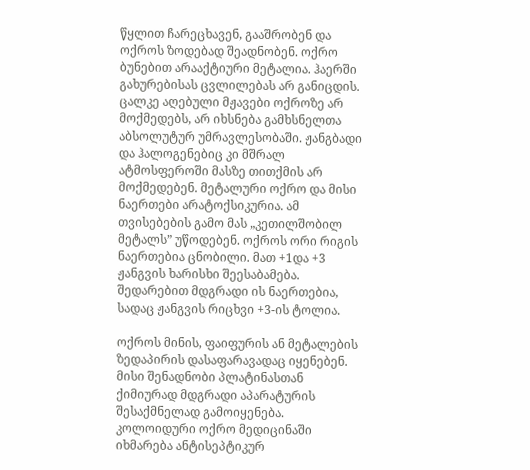წყლით ჩარეცხავენ, გააშრობენ და ოქროს ზოდებად შეადნობენ. ოქრო ბუნებით არააქტიური მეტალია. ჰაერში გახურებისას ცვლილებას არ განიცდის. ცალკე აღებული მჟავები ოქროზე არ მოქმედებს, არ იხსნება გამხსნელთა აბსოლუტურ უმრავლესობაში. ჟანგბადი და ჰალოგენებიც კი მშრალ ატმოსფეროში მასზე თითქმის არ მოქმედებენ. მეტალური ოქრო და მისი ნაერთები არატოქსიკურია. ამ თვისებების გამო მას „კეთილშობილ მეტალს” უწოდებენ. ოქროს ორი რიგის ნაერთებია ცნობილი. მათ +1და +3 ჟანგვის ხარისხი შეესაბამება. შედარებით მდგრადი ის ნაერთებია, სადაც ჟანგვის რიცხვი +3-ის ტოლია.

ოქროს მინის, ფაიფურის ან მეტალების ზედაპირის დასაფარავადაც იყენებენ. მისი შენადნობი პლატინასთან ქიმიურად მდგრადი აპარატურის შესაქმნელად გამოიყენება. კოლოიდური ოქრო მედიცინაში იხმარება ანტისეპტიკურ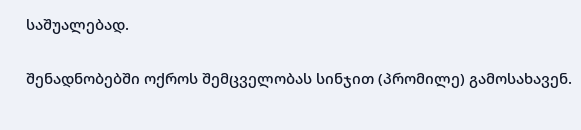საშუალებად.

შენადნობებში ოქროს შემცველობას სინჯით (პრომილე) გამოსახავენ.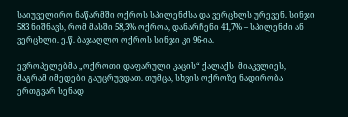საიუველირო ნაწარმში ოქროს სპილენძსა და ვერცხლს ურევენ. სინჯი 583 ნიშნავს, რომ მასში 58,3% ოქროა, დანარჩენი 41,7% – სპილენძი ან ვერცხლი. ე.წ. ბაჯაღლო ოქროს სინჯი კი 96-ია.

ევროპელებმა „ოქროთი დაფარული კაცის“ ქალაქს  მიაკვლიეს, მაგრამ იმედები გაუცრუვდათ. თუმცა, სხვის ოქროზე ნადირობა ერთგვარ სენად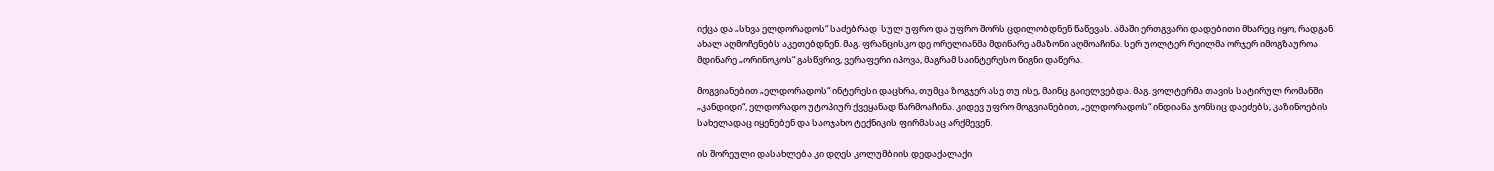იქცა და „სხვა ელდორადოს“ საძებრად  სულ უფრო და უფრო შორს ცდილობდნენ წაწევას. ამაში ერთგვარი დადებითი მხარეც იყო, რადგან ახალ აღმოჩენებს აკეთებდნენ. მაგ. ფრანცისკო დე ორელიანმა მდინარე ამაზონი აღმოაჩინა. სერ უოლტერ რეილმა ორჯერ იმოგზაუროა მდინარე „ორინოკოს“ გასწვრივ, ვერაფერი იპოვა, მაგრამ საინტერესო წიგნი დაწერა.

მოგვიანებით „ელდორადოს“ ინტერესი დაცხრა, თუმცა ზოგჯერ ასე თუ ისე, მაინც გაიელვებდა. მაგ. ვოლტერმა თავის სატირულ რომანში „კანდიდი“, ელდორადო უტოპიურ ქვეყანად წარმოაჩინა. კიდევ უფრო მოგვიანებით, „ელდორადოს“ ინდიანა ჯონსიც დაეძებს, კაზინოების სახელადაც იყენებენ და საოჯახო ტექნიკის ფირმასაც არქმევენ.

ის შორეული დასახლება კი დღეს კოლუმბიის დედაქალაქი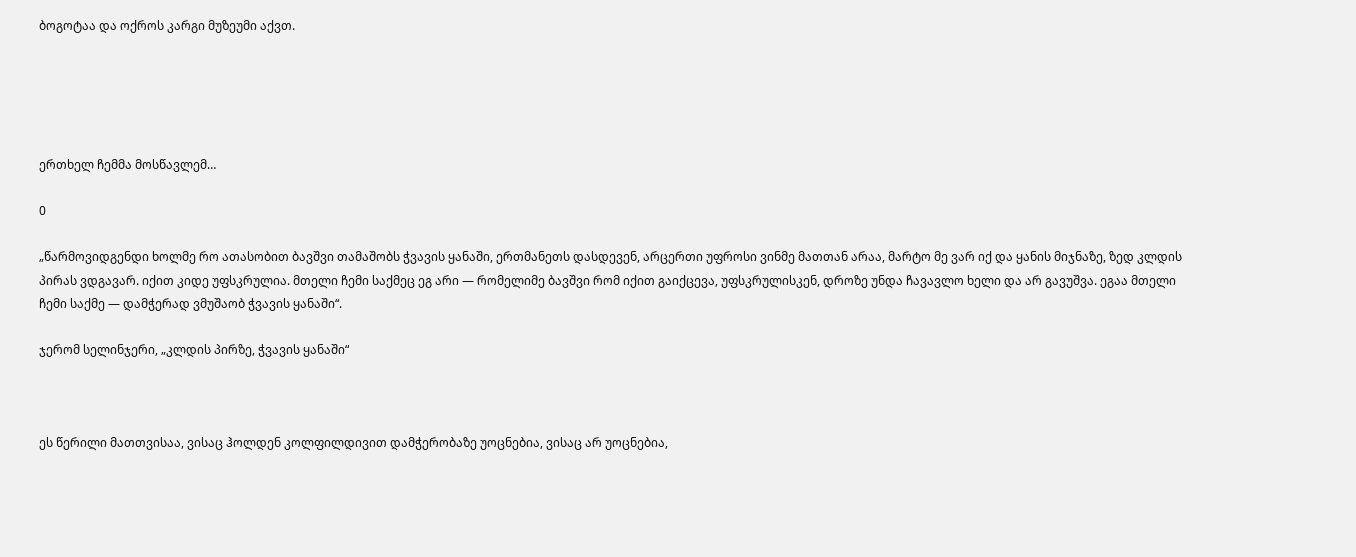ბოგოტაა და ოქროს კარგი მუზეუმი აქვთ.





ერთხელ ჩემმა მოსწავლემ…

0

„წარმოვიდგენდი ხოლმე რო ათასობით ბავშვი თამაშობს ჭვავის ყანაში, ერთმანეთს დასდევენ, არცერთი უფროსი ვინმე მათთან არაა, მარტო მე ვარ იქ და ყანის მიჯნაზე, ზედ კლდის პირას ვდგავარ. იქით კიდე უფსკრულია. მთელი ჩემი საქმეც ეგ არი — რომელიმე ბავშვი რომ იქით გაიქცევა, უფსკრულისკენ, დროზე უნდა ჩავავლო ხელი და არ გავუშვა. ეგაა მთელი ჩემი საქმე — დამჭერად ვმუშაობ ჭვავის ყანაში“.

ჯერომ სელინჯერი, „კლდის პირზე, ჭვავის ყანაში“



ეს წერილი მათთვისაა, ვისაც ჰოლდენ კოლფილდივით დამჭერობაზე უოცნებია, ვისაც არ უოცნებია,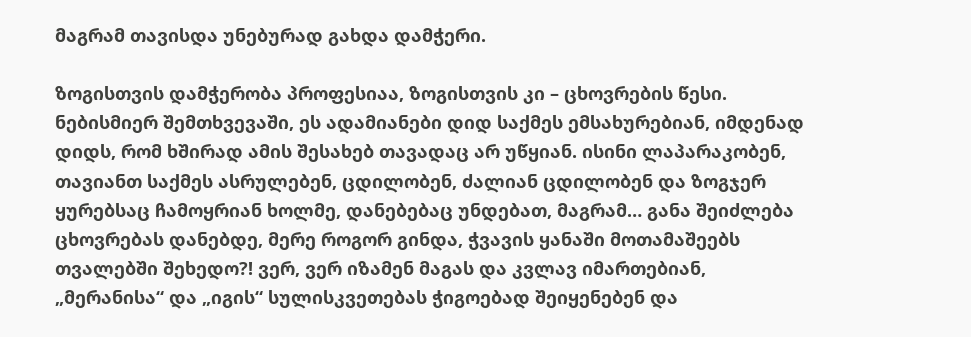მაგრამ თავისდა უნებურად გახდა დამჭერი.

ზოგისთვის დამჭერობა პროფესიაა, ზოგისთვის კი – ცხოვრების წესი. ნებისმიერ შემთხვევაში, ეს ადამიანები დიდ საქმეს ემსახურებიან, იმდენად დიდს, რომ ხშირად ამის შესახებ თავადაც არ უწყიან. ისინი ლაპარაკობენ, თავიანთ საქმეს ასრულებენ, ცდილობენ, ძალიან ცდილობენ და ზოგჯერ ყურებსაც ჩამოყრიან ხოლმე, დანებებაც უნდებათ, მაგრამ… განა შეიძლება ცხოვრებას დანებდე, მერე როგორ გინდა, ჭვავის ყანაში მოთამაშეებს თვალებში შეხედო?! ვერ, ვერ იზამენ მაგას და კვლავ იმართებიან, „მერანისა“ და „იგის“ სულისკვეთებას ჭიგოებად შეიყენებენ და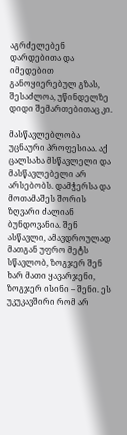აგრძელებენ დარდებითა და იმედებით განოყიერებულ გზას, შესაძლოა, უწინდელზე დიდი შემართებითაც კი.

მასწავლებლობა უცნაური პროფესიაა. აქ ცალსახა მსწავლელი და მასწავლებელი არ არსებობს. დამჭერსა და მოთამაშეს შორის ზღვარი ძალიან ბუნდოვანია. შენ ასწავლი, ამავდროულად მათგან უფრო მეტს სწავლობ, ზოგჯერ შენ ხარ მათი ყავარჯენი, ზოგჯერ ისინი – შენი. ეს უკუკავშირი რომ არ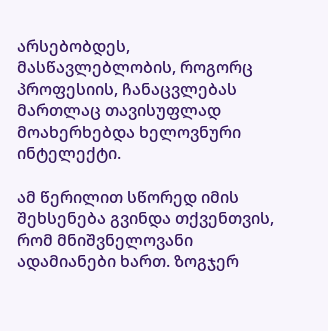არსებობდეს, მასწავლებლობის, როგორც პროფესიის, ჩანაცვლებას მართლაც თავისუფლად მოახერხებდა ხელოვნური ინტელექტი.

ამ წერილით სწორედ იმის შეხსენება გვინდა თქვენთვის, რომ მნიშვნელოვანი ადამიანები ხართ. ზოგჯერ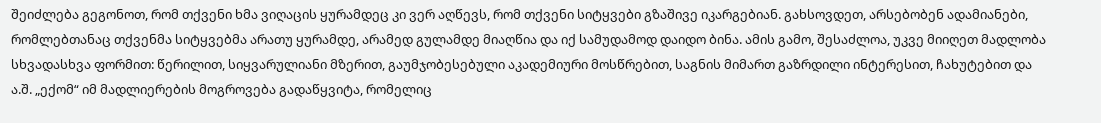შეიძლება გეგონოთ, რომ თქვენი ხმა ვიღაცის ყურამდეც კი ვერ აღწევს, რომ თქვენი სიტყვები გზაშივე იკარგებიან. გახსოვდეთ, არსებობენ ადამიანები, რომლებთანაც თქვენმა სიტყვებმა არათუ ყურამდე, არამედ გულამდე მიაღწია და იქ სამუდამოდ დაიდო ბინა. ამის გამო, შესაძლოა, უკვე მიიღეთ მადლობა სხვადასხვა ფორმით: წერილით, სიყვარულიანი მზერით, გაუმჯობესებული აკადემიური მოსწრებით, საგნის მიმართ გაზრდილი ინტერესით, ჩახუტებით და ა.შ. „ექომ“ იმ მადლიერების მოგროვება გადაწყვიტა, რომელიც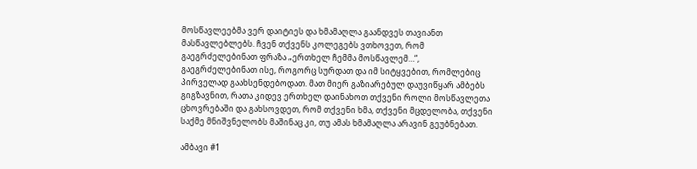მოსწავლეებმა ვერ დაიტიეს და ხმამაღლა გაანდვეს თავიანთ მასწავლებლებს. ჩვენ თქვენს კოლეგებს ვთხოვეთ, რომ გაეგრძელებინათ ფრაზა „ერთხელ ჩემმა მოსწავლემ…“, გაეგრძელებინათ ისე, როგორც სურდათ და იმ სიტყვებით, რომლებიც პირველად გაახსენდებოდათ. მათ მიერ გაზიარებულ დაუვიწყარ ამბებს გიგზავნით, რათა კიდევ ერთხელ დაინახოთ თქვენი როლი მოსწავლეთა ცხოვრებაში და გახსოვდეთ, რომ თქვენი ხმა, თქვენი მცდელობა, თქვენი საქმე მნიშვნელობს მაშინაც კი, თუ ამას ხმამაღლა არავინ გეუბნებათ.

ამბავი #1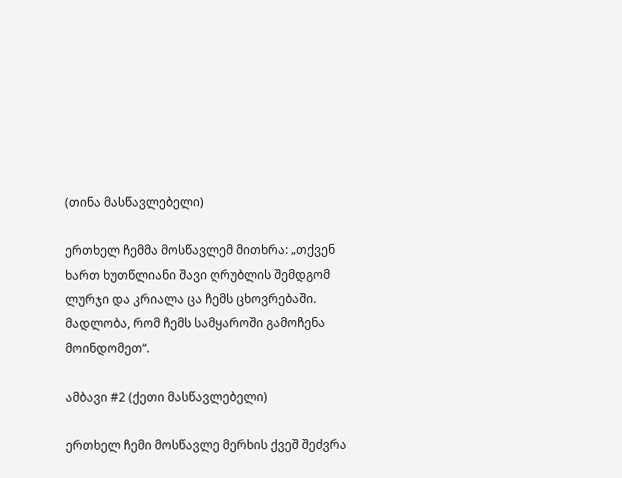(თინა მასწავლებელი)

ერთხელ ჩემმა მოსწავლემ მითხრა: „თქვენ ხართ ხუთწლიანი შავი ღრუბლის შემდგომ ლურჯი და კრიალა ცა ჩემს ცხოვრებაში. მადლობა, რომ ჩემს სამყაროში გამოჩენა მოინდომეთ“.

ამბავი #2 (ქეთი მასწავლებელი)

ერთხელ ჩემი მოსწავლე მერხის ქვეშ შეძვრა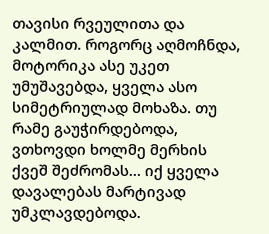თავისი რვეულითა და კალმით. როგორც აღმოჩნდა, მოტორიკა ასე უკეთ უმუშავებდა, ყველა ასო სიმეტრიულად მოხაზა. თუ რამე გაუჭირდებოდა, ვთხოვდი ხოლმე მერხის ქვეშ შეძრომას… იქ ყველა დავალებას მარტივად უმკლავდებოდა.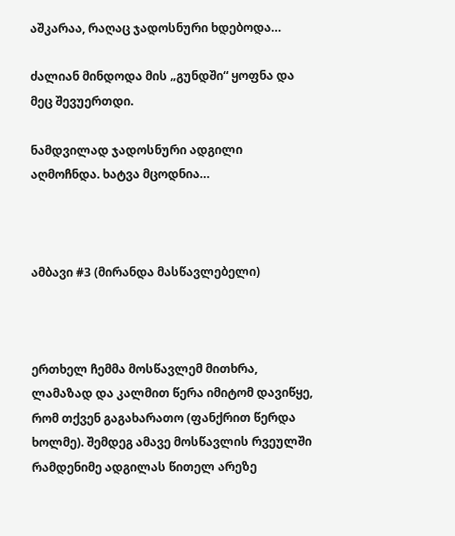აშკარაა, რაღაც ჯადოსნური ხდებოდა…

ძალიან მინდოდა მის „გუნდში“ ყოფნა და მეც შევუერთდი.

ნამდვილად ჯადოსნური ადგილი აღმოჩნდა. ხატვა მცოდნია…



ამბავი #3 (მირანდა მასწავლებელი)



ერთხელ ჩემმა მოსწავლემ მითხრა, ლამაზად და კალმით წერა იმიტომ დავიწყე, რომ თქვენ გაგახარათო (ფანქრით წერდა ხოლმე). შემდეგ ამავე მოსწავლის რვეულში რამდენიმე ადგილას წითელ არეზე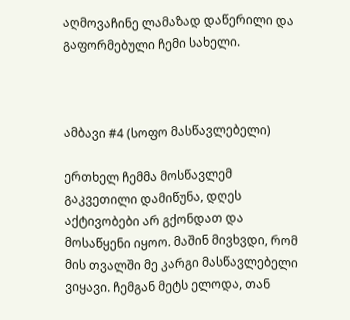აღმოვაჩინე ლამაზად დაწერილი და გაფორმებული ჩემი სახელი.



ამბავი #4 (სოფო მასწავლებელი)

ერთხელ ჩემმა მოსწავლემ გაკვეთილი დამიწუნა, დღეს აქტივობები არ გქონდათ და მოსაწყენი იყოო. მაშინ მივხვდი, რომ მის თვალში მე კარგი მასწავლებელი ვიყავი. ჩემგან მეტს ელოდა, თან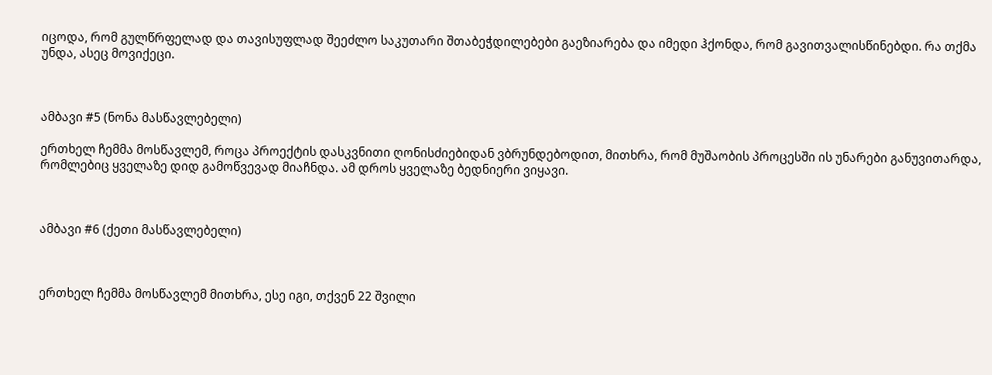იცოდა, რომ გულწრფელად და თავისუფლად შეეძლო საკუთარი შთაბეჭდილებები გაეზიარება და იმედი ჰქონდა, რომ გავითვალისწინებდი. რა თქმა უნდა, ასეც მოვიქეცი.



ამბავი #5 (ნონა მასწავლებელი)

ერთხელ ჩემმა მოსწავლემ, როცა პროექტის დასკვნითი ღონისძიებიდან ვბრუნდებოდით, მითხრა, რომ მუშაობის პროცესში ის უნარები განუვითარდა, რომლებიც ყველაზე დიდ გამოწვევად მიაჩნდა. ამ დროს ყველაზე ბედნიერი ვიყავი.



ამბავი #6 (ქეთი მასწავლებელი)



ერთხელ ჩემმა მოსწავლემ მითხრა, ესე იგი, თქვენ 22 შვილი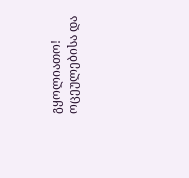გყოლიათო! ოცეულებისა და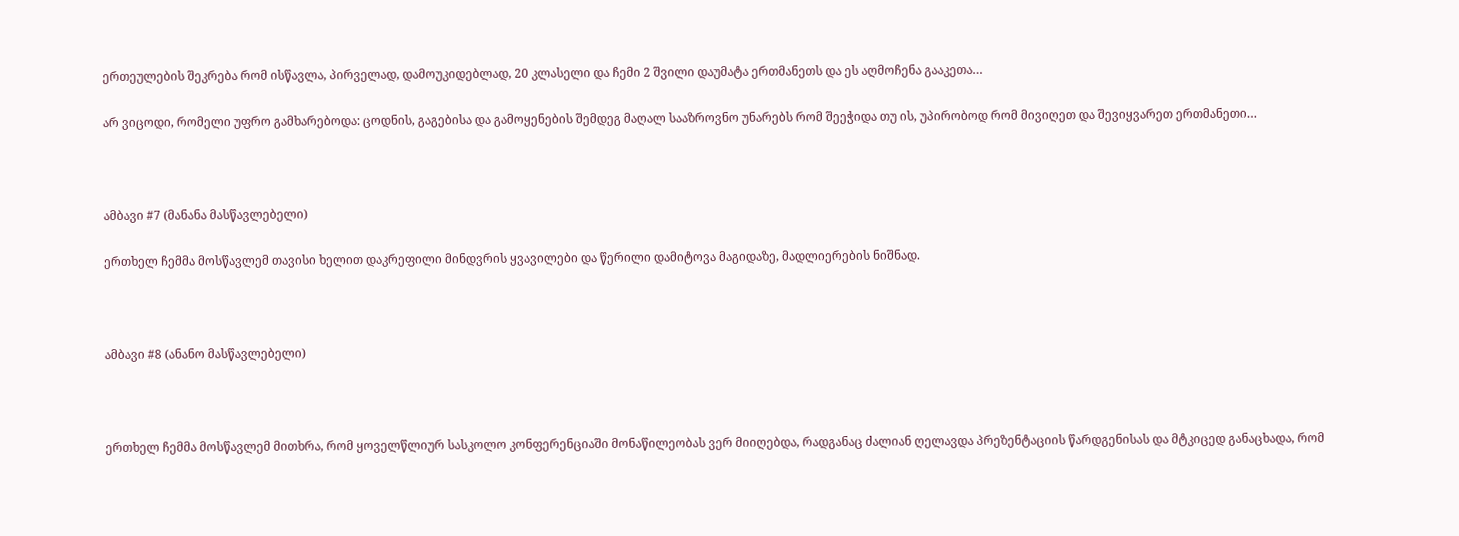ერთეულების შეკრება რომ ისწავლა, პირველად, დამოუკიდებლად, 20 კლასელი და ჩემი 2 შვილი დაუმატა ერთმანეთს და ეს აღმოჩენა გააკეთა…

არ ვიცოდი, რომელი უფრო გამხარებოდა: ცოდნის, გაგებისა და გამოყენების შემდეგ მაღალ სააზროვნო უნარებს რომ შეეჭიდა თუ ის, უპირობოდ რომ მივიღეთ და შევიყვარეთ ერთმანეთი…



ამბავი #7 (მანანა მასწავლებელი)

ერთხელ ჩემმა მოსწავლემ თავისი ხელით დაკრეფილი მინდვრის ყვავილები და წერილი დამიტოვა მაგიდაზე, მადლიერების ნიშნად.



ამბავი #8 (ანანო მასწავლებელი)



ერთხელ ჩემმა მოსწავლემ მითხრა, რომ ყოველწლიურ სასკოლო კონფერენციაში მონაწილეობას ვერ მიიღებდა, რადგანაც ძალიან ღელავდა პრეზენტაციის წარდგენისას და მტკიცედ განაცხადა, რომ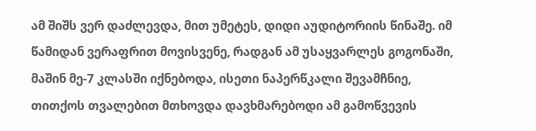ამ შიშს ვერ დაძლევდა, მით უმეტეს, დიდი აუდიტორიის წინაშე. იმ წამიდან ვერაფრით მოვისვენე, რადგან ამ უსაყვარლეს გოგონაში, მაშინ მე-7 კლასში იქნებოდა, ისეთი ნაპერწკალი შევამჩნიე, თითქოს თვალებით მთხოვდა დავხმარებოდი ამ გამოწვევის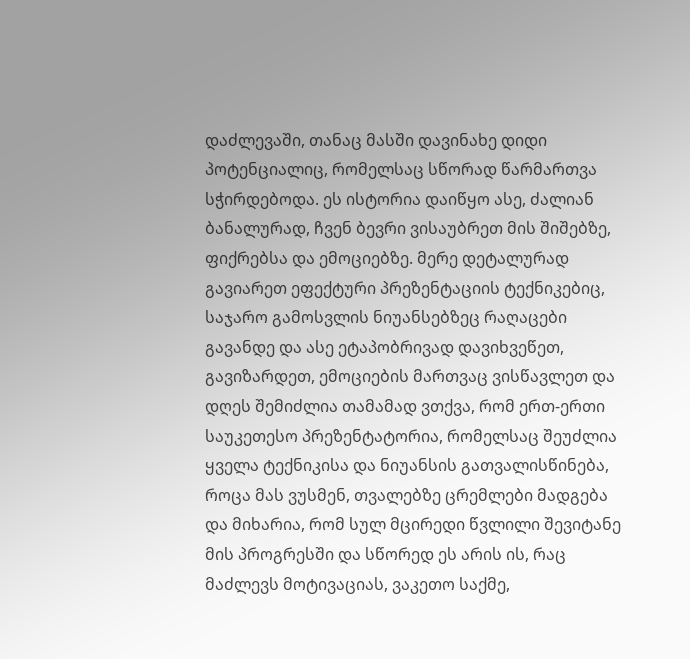დაძლევაში, თანაც მასში დავინახე დიდი პოტენციალიც, რომელსაც სწორად წარმართვა სჭირდებოდა. ეს ისტორია დაიწყო ასე, ძალიან ბანალურად, ჩვენ ბევრი ვისაუბრეთ მის შიშებზე, ფიქრებსა და ემოციებზე. მერე დეტალურად გავიარეთ ეფექტური პრეზენტაციის ტექნიკებიც, საჯარო გამოსვლის ნიუანსებზეც რაღაცები გავანდე და ასე ეტაპობრივად დავიხვეწეთ, გავიზარდეთ, ემოციების მართვაც ვისწავლეთ და დღეს შემიძლია თამამად ვთქვა, რომ ერთ-ერთი საუკეთესო პრეზენტატორია, რომელსაც შეუძლია ყველა ტექნიკისა და ნიუანსის გათვალისწინება, როცა მას ვუსმენ, თვალებზე ცრემლები მადგება და მიხარია, რომ სულ მცირედი წვლილი შევიტანე მის პროგრესში და სწორედ ეს არის ის, რაც მაძლევს მოტივაციას, ვაკეთო საქმე,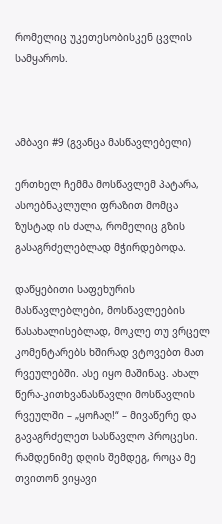რომელიც უკეთესობისკენ ცვლის სამყაროს.



ამბავი #9 (გვანცა მასწავლებელი)

ერთხელ ჩემმა მოსწავლემ პატარა, ასოებნაკლული ფრაზით მომცა ზუსტად ის ძალა, რომელიც გზის გასაგრძელებლად მჭირდებოდა.

დაწყებითი საფეხურის მასწავლებლები, მოსწავლეების წასახალისებლად, მოკლე თუ ვრცელ კომენტარებს ხშირად ვტოვებთ მათ რვეულებში. ასე იყო მაშინაც. ახალ წერა-კითხვანასწავლი მოსწავლის რვეულში – „ყოჩაღ!“ – მივაწერე და გავაგრძელეთ სასწავლო პროცესი. რამდენიმე დღის შემდეგ, როცა მე თვითონ ვიყავი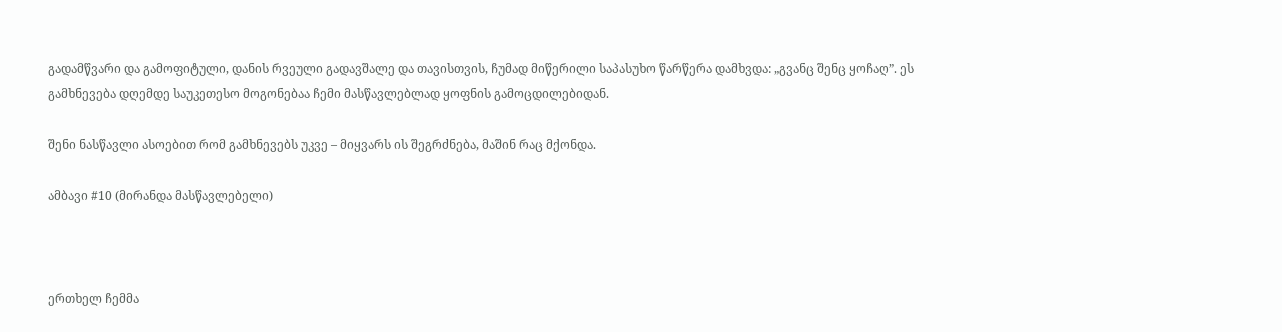გადამწვარი და გამოფიტული, დანის რვეული გადავშალე და თავისთვის, ჩუმად მიწერილი საპასუხო წარწერა დამხვდა: „გვანც შენც ყოჩაღ”. ეს გამხნევება დღემდე საუკეთესო მოგონებაა ჩემი მასწავლებლად ყოფნის გამოცდილებიდან.

შენი ნასწავლი ასოებით რომ გამხნევებს უკვე – მიყვარს ის შეგრძნება, მაშინ რაც მქონდა.

ამბავი #10 (მირანდა მასწავლებელი)



ერთხელ ჩემმა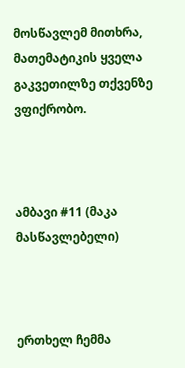მოსწავლემ მითხრა, მათემატიკის ყველა გაკვეთილზე თქვენზე ვფიქრობო.



ამბავი #11 (მაკა მასწავლებელი)



ერთხელ ჩემმა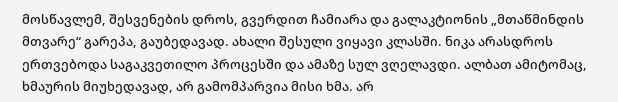მოსწავლემ, შესვენების დროს, გვერდით ჩამიარა და გალაკტიონის „მთაწმინდის მთვარე“ გარეპა, გაუბედავად. ახალი შესული ვიყავი კლასში. ნიკა არასდროს ერთვებოდა საგაკვეთილო პროცესში და ამაზე სულ ვღელავდი. ალბათ ამიტომაც, ხმაურის მიუხედავად, არ გამომპარვია მისი ხმა. არ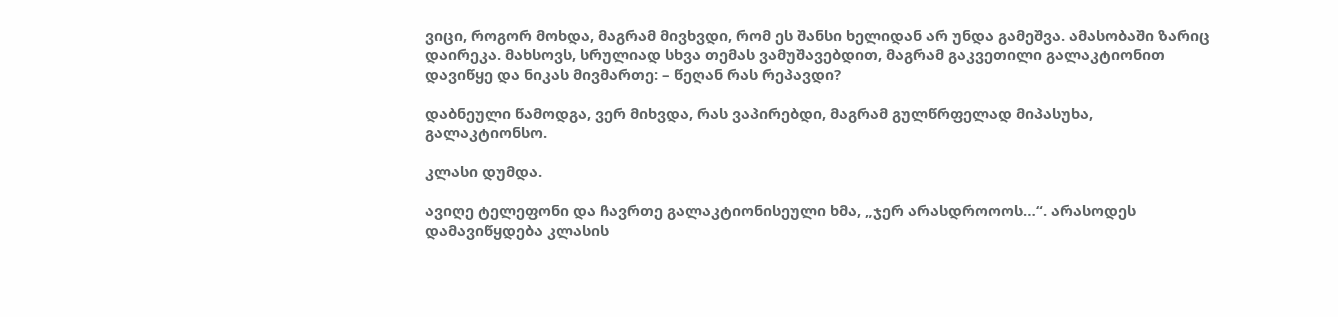ვიცი, როგორ მოხდა, მაგრამ მივხვდი, რომ ეს შანსი ხელიდან არ უნდა გამეშვა. ამასობაში ზარიც დაირეკა. მახსოვს, სრულიად სხვა თემას ვამუშავებდით, მაგრამ გაკვეთილი გალაკტიონით დავიწყე და ნიკას მივმართე: – წეღან რას რეპავდი?

დაბნეული წამოდგა, ვერ მიხვდა, რას ვაპირებდი, მაგრამ გულწრფელად მიპასუხა, გალაკტიონსო.

კლასი დუმდა.

ავიღე ტელეფონი და ჩავრთე გალაკტიონისეული ხმა, „ჯერ არასდროოოს…“. არასოდეს დამავიწყდება კლასის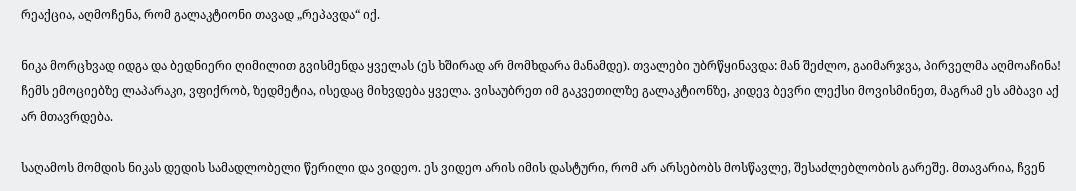რეაქცია, აღმოჩენა, რომ გალაკტიონი თავად „რეპავდა“ იქ.

ნიკა მორცხვად იდგა და ბედნიერი ღიმილით გვისმენდა ყველას (ეს ხშირად არ მომხდარა მანამდე). თვალები უბრწყინავდა: მან შეძლო, გაიმარჯვა, პირველმა აღმოაჩინა! ჩემს ემოციებზე ლაპარაკი, ვფიქრობ, ზედმეტია, ისედაც მიხვდება ყველა. ვისაუბრეთ იმ გაკვეთილზე გალაკტიონზე, კიდევ ბევრი ლექსი მოვისმინეთ, მაგრამ ეს ამბავი აქ არ მთავრდება.

საღამოს მომდის ნიკას დედის სამადლობელი წერილი და ვიდეო. ეს ვიდეო არის იმის დასტური, რომ არ არსებობს მოსწავლე, შესაძლებლობის გარეშე. მთავარია, ჩვენ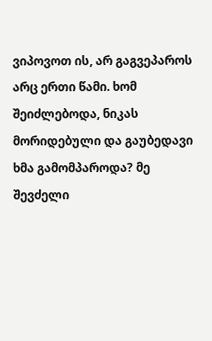ვიპოვოთ ის, არ გაგვეპაროს არც ერთი წამი. ხომ შეიძლებოდა, ნიკას მორიდებული და გაუბედავი ხმა გამომპაროდა? მე შევძელი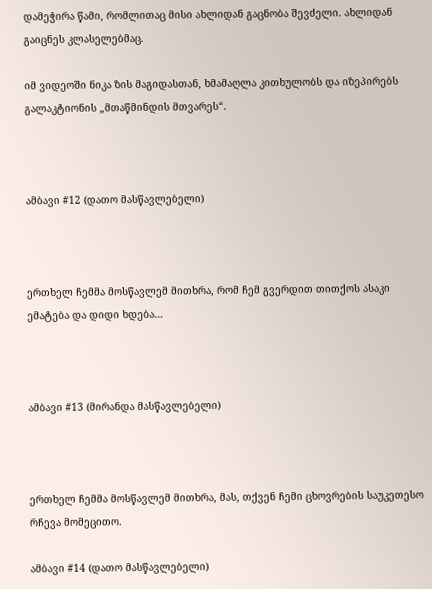დამეჭირა წამი, რომლითაც მისი ახლიდან გაცნობა შევძელი. ახლიდან გაიცნეს კლასელებმაც.

იმ ვიდეოში ნიკა ზის მაგიდასთან, ხმამაღლა კითხულობს და იზეპირებს გალაკტიონის „მთაწმინდის მთვარეს“.



ამბავი #12 (დათო მასწავლებელი)



ერთხელ ჩემმა მოსწავლემ მითხრა, რომ ჩემ გვერდით თითქოს ასაკი ემატება და დიდი ხდება…



ამბავი #13 (მირანდა მასწავლებელი)



ერთხელ ჩემმა მოსწავლემ მითხრა, მას, თქვენ ჩემი ცხოვრების საუკეთესო რჩევა მომეცითო.

ამბავი #14 (დათო მასწავლებელი)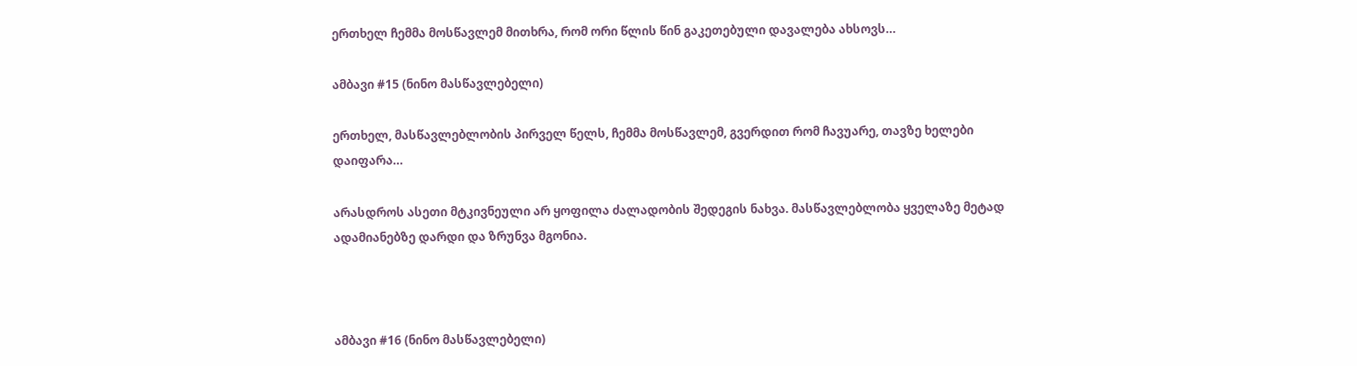ერთხელ ჩემმა მოსწავლემ მითხრა, რომ ორი წლის წინ გაკეთებული დავალება ახსოვს…

ამბავი #15 (ნინო მასწავლებელი)

ერთხელ, მასწავლებლობის პირველ წელს, ჩემმა მოსწავლემ, გვერდით რომ ჩავუარე, თავზე ხელები დაიფარა…

არასდროს ასეთი მტკივნეული არ ყოფილა ძალადობის შედეგის ნახვა. მასწავლებლობა ყველაზე მეტად ადამიანებზე დარდი და ზრუნვა მგონია.



ამბავი #16 (ნინო მასწავლებელი)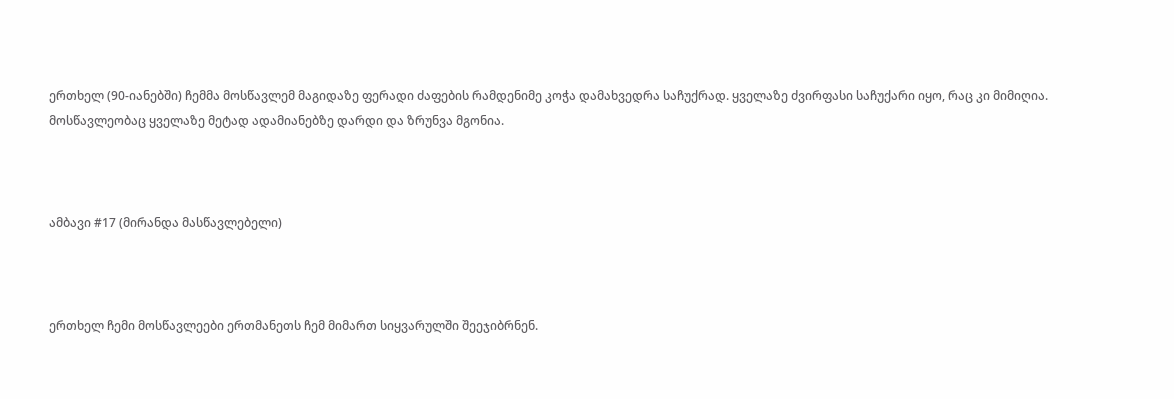ერთხელ (90-იანებში) ჩემმა მოსწავლემ მაგიდაზე ფერადი ძაფების რამდენიმე კოჭა დამახვედრა საჩუქრად. ყველაზე ძვირფასი საჩუქარი იყო, რაც კი მიმიღია. მოსწავლეობაც ყველაზე მეტად ადამიანებზე დარდი და ზრუნვა მგონია.



ამბავი #17 (მირანდა მასწავლებელი)



ერთხელ ჩემი მოსწავლეები ერთმანეთს ჩემ მიმართ სიყვარულში შეეჯიბრნენ.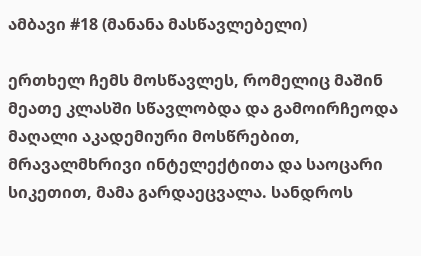ამბავი #18 (მანანა მასწავლებელი)

ერთხელ ჩემს მოსწავლეს, რომელიც მაშინ მეათე კლასში სწავლობდა და გამოირჩეოდა მაღალი აკადემიური მოსწრებით, მრავალმხრივი ინტელექტითა და საოცარი სიკეთით, მამა გარდაეცვალა. სანდროს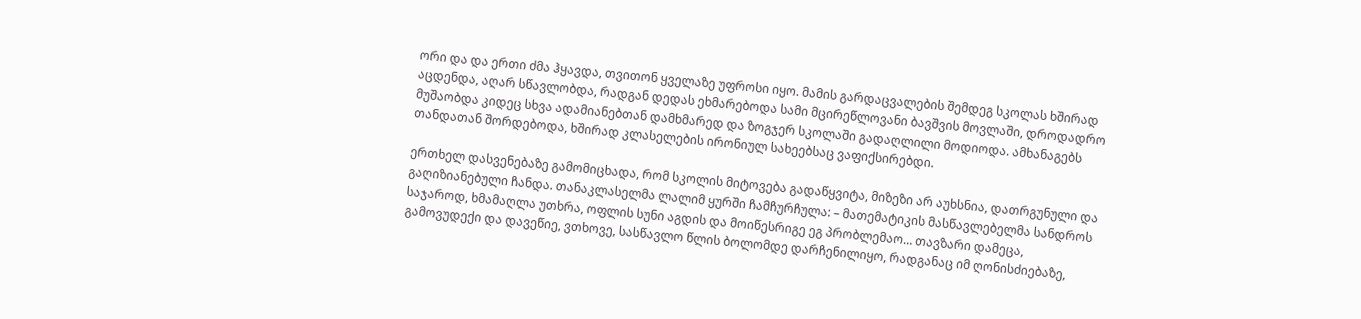ორი და და ერთი ძმა ჰყავდა, თვითონ ყველაზე უფროსი იყო. მამის გარდაცვალების შემდეგ სკოლას ხშირად აცდენდა, აღარ სწავლობდა, რადგან დედას ეხმარებოდა სამი მცირეწლოვანი ბავშვის მოვლაში, დროდადრო მუშაობდა კიდეც სხვა ადამიანებთან დამხმარედ და ზოგჯერ სკოლაში გადაღლილი მოდიოდა. ამხანაგებს თანდათან შორდებოდა, ხშირად კლასელების ირონიულ სახეებსაც ვაფიქსირებდი.

ერთხელ დასვენებაზე გამომიცხადა, რომ სკოლის მიტოვება გადაწყვიტა, მიზეზი არ აუხსნია, დათრგუნული და გაღიზიანებული ჩანდა. თანაკლასელმა ლალიმ ყურში ჩამჩურჩულა: – მათემატიკის მასწავლებელმა სანდროს საჯაროდ, ხმამაღლა უთხრა, ოფლის სუნი აგდის და მოიწესრიგე ეგ პრობლემაო… თავზარი დამეცა, გამოვუდექი და დავეწიე, ვთხოვე, სასწავლო წლის ბოლომდე დარჩენილიყო, რადგანაც იმ ღონისძიებაზე,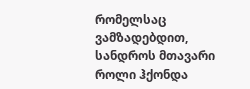რომელსაც ვამზადებდით, სანდროს მთავარი როლი ჰქონდა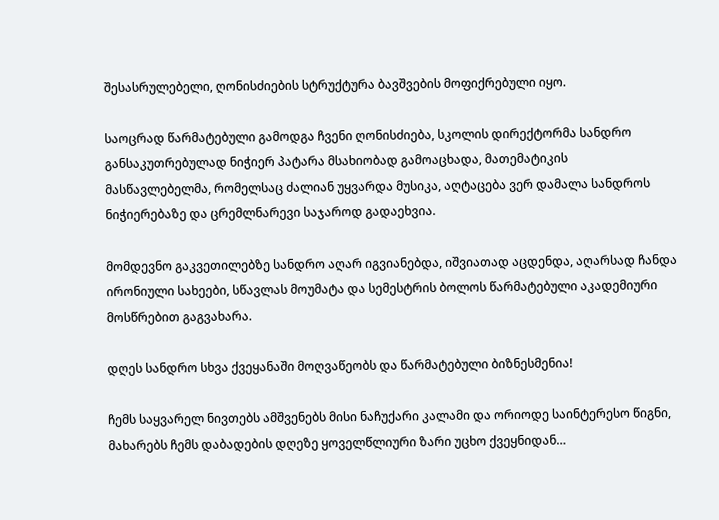შესასრულებელი, ღონისძიების სტრუქტურა ბავშვების მოფიქრებული იყო.

საოცრად წარმატებული გამოდგა ჩვენი ღონისძიება, სკოლის დირექტორმა სანდრო განსაკუთრებულად ნიჭიერ პატარა მსახიობად გამოაცხადა, მათემატიკის მასწავლებელმა, რომელსაც ძალიან უყვარდა მუსიკა, აღტაცება ვერ დამალა სანდროს ნიჭიერებაზე და ცრემლნარევი საჯაროდ გადაეხვია.

მომდევნო გაკვეთილებზე სანდრო აღარ იგვიანებდა, იშვიათად აცდენდა, აღარსად ჩანდა ირონიული სახეები, სწავლას მოუმატა და სემესტრის ბოლოს წარმატებული აკადემიური მოსწრებით გაგვახარა.

დღეს სანდრო სხვა ქვეყანაში მოღვაწეობს და წარმატებული ბიზნესმენია!

ჩემს საყვარელ ნივთებს ამშვენებს მისი ნაჩუქარი კალამი და ორიოდე საინტერესო წიგნი, მახარებს ჩემს დაბადების დღეზე ყოველწლიური ზარი უცხო ქვეყნიდან…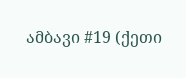ამბავი #19 (ქეთი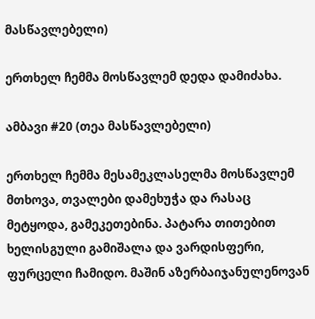მასწავლებელი)

ერთხელ ჩემმა მოსწავლემ დედა დამიძახა.

ამბავი #20 (თეა მასწავლებელი)

ერთხელ ჩემმა მესამეკლასელმა მოსწავლემ მთხოვა, თვალები დამეხუჭა და რასაც მეტყოდა, გამეკეთებინა. პატარა თითებით ხელისგული გამიშალა და ვარდისფერი, ფურცელი ჩამიდო. მაშინ აზერბაიჯანულენოვან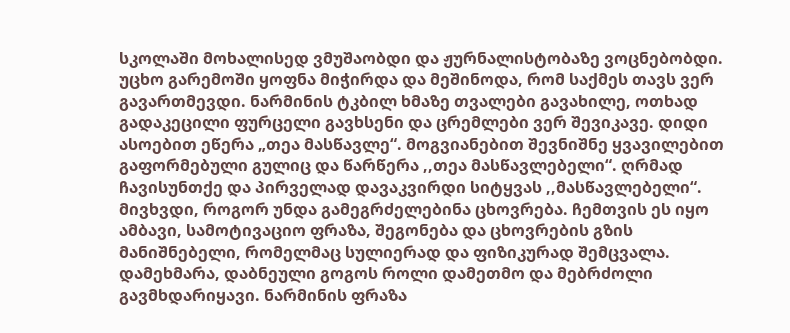სკოლაში მოხალისედ ვმუშაობდი და ჟურნალისტობაზე ვოცნებობდი. უცხო გარემოში ყოფნა მიჭირდა და მეშინოდა, რომ საქმეს თავს ვერ გავართმევდი. ნარმინის ტკბილ ხმაზე თვალები გავახილე, ოთხად გადაკეცილი ფურცელი გავხსენი და ცრემლები ვერ შევიკავე. დიდი ასოებით ეწერა „თეა მასწავლე“. მოგვიანებით შევნიშნე ყვავილებით გაფორმებული გულიც და წარწერა ,,თეა მასწავლებელი“. ღრმად ჩავისუნთქე და პირველად დავაკვირდი სიტყვას ,,მასწავლებელი“. მივხვდი, როგორ უნდა გამეგრძელებინა ცხოვრება. ჩემთვის ეს იყო ამბავი, სამოტივაციო ფრაზა, შეგონება და ცხოვრების გზის მანიშნებელი, რომელმაც სულიერად და ფიზიკურად შემცვალა. დამეხმარა, დაბნეული გოგოს როლი დამეთმო და მებრძოლი გავმხდარიყავი. ნარმინის ფრაზა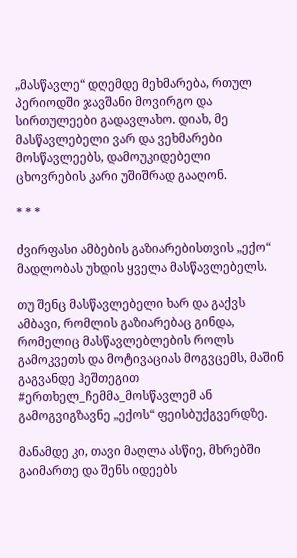„მასწავლე“ დღემდე მეხმარება, რთულ პერიოდში ჯავშანი მოვირგო და სირთულეები გადავლახო. დიახ, მე მასწავლებელი ვარ და ვეხმარები მოსწავლეებს, დამოუკიდებელი ცხოვრების კარი უშიშრად გააღონ.

* * *

ძვირფასი ამბების გაზიარებისთვის „ექო“ მადლობას უხდის ყველა მასწავლებელს.

თუ შენც მასწავლებელი ხარ და გაქვს ამბავი, რომლის გაზიარებაც გინდა, რომელიც მასწავლებლების როლს გამოკვეთს და მოტივაციას მოგვცემს, მაშინ გაგვანდე ჰეშთეგით #ერთხელ_ჩემმა_მოსწავლემ ან გამოგვიგზავნე „ექოს“ ფეისბუქგვერდზე.

მანამდე კი, თავი მაღლა ასწიე, მხრებში გაიმართე და შენს იდეებს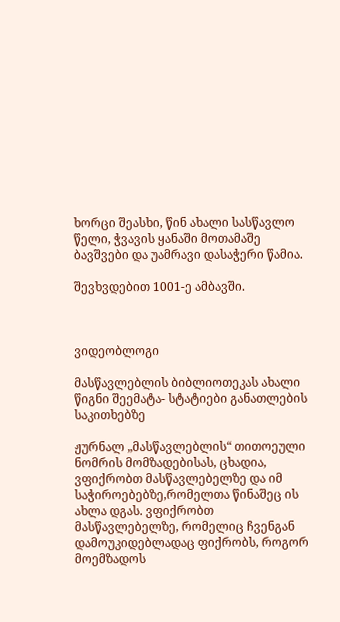ხორცი შეასხი, წინ ახალი სასწავლო წელი, ჭვავის ყანაში მოთამაშე ბავშვები და უამრავი დასაჭერი წამია.

შევხვდებით 1001-ე ამბავში.



ვიდეობლოგი

მასწავლებლის ბიბლიოთეკას ახალი წიგნი შეემატა- სტატიები განათლების საკითხებზე

ჟურნალ „მასწავლებლის“ თითოეული ნომრის მომზადებისას, ცხადია, ვფიქრობთ მასწავლებელზე და იმ საჭიროებებზე,რომელთა წინაშეც ის ახლა დგას. ვფიქრობთ მასწავლებელზე, რომელიც ჩვენგან დამოუკიდებლადაც ფიქრობს, როგორ მოემზადოს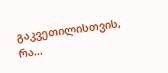გაკვეთილისთვის, რა...